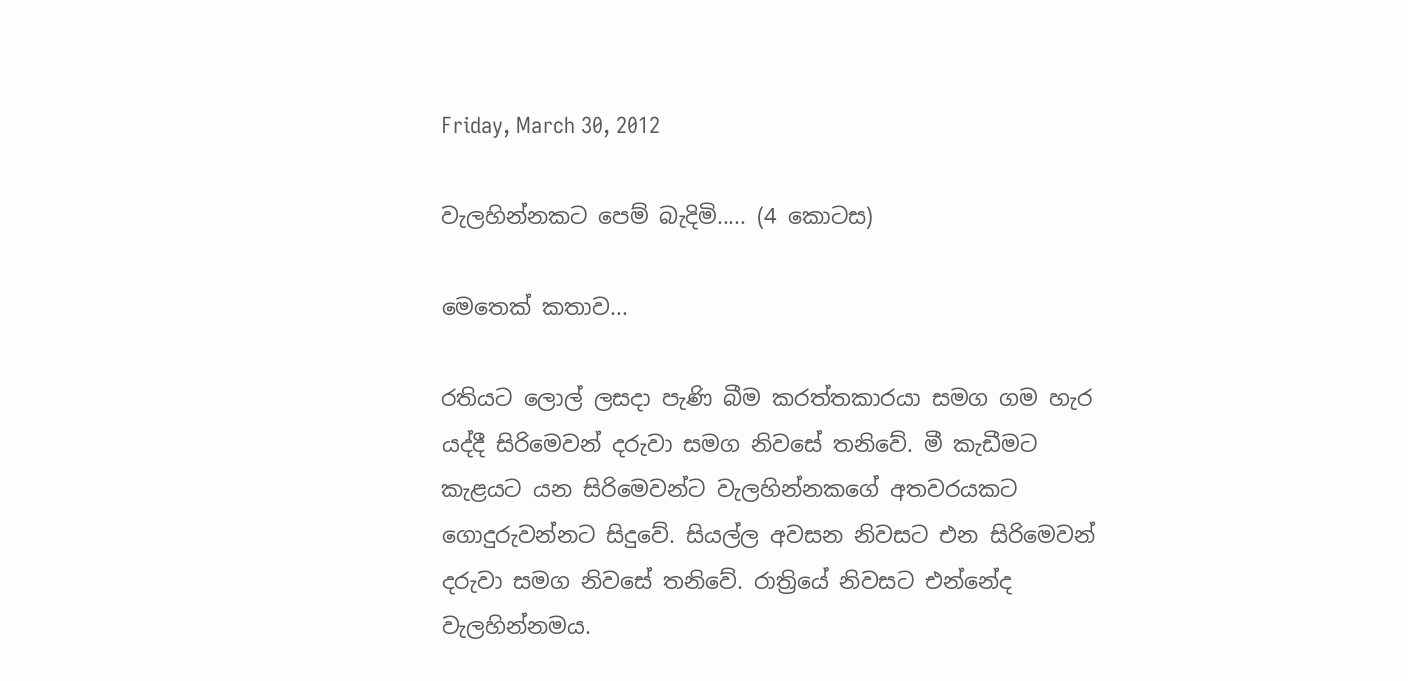Friday, March 30, 2012

වැලහින්නකට පෙම් බැදිමි..... (4 කොටස)

මෙතෙක් කතාව...

රතියට ‍ලොල් ලසදා පැණි බීම කරත්තකාරයා සමග ගම හැර යද්දී සිරිමෙවන් දරුවා සමග නිවසේ තනිවේ. මී කැඩීමට කැළයට යන සිරිමෙවන්ට වැලහින්නකගේ අතවරයකට ගොදුරුවන්නට සිදුවේ. සියල්ල අවසන නිවසට එන සිරිමෙවන් දරුවා සමග නිවසේ තනිවේ. රාත්‍රියේ නිවසට එන්නේද වැලහින්නමය.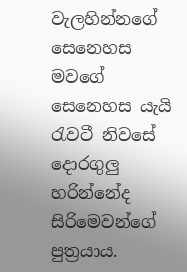වැලහින්නගේ සෙනෙහස මවගේ සෙනෙහස යැයි රැවටී නිවසේ දොරගුලු හරින්නේද සිරිමෙවන්ගේ පුත්‍රයාය.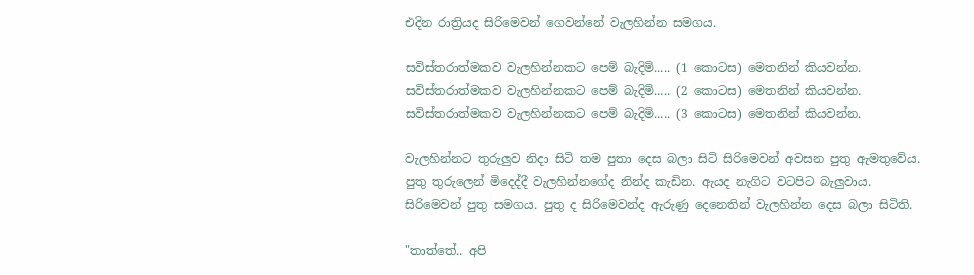එදින රාත්‍රියද සිරිමෙවන් ගෙවන්නේ වැලහින්න සමගය.

සවිස්තරාත්මකව වැලහින්නකට පෙම් බැදිමි..... (1 කොටස) මෙතනින් කියවන්න.
සවිස්තරාත්මකව වැලහින්නකට පෙම් බැදිමි..... (2 කොටස) මෙතනින් කියවන්න.
සවිස්තරාත්මකව වැලහින්නකට පෙම් බැදිමි..... (3 කොටස) මෙතනින් කියවන්න.

වැලහින්නට තුරුලුව නිදා සිටි තම පුතා දෙස බලා සිටි සිරිමෙවන් අවසන පුතු ඇමතුවේය. පුතු තුරුලෙන් මිදෙද්දී වැලහින්නගේද නින්ද කැඩින. ඇයද නැගිට වටපිට බැලුවාය. සිරිමෙවන් පුතු සමගය. පුතු ද සිරිමෙවන්ද ඇරුණු දෙනෙතින් වැලහින්න දෙස බලා සිටිති.

"තාත්තේ.. අපි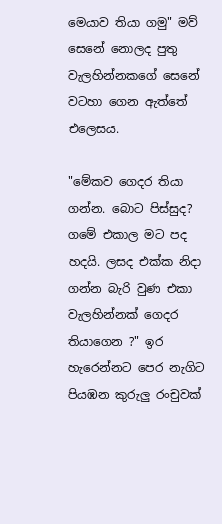මෙයාව තියා ගමු" මව් සෙනේ නොලද පුතු වැලහින්නකගේ සෙනේ වටහා ගෙන ඇත්තේ එලෙසය.

"මේකව ගෙදර තියා ගන්න. බොට පිස්සුද? ගමේ එකාල මට පද හදයි. ලසද එක්ක නිදා ගන්න බැරි වුණ එකා වැලහින්නක් ගෙදර තියාගෙන ?" ඉර හැරෙන්නට පෙර නැගිට පියඹන කුරුලු රංචුවක්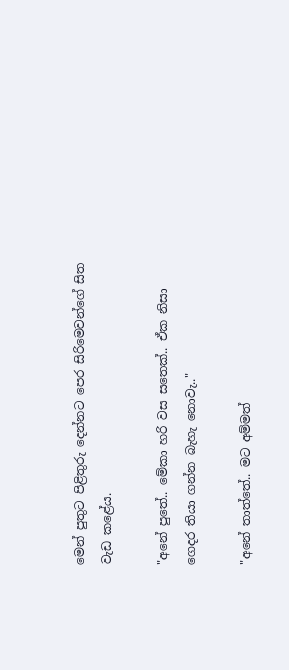මෙන් පුතුට පිළිතුරු දෙන්නට පෙර සිරිමෙවන්ගේ සිත වැඩ කළේය.

"අනේ පුතේ.. මේකා හරි වස සතෙක්.. ඒක නිසා ගෙදර තියා ගන්න බැහැ නොවැ.."

"අනේ තාත්තේ.. මට අම්මත්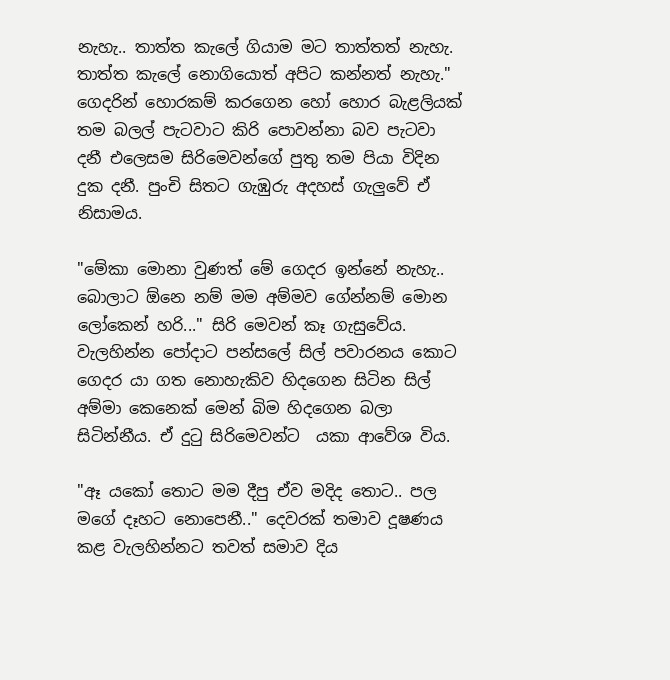නැහැ.. තාත්ත කැලේ ගියාම මට තාත්තත් නැහැ. තාත්ත කැලේ නොගියොත් අපිට කන්නත් නැහැ." ගෙදරින් හොරකම් කරගෙන හෝ හොර බැළලියක් තම බලල් පැටවාට කිරි පොවන්නා බව පැටවා දනී එලෙසම සිරිමෙවන්ගේ පුතු තම පියා විදින දුක දනී. පුංචි සිතට ගැඹුරු අදහස් ගැලුවේ ඒ නිසාමය.

"මේකා මොනා වුණත් මේ ගෙදර ඉන්නේ නැහැ.. බොලාට ඕනෙ නම් මම අම්මව ගේන්නම් මොන ලෝකෙන් හරි..." සිරි මෙවන් කෑ ගැසුවේය. වැලහින්න පෝදාට පන්සලේ සිල් පවාරනය කොට ගෙදර යා ගත නොහැකිව හිදගෙන සිටින සිල් අම්මා කෙනෙක් මෙන් බිම හිදගෙන බලා සිටින්නීය. ඒ දුටු සිරිමෙවන්ට  යකා ආවේශ විය.

"ඈ යකෝ තොට මම දීපු ඒව මදිද තොට.. පල මගේ දෑහට නොපෙනී.." දෙවරක් තමාව දූෂණය කළ වැලහින්නට තවත් සමාව දිය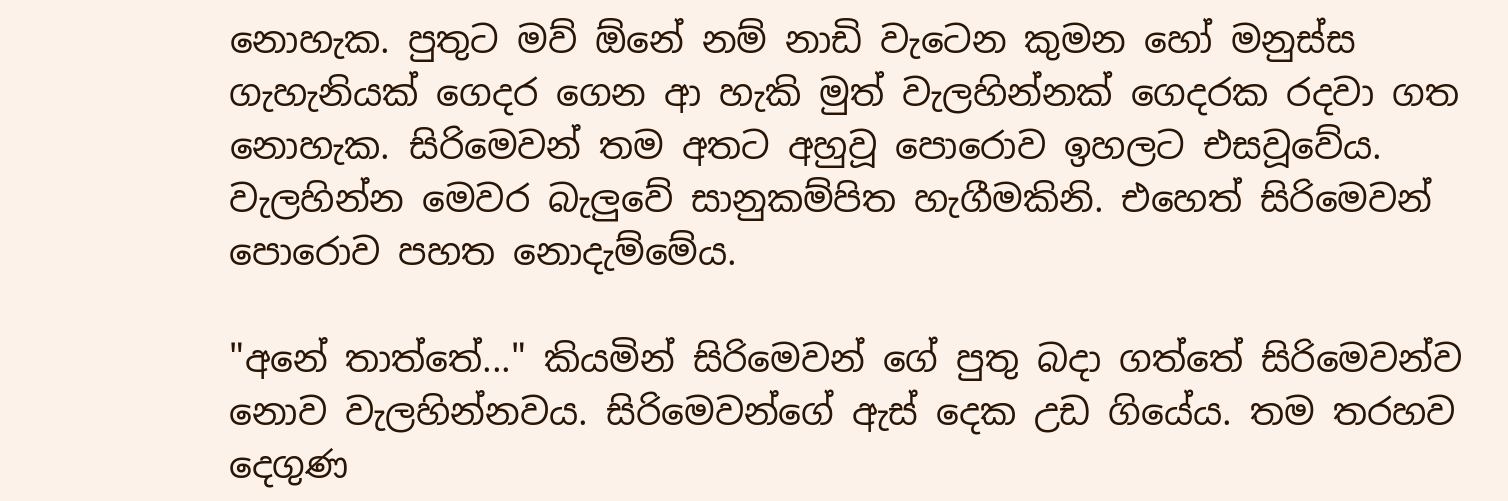නොහැක. පුතුට මව් ඕනේ නම් නාඩි වැටෙන කුමන හෝ මනුස්ස ගැහැනියක් ගෙදර ගෙන ආ හැකි මුත් වැලහින්නක් ගෙදරක රදවා ගත‍ නොහැක. සිරිමෙවන් තම අතට අහුවූ පොරොව ඉහලට එසවූවේය. වැලහින්න මෙවර බැලුවේ සානුකම්පිත හැගීමකිනි. එහෙත් සිරිමෙවන් පොරොව පහත නොදැම්මේය.

"අනේ තාත්තේ..." කියමින් සිරිමෙවන් ගේ පුතු බදා ගත්තේ සිරිමෙවන්ව නොව වැලහින්නවය. සිරිමෙවන්ගේ ඇස් දෙක උඩ ගියේය. තම තරහව දෙගුණ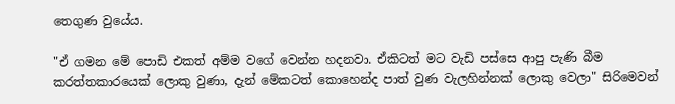තෙගුණ වුයේය.

"ඒ ගමන මේ පොඩි එකත් අම්ම වගේ වෙන්න හදනවා. ඒකිටත් මට වැඩි පස්සෙ ආපු පැණි බීම කරත්තකාරයෙක් ලොකු වුණා, දැන් මේකටත් කොහෙන්ද පාත් වුණ වැලහින්නක් ලොකු වෙලා" සිරිමෙවන්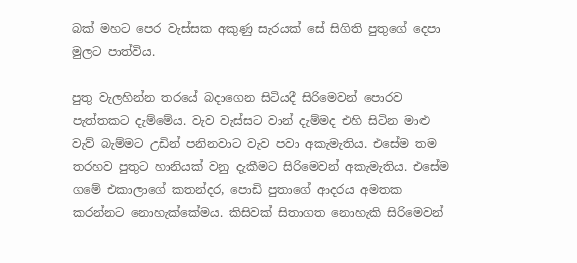බක් මහට පෙර වැස්සක අකුණු සැරයක් සේ සිගිති පුතුගේ දෙපා මුලට පාත්විය.

පුතු වැලහින්න තරයේ බදාගෙන සිටියදී සිරිමෙවන් පොරව පැත්තකට දැම්මේය. වැව වැස්සට වාන් දැම්මද එහි සිටින මාළු වැව් බැම්මට උඩින් පනිනවාට වැව පවා අකැමැතිය. එසේම තම තරහව පුතුට හානියක් වනු දැකීමට සිරිමෙවන් අකැමැතිය. එසේම ගමේ එකාලාගේ කතන්දර, පොඩි පුතාගේ ආදරය අමතක කරන්නට නොහැක්කේමය. කිසිවක් සිතාගත නොහැකි සිරිමෙවන්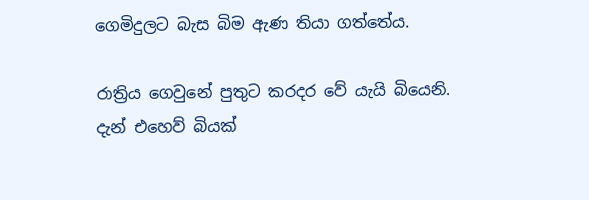ගෙමිදුලට බැස බිම ඇණ තියා ගත්තේය.

රාත්‍රිය ගෙවුනේ පුතුට කරදර වේ යැයි බියෙනි. දැන් එහෙව් බියක්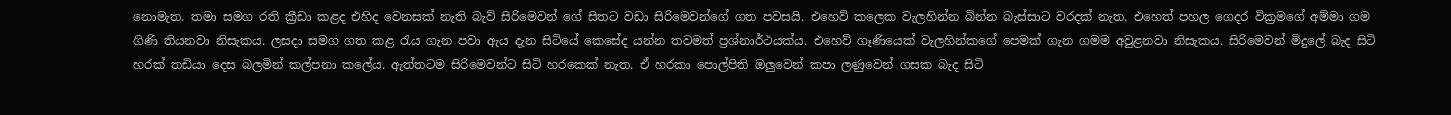නොමැත. තමා සමග රති ක්‍රීඩා කළද එහිද වෙනසක් නැති බැව් සිරිමෙවන් ගේ සිතට වඩා සිරිමෙවන්ගේ ගත පවසයි. එහෙව් කලෙක වැලහින්න බින්න බැස්සාට වරදක් නැත. එහෙත් පහල ගෙදර වික්‍රමගේ අම්මා ගම ගිණි තියනවා නිසැකය. ලසදා සමග ගත කළ රැය ගැන පවා ඇය දැන සිටියේ කෙසේද යන්න තවමත් ප්‍රශ්නාර්ථයක්ය. එහෙව් ගෑණියෙක් වැලහින්කගේ පෙමක් ගැන ගමම අවුළනවා නිසැකය. සිරිමෙවන් මිදුලේ බැද සිටි හරක් තඩියා දෙස බලමින් කල්පනා කලේය. ඇත්තටම සිරිමෙවන්ට සිටි හරකෙක් නැත. ඒ හරකා පොල්පිති ඔලුවෙන් කපා ලණුවෙන් ගසක බැද සිටි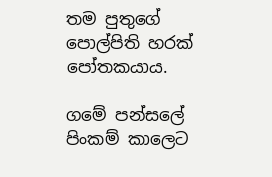තම පුතුගේ පොල්පිති හරක් පෝතකයාය.

ගමේ පන්සලේ පිංකම් කාලෙට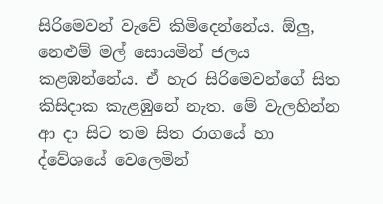සිරිමෙවන් ‍වැවේ කිමිදෙන්නේය. ඕලු, නෙළුම් මල් සොයමින් ජලය කළඹන්නේය. ඒ හැර සිරිමෙවන්ගේ සිත කිසිදාක කැළඹුනේ නැත. මේ වැලහින්න ආ දා සිට තම සිත රාගයේ හා ද්වේශයේ වෙලෙමින්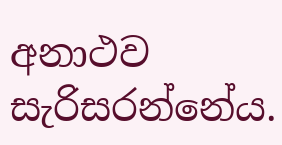අනාථව සැරිසරන්නේය.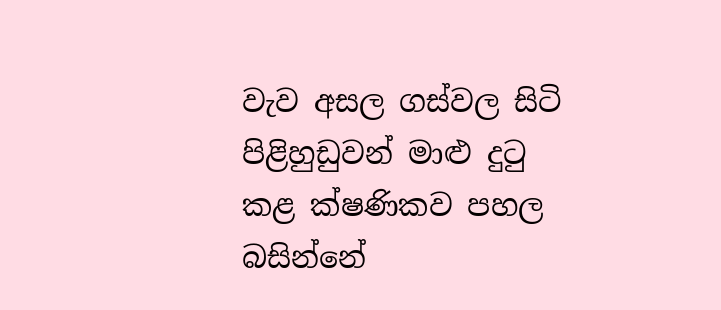වැව අසල ගස්වල සිටි පිළිහුඩුවන් මාළු දුටු කළ ක්ෂණිකව පහල බසින්නේ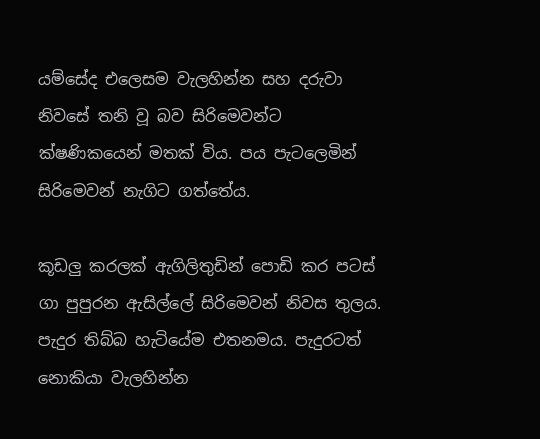යම්සේද එලෙසම වැලහින්න සහ දරුවා නි‍වසේ තනි වූ බව සිරිමෙවන්ට ක්ෂණිකයෙන් මතක් විය. පය පැටලෙමින් සිරිමෙවන් නැගිට ගත්තේය.

කූඩලු කරලක් ඇගිලිතුඩින් පොඩි කර පටස් ගා පුපුරන ඇසිල්ලේ සිරිමෙවන් නිවස තුලය. පැදුර තිබ්බ හැටියේම එතනමය. පැදුරටත් නොකියා වැලහින්න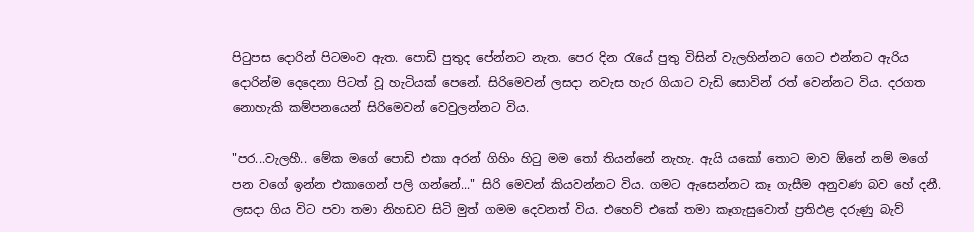පිටුපස දොරින් පිටමංව ඇත. පොඩි පුතුද පේන්නට නැත. පෙර දින රැයේ පුතු විසින් වැලහින්නට ගෙට එන්නට ඇරිය දොරින්ම දෙදෙනා පිටත් වූ හැටියක් පෙනේ. සිරිමෙවන් ලසදා නවැස හැර ගියාට වැඩි සොවින් රත් වෙන්නට විය. දරගත නොහැකි කම්පනයෙන් සිරිමෙවන් වෙවුලන්නට විය.

"පර...වැලහී.. මේක මගේ පොඩි එකා අරන් ගිහිං හිටු මම තෝ තියන්නේ නැහැ. ඇයි යකෝ තොට මාව ඕනේ නම් මගේ පන වගේ ඉන්න එකාගෙන් පලි ගන්නේ..." සිරි මෙවන් කියවන්නට විය. ගමට ඇසෙන්නට කෑ ගැසීම අනුවණ බව හේ දනී. ලසදා ගිය විට පවා තමා නිහඩව සිටි මුත් ගමම දෙවනත් විය. එහෙව් එකේ තමා කෑගැසුවොත් ප්‍රතිඵළ දරුණු බැව්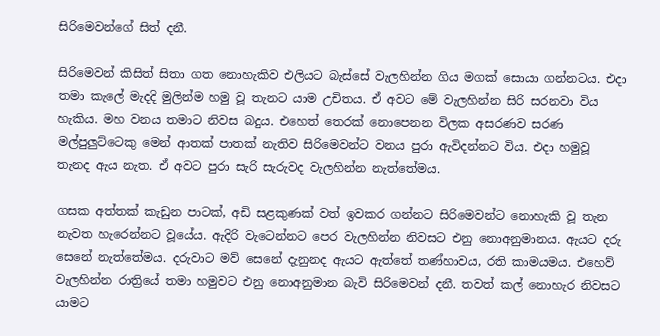සිරිමෙවන්ගේ සිත් දනී.

සිරිමෙවන් කිසිත් සිතා ගත නොහැකිව එලියට බැස්සේ වැලහින්න ගිය මගක් සොයා ගන්නටය. එදා තමා කැලේ මැදදි මුලින්ම හමු වූ තැනට යාම උචිතය. ඒ අවට මේ වැලහින්න සිරි සරනවා විය හැකිය. මහ වනය තමාට නිවස බදුය. එහෙත් තෙරක් නොපෙනන විලක අසරණව සරණ මල්පුලුට්ටෙකු මෙන් ආතක් පාතක් නැතිව සිරිමෙවන්ට වනය පුරා ඇවිදන්නට විය. එදා හමුවූ තැනද ඇය නැත. ඒ අවට පුරා සැරි සැරුවද වැලහින්න නැත්තේමය.

ගසක අත්තක් කැඩුන පාටක්, අඩි සළකුණක් වත් ඉවකර ගන්නට සිරිමෙවන්ට නොහැකි වූ තැන නැවත හැරෙන්නට වූයේය. ඇදිරි වැටෙන්නට පෙර වැලහින්න නිවසට එනු නොඅනුමානය. ඇයට දරු සෙනේ නැත්තේමය. දරුවාට මව් සෙනේ දැනුනද ඇයට ඇත්තේ තණ්හාවය, රති කාමයමය. එහෙව් වැලහින්න රාත්‍රියේ තමා හමුවට එනු නොඅනුමාන බැවි සිරිමෙවන් දනී. තවත් කල් නොහැර නිවසට යාමට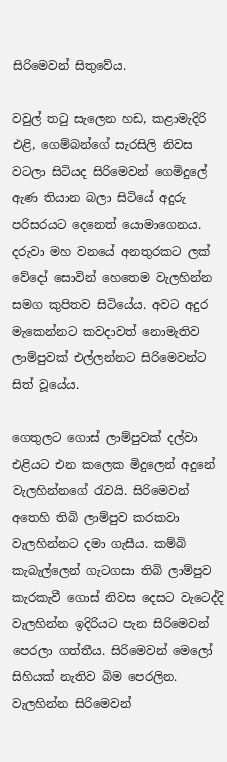සිරිමෙවන් සිතුවේය.

වවුල් තටු සැලෙන හඩ, කළාමැදිරි එළි, ගෙම්බන්ගේ සැරසිලි නිවස වටලා සිටියද සිරිමෙවන් ගෙමිදුලේ ඇණ තියාන බලා සිටියේ අදුරු පරිසරයට දෙනෙත් ‍යොමාගෙනය. දරුවා මහ වනයේ අනතුරකට ලක් වේදෝ සොවින් හෙතෙම වැලහින්න සමග කුපිතව සිටියේය. අවට අදුර මැකෙන්නට කවදාවත් නොමැතිව ලාම්පුවක් එල්ලන්නට සිරිමෙවන්ට සිත් වූයේය.

ගෙතුලට ගොස් ලාම්පුවක් දල්වා එළියට එන ‍කලෙක මිදුලෙන් අදුනේ වැලහින්නගේ රැවයි. සිරිමෙවන් අතෙහි තිබි ලාම්පුව කරකවා වැලහින්නට දමා ගැසීය. කම්බි කැබැල්ලෙන් ගැටගසා තිබි ලාම්පුව කැරකැවී ගොස් නිවස දෙසට වැටෙද්දි වැලහින්න ඉදිරියට පැන සිරිමෙවන් පෙරලා ගත්තීය. සිරිමෙවන් මෙලෝ සිහියක් නැතිව බිම පෙරලින. වැලහින්න සිරිමෙවන්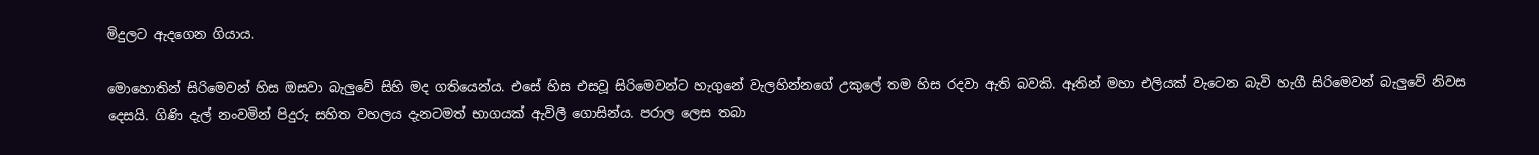මිදුලට ඇදගෙන ගියාය.

මොහොතින් සිරිමෙවන් හිස ඔසවා බැලුවේ සිහි මද ගතියෙන්ය. එසේ හිස එසවූ සිරිමෙවන්ට හැගුනේ වැලහින්නගේ උකුලේ තම හිස රදවා ඇති බවකි. ඈතින් මහා එලියක් වැටෙන බැවි හැගී සිරිමෙවන් බැලුවේ නිවස දෙසයි. ගිණි දැල් නංවමින් පිදුරු සහිත වහලය දැනටමත් භාගයක් ඇවිලී ගොසින්ය. පරාල ලෙස තබා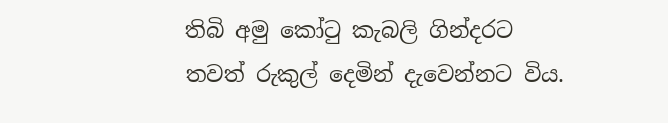තිබි අමු කෝටු කැබලි ගින්දරට තවත් රුකුල් දෙමින් දැවෙන්නට විය.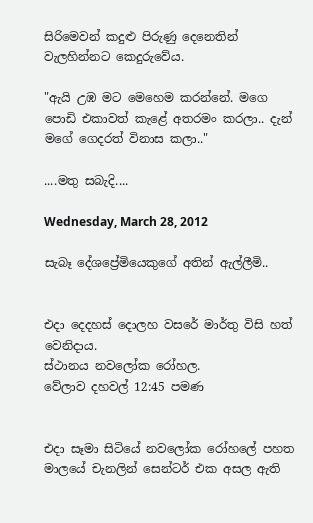සිරිමෙවන් කදුළු පිරුණු දෙනෙතින් වැලහින්නට කෙදුරුවේය.

"ඇයි උඹ මට මෙහෙම කරන්නේ. මගෙ පොඩි එකාවත් කැළේ අතරමං කරලා.. දැන් මගේ ගෙදරත් විනාස කලා.."

....මතු සබැදි....

Wednesday, March 28, 2012

සැබෑ දේශප්‍රේමියෙකුගේ අතින් ඇල්ලීමි..


එදා දෙදහස් දොලහ වසරේ මාර්තු විසි හත් වෙනිදාය.
ස්ථානය නවලෝක රෝහල.
වේලාව දහවල් 12:45 පමණ


එදා සෑමා සිටියේ නවලෝක රෝහලේ පහත මාලයේ චැනලින් සෙන්ටර් එක අසල ඇති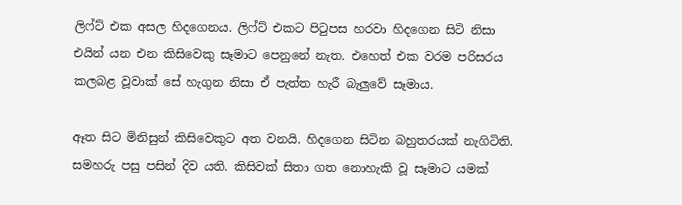ලිෆ්ට් එක අසල හිදගෙනය. ලිෆ්ට් එකට පිටුපස හරවා හිදගෙන සිටි නිසා එයින් යන එන කිසිවෙකු සෑමාට පෙනුනේ නැත. එහෙත් එක වරම පරිසරය කලබළ වූවාක් සේ හැගුන නිසා ඒ පැත්ත හැරී බැලුවේ සෑමාය.

ඈත සිට මිනිසුන් කිසිවෙකුට අත වනයි. හිදගෙන සිටින බහුතරයක් නැගිටිති. සමහරු පසු පසින් දිව යති. කිසිවක් සිතා ගත නොහැකි වූ සෑමාට යමක්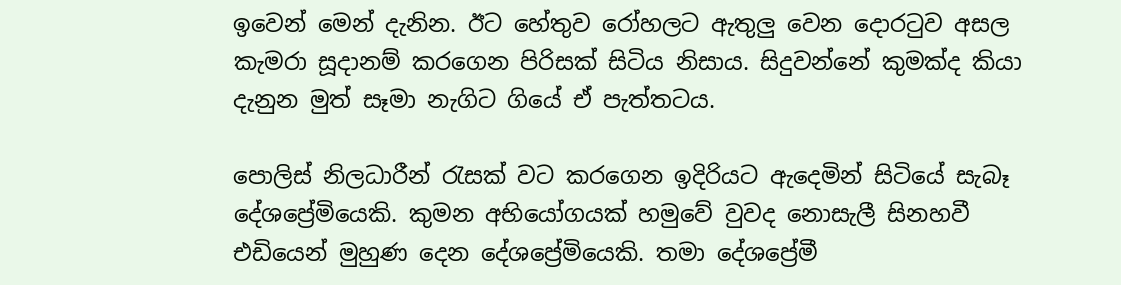ඉවෙන් මෙන් දැනින. ඊට හේතුව රෝහලට ඇතුලු වෙන දොරටුව අසල කැමරා සූදානම් කරගෙන පිරිසක් සිටිය නිසාය. සිදුවන්නේ කුමක්ද කියා දැනුන මුත් සෑමා නැගිට ගියේ ඒ පැත්තටය.

පොලිස් නිලධාරීන් රැසක් වට ‍කරගෙන ඉදිරියට ඇදෙමින් සිටියේ සැබෑ දේශප්‍රේමියෙකි. කුමන අභියෝගයක් හමුවේ වුවද නොසැලී සිනහවී එඩියෙන් මුහුණ දෙන දේශප්‍රේමියෙකි. තමා දේශප්‍රේමී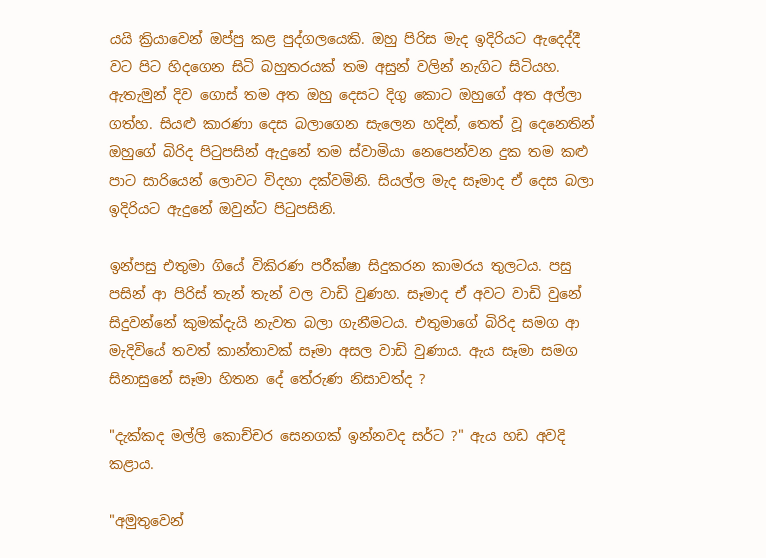යයි ක්‍රියාවෙන් ඔප්පු කළ පුද්ගලයෙකි. ඔහු පිරිස මැද ඉදිරියට ඇදෙද්දී වට පිට හිදගෙන සිටි බහුතරයක් තම අසුන් වලින් නැගිට සිටියහ. ඇතැමුන් දිව ගොස් තම අත ඔහු දෙසට දිගු කොට ඔහුගේ අත අල්ලා ගත්හ. සියළු කාරණා දෙස බලාගෙන සැලෙන හදින්, තෙත් වූ දෙනෙතින් ඔහුගේ බිරිද පිටුපසින් ඇදුනේ තම ස්වාමියා නෙපෙන්වන දුක තම කළු පාට සාරියෙන් ලොවට විදහා දක්වමිනි. සියල්ල මැද සෑමාද ඒ දෙස බලා ඉදිරියට ඇදුනේ ඔවුන්ට පිටුපසිනි.

ඉන්පසු එතුමා ගියේ විකිරණ පරීක්ෂා සිදුකරන කාමරය තුලටය. පසු පසින් ආ පිරිස් තැන් තැන් වල වාඩි වුණහ. සෑමාද ඒ අවට වාඩි වුනේ සිදුවන්නේ කුමක්දැයි නැවත බලා ගැනීමටය. එතුමාගේ බිරිද සමග ආ මැදිවියේ තවත් කාන්තාවක් සෑමා අසල වාඩි වුණාය. ඇය සෑමා සමග සිනාසුනේ සෑමා හිතන දේ තේරුණ නිසාවත්ද ?

"දැක්කද මල්ලි කොච්චර සෙනගක් ඉන්නවද සර්ට ?" ඇය හඩ අවදි කළාය.

"අමුතුවෙන්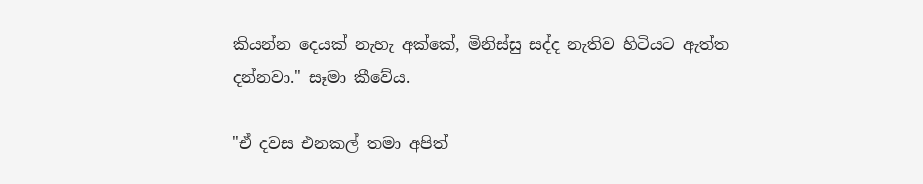කියන්න දෙයක් නැහැ අක්කේ, මිනිස්සු සද්ද නැතිව හිටියට ඇත්ත දන්නවා." සෑමා කීවේය.

"ඒ දවස එනකල් තමා අපිත්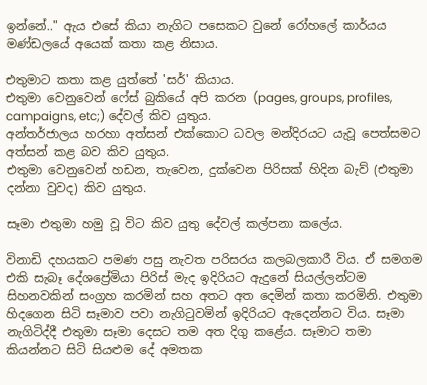ඉන්නේ.." ඇය එසේ කියා නැගිට පසෙකට වුනේ රෝහලේ කාර්යය මණ්ඩලයේ අයෙක් කතා කළ නිසාය.

එතුමාට කතා කළ යුත්තේ 'සර්' කියාය.
එතුමා වෙනුවෙන් ෆේස් බුකියේ අපි කරන (pages, groups, profiles, campaigns, etc;) දේවල් කිව යුතුය.
අන්තර්ජාලය හරහා අත්සන් එක්කොට ධවල මන්දිරයට යැවූ පෙත්සමට අත්සන් කළ බව කිව යුතුය.
එතුමා වෙනුවෙන් හඩන, තැවෙන, දුක්වෙන පිරිසක් හිදින බැව් (එතුමා දන්නා වුවද) කිව යුතුය.

සෑමා එතුමා හමු වූ විට කිව යුතු දේවල් කල්පනා කලේය.

විනාඩි දහයකට පමණ පසු නැවත පරිසරය කලබලකාරී විය. ඒ සමගම එකි සැබෑ දේශප්‍රේමියා පිරිස් මැද ඉදිරියට ඇදුනේ සියල්ලන්ටම සිහනවකින් සංග්‍රහ කරමින් සහ අතට අත දෙමින් කතා කරමිනි. එතුමා හිදගෙන සිටි සෑමාව පවා නැගිටුවමින් ඉදිරියට ඇදෙන්නට විය. සෑමා නැගිටිද්දී එතුමා සෑමා දෙසට තම අත දිගු කළේය. සෑමාට තමා කියන්නට සිටි සියළුම දේ අමතක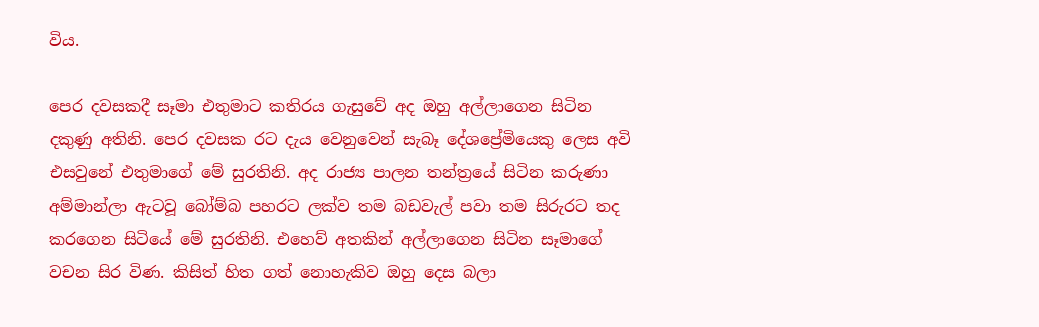විය.

පෙර දවසකදී සෑමා එතුමාට කතිරය ගැසුවේ අද ඔහු අල්ලාගෙන සිටින දකුණු අතිනි. පෙර දවසක රට දැය වෙනුවෙන් සැබෑ දේශප්‍රේමියෙකු ලෙස අවි එසවුනේ එතුමාගේ මේ සුරතිනි. අද රාජ්‍ය පාලන තන්ත්‍රයේ සිටින කරුණා අම්මාන්ලා ඇටවූ බෝම්බ පහරට ලක්ව තම බඩවැල් පවා තම සිරුරට තද කරගෙන සිටියේ මේ සුරතිනි. එහෙව් අතකින් අල්ලාගෙන සිටින සෑමාගේ වචන සිර විණ. කිසිත් හිත ගත් නොහැකිව ඔහු දෙස බලා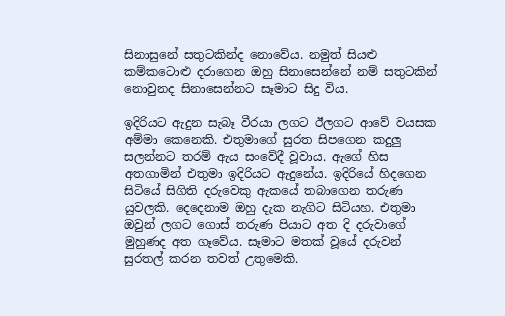සිනාසුනේ සතුටකින්ද නොවේය. නමුත් සියළු කම්කටොළු දරාගෙන ඔහු සිනාසෙන්නේ නම් සතුටකින් නොවුනද සිනාසෙන්නට සෑමාට සිදු විය.

ඉදිරියට ඇදුන සැබෑ වීරයා ලගට ඊලගට ආවේ වයසක අම්මා කෙනෙකි. එතුමාගේ සුරත සිපගෙන කදුලු සලන්නට තරම් ඇය සංවේදී වූවාය. ඇගේ හිස අතගාමින් එතුමා ඉදිරියට ඇදුනේය. ඉදිරියේ හිදගෙන සිටියේ සිගිති දරුවෙකු ඇකයේ තබාගෙන තරුණ යුවලකි. දෙදෙනාම ඔහු දැක නැගිට සිටියහ. එතුමා ඔවුන් ලගට ගොස් තරුණ පියාට අත දි දරුවාගේ මුහුණද අත ගෑවේය. සෑමාට මතක් වූයේ දරුවන් සුරතල් කරන තවත් උතුමෙකි.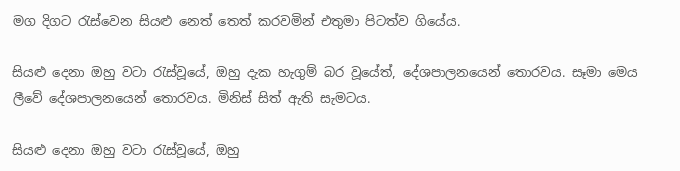මග දිගට රැස්වෙන සියළු නෙත් තෙත් කරවමින් එතුමා පිටත්ව ගියේය.

සියළු දෙනා ඔහු වටා රැස්වූයේ, ඔහු දැක හැගුම් බර වූයේත්, දේශපාලනයෙන් තොරවය. සෑමා මෙය ලීවේ දේශපාලනයෙන් තොරවය. මිනිස් සිත් ඇති සැමටය.

සියළු දෙනා ඔහු වටා රැස්වූයේ, ඔහු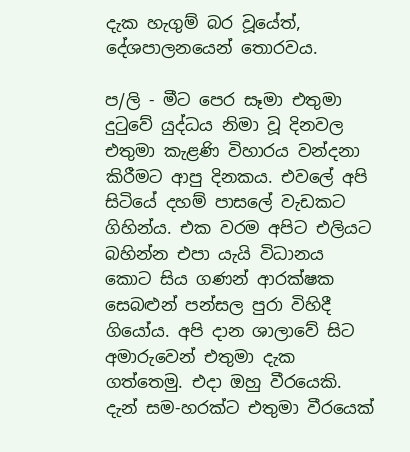දැක හැගුම් බර වූයේත්, දේශපාලනයෙන් තොරවය.

ප/ලි - මීට පෙර සෑමා එතුමා දුටුවේ යුද්ධය නිමා වූ දිනවල එතුමා කැළණි විහාරය වන්දනා කිරීමට ආපු දිනකය. එවලේ අපි සිටියේ දහම් පාසලේ වැඩකට ගිහින්ය. එක වරම අපිට එලියට බහින්න එපා යැයි විධානය කොට සිය ගණන් ආරක්ෂක සෙබළුන් පන්සල පුරා විහිදී ගියෝය. අපි දාන ශාලාවේ සිට අමාරුවෙන් එතුමා දැක ගත්තෙමු. එදා ඔහු වීරයෙකි. දැන් සම-හරක්ට එතුමා වීරයෙක්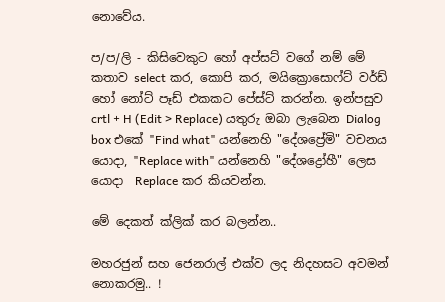නොවේය.

ප/ප/ලි - කිසිවෙකුට හෝ අප්සට් වගේ නම් මේ කතාව select කර, කොපි කර, මයික්‍රොසොෆ්ට් වර්ඩ් හෝ නෝට් පෑඩ් එකකට පේස්ට් කරන්න. ඉන්පසුව crtl + H (Edit > Replace) යතුරු ඔබා ලැබෙන Dialog box එකේ "Find what" යන්නෙහි "දේශප්‍රේමි" වචනය යොදා, "Replace with" යන්නෙහි "දේශ‍ද්‍රෝහී" ලෙස යොදා  Replace කර කියවන්න.

මේ දෙකත් ක්ලික් කර බලන්න..

මහරජුන් සහ ජෙනරාල් එක්ව ලද නිදහසට අවමන් නොකරමු.. !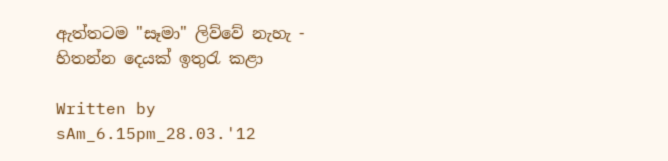ඇත්තටම "සෑමා" ලිව්වේ නැහැ - හිතන්න දෙයක් ඉතුරැ කළා

Written by sAm_6.15pm_28.03.'12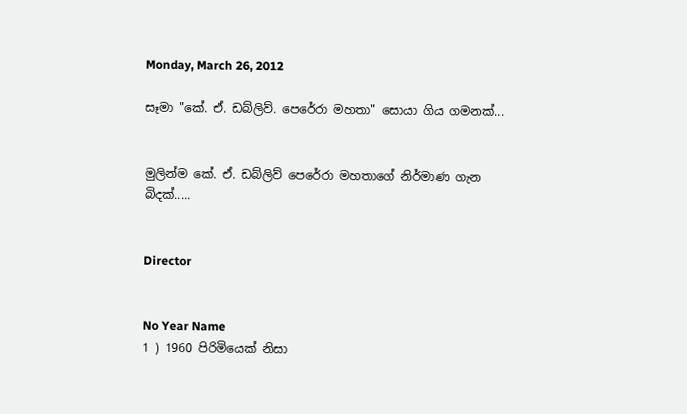Monday, March 26, 2012

සෑමා "කේ. ඒ. ඩබ්ලිව්. පෙරේ‍රා මහතා" සොයා ගිය ගමනක්...


මුලින්ම කේ. ඒ. ඩබ්ලිව් පෙරේරා මහතාගේ නිර්මාණ ගැන බිදක්.....


Director


No Year Name
1 ) 1960 පිරිමියෙක් නිසා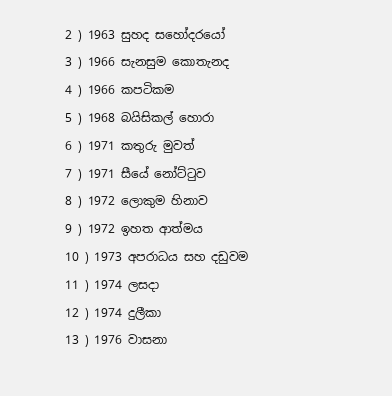2 ) 1963 සුහද සහෝදරයෝ
3 ) 1966 සැනසුම කොතැනද
4 ) 1966 කපටිකම
5 ) 1968 බයිසිකල් හොරා
6 ) 1971 කතුරු මුවත්
7 ) 1971 සීයේ නෝට්ටුව
8 ) 1972 ලොකුම හිනාව
9 ) 1972 ඉහත ආත්මය
10 ) 1973 අපරාධය සහ දඩුවම
11 ) 1974 ලසදා
12 ) 1974 දුලීකා
13 ) 1976 වාසනා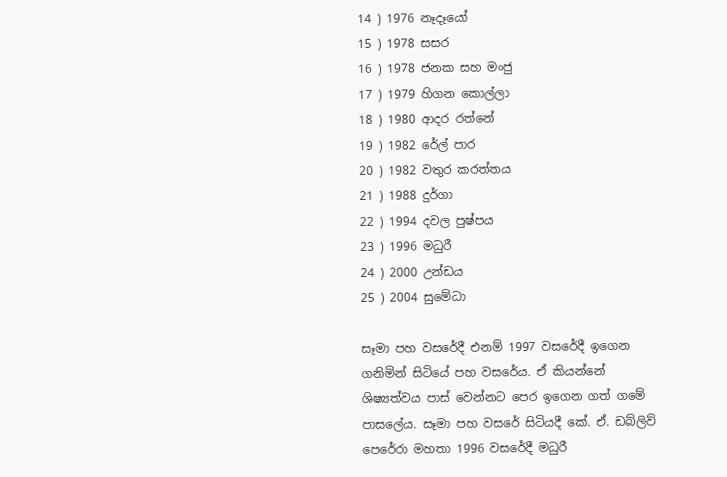14 ) 1976 නෑදෑයෝ
15 ) 1978 සසර
16 ) 1978 ජනක සහ මංජු
17 ) 1979 හිගන කොල්ලා
18 ) 1980 ආදර රත්නේ
19 ) 1982 රේල් පාර
20 ) 1982 වතුර කරත්තය
21 ) 1988 දුර්ගා
22 ) 1994 දවල පුෂ්පය
23 ) 1996 මධුරී
24 ) 2000 උන්ඩය
25 ) 2004 සුමේධා

සෑමා පහ වසරේදී එනම් 1997 වසරේදී ඉගෙන ගනිමින් සිටියේ පහ වසරේය. ඒ කියන්නේ ශිෂ්‍යත්වය පාස් වෙන්නට පෙර ඉගෙන ගත් ගමේ පාසලේය. සෑමා පහ වසරේ සිටියදී කේ. ඒ. ඩබ්ලිව් පෙරේරා මහතා 1996 වසරේදී මධුරී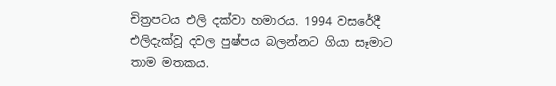චිත්‍රපටය එලි දක්වා හමාරය. 1994 වසරේදී එලිදැක්වූ දවල පුෂ්පය බලන්නට ගියා සෑමාට තාම මතකය.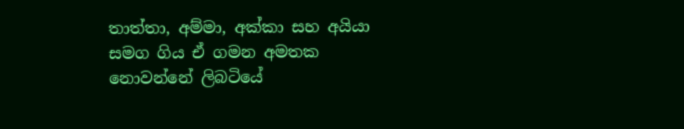තාත්තා, අම්මා, අක්කා සහ අයියා සමග ගිය ඒ ගමන අමතක නොවන්නේ ලිබටියේ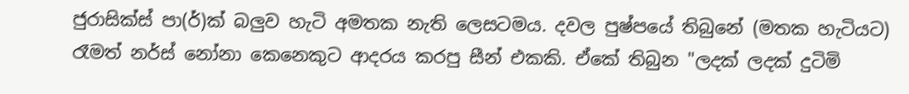ජුරාසික්ස් පා(ර්)ක් බලුව හැටි අමතක නැති ලෙසටමය. දවල පුෂ්පයේ තිබුනේ (මතක හැටියට) රෑමත් නර්ස් නෝනා කෙනෙකුට ආදරය කරපු සීන් එකකි. ඒකේ තිබුන "ලදක් ලදක් දුටිමි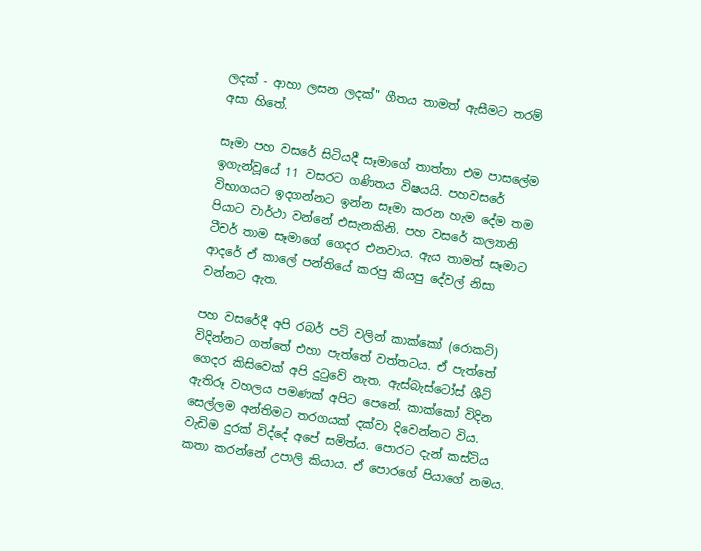ලදක් - ආහා ලසන ලදක්" ගීතය තාමත් ඇසීමට තරම් අසා හිතේ.

සෑමා පහ වසරේ සිටියදී සෑමාගේ තාත්තා එම පාසලේම ඉගැන්වූයේ 11 වසරට ගණිතය විෂයයි. පහවසරේ විභාගයට ඉදගන්නට ඉන්න සෑමා කරන හැම දේම තම පියාට වාර්ථා වන්නේ එසැනකිනි. පහ වසරේ කල්‍යානි ටීචර් තාම සෑමාගේ ගෙදර එනවාය. ඇය තාමත් සෑමාට ආදරේ ඒ කාලේ පන්තියේ කරපු කියපු දේවල් නිසා වන්නට ඇත.

පහ වසරේදී අපි රබර් පටි වලින් කාක්කෝ (රොකට්) විදින්නට ගත්තේ එහා පැත්තේ වත්තටය. ඒ පැත්තේ ගෙදර කිසිවෙක් අපි දුටුවේ නැත. ඇස්බැස්ටෝස් ශීට් ඇතිරූ වහලය පමණක් අපිට පෙනේ. කාක්කෝ විදින සෙල්ලම අන්තිමට තරගයක් දක්වා දිවෙන්නට විය. වැඩිම දුරක් විද්දේ අපේ සමිත්ය. පොරට දැන් කස්ටිය කතා කරන්නේ උපාලි කියාය. ඒ පොරගේ පියාගේ නමය.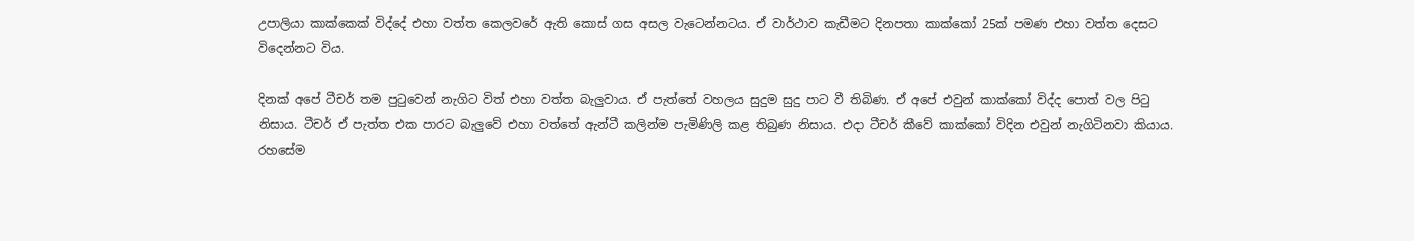උපාලියා කාක්කෙක් විද්දේ එහා වත්ත කෙලවරේ ඇති කොස් ගස අසල වැටෙන්නටය. ඒ වාර්ථාව කැඩීමට දිනපතා කාක්කෝ 25ක් පමණ එහා වත්ත දෙසට විදෙන්නට විය.

දිනක් අපේ ටීචර් තම පුටුවෙන් නැගිට විත් එහා වත්ත බැලුවාය. ඒ පැත්තේ වහලය සුදුම සුදු පාට වී තිබිණ. ඒ අපේ එවුන් කාක්කෝ විද්ද පොත් වල පිටු නිසාය. ටීචර් ඒ පැත්ත එක පාරට බැලුවේ එහා වත්තේ ඇන්ටී කලින්ම පැමිණිලි කළ තිබුණ නිසාය. එදා ටීචර් කීවේ කාක්කෝ විදින එවුන් නැගිටිනවා කියාය. රහසේම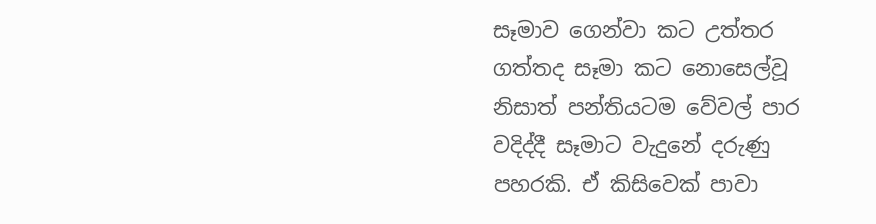සෑමාව ගෙන්වා කට උත්තර ගත්තද සෑමා කට නොසෙල්වූ නිසාත් පන්තියටම වේවල් පාර වදිද්දී සෑමාට වැදු‍නේ දරුණු පහරකි. ඒ කිසිවෙක් පාවා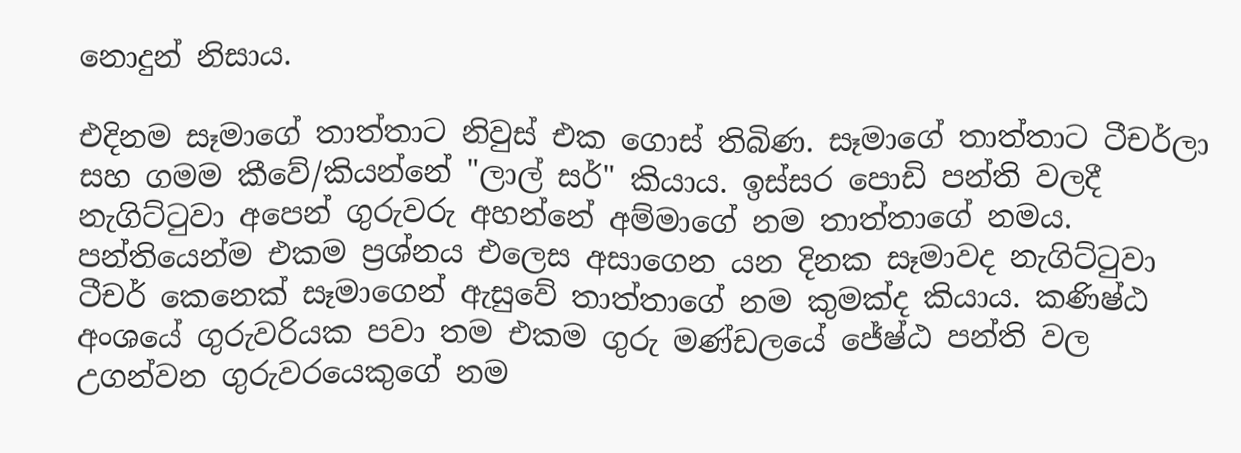නොදුන් නිසාය.

එදිනම සෑමාගේ තාත්තාට නිවුස් එක ගොස් තිබිණ. සෑමාගේ තාත්තාට ටීචර්ලා සහ ගමම කීවේ/කියන්නේ "ලාල් සර්" කියාය. ඉස්සර පොඩි පන්ති වලදී නැගිට්ටුවා අපෙන් ගුරුවරු අහන්නේ අම්මාගේ නම තාත්තාගේ නමය. පන්තියෙන්ම එකම ප්‍රශ්නය එලෙස අසාගෙන යන දිනක සෑමාවද නැගිට්ටුවා ටීචර් කෙනෙක් සෑමාගෙන් ඇසුවේ තාත්තාගේ නම කුමක්ද කියාය. කණිෂ්ඨ අංශයේ ගුරුවරියක පවා තම එකම ගුරු මණ්ඩලයේ ජේෂ්ඨ පන්ති වල උගන්වන ගුරුවරයෙකුගේ නම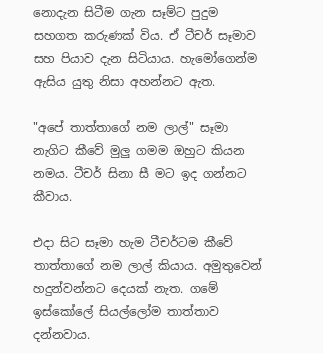නොදැන සිටීම ගැන සෑම්ට පුදුම සහගත කරුණක් විය. ඒ ටීචර් සෑමාව සහ පියාව දැන සිටියාය. හැමෝගෙන්ම ඇසිය යුතු නිසා අහන්නට ඇත.

"අපේ තාත්තාගේ නම ලාල්" සෑමා නැගිට කීවේ මුලු ගමම ඔහුට කියන නමය. ටීචර් සිනා සී මට ඉද ගන්නට කීවාය.

එදා සිට සෑමා හැම ටීචර්ටම කීවේ තාත්තාගේ නම ලාල් කියාය. අමුතුවෙන් හදුන්වන්නට දෙයක් නැත. ගමේ ඉස්කෝලේ සියල්ලෝම තාත්තාව දන්නවාය.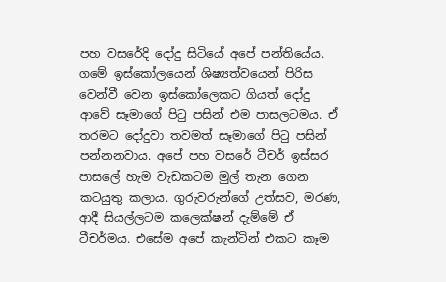පහ වසරේදි දෝදු සිටියේ අපේ පන්තියේය. ගමේ ඉස්කෝලයෙන් ශිෂ්‍යත්වයෙන් පිරිස වෙන්වී වෙන ඉස්කෝලෙකට ගියත් දෝදු ආවේ සෑමාගේ පිටු පසින් එම පාසලටමය. ඒ තරමට දෝදුවා තවමත් සෑමාගේ පිටු පසින් පන්නනවාය. අපේ පහ වසරේ ටීචර් ඉස්සර පාසලේ හැම වැඩකටම මුල් තැන ගෙන කටයුතු කලාය. ගුරුවරුන්ගේ උත්සව, මරණ, ආදී සියල්ලටම කලෙක්ෂන් දැම්මේ ඒ ටීචර්මය. එසේම අපේ කැන්ටින් එකට කෑම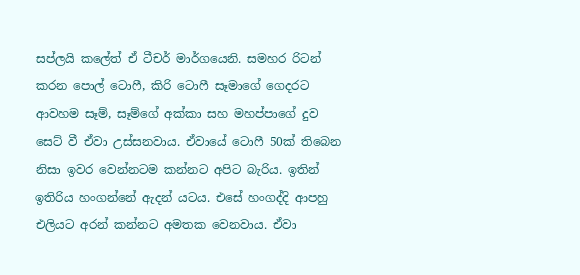සප්ලයි කලේත් ඒ ටීචර් මාර්ගයෙනි. සමහර රිටන් කරන ‍පොල් ටොෆී, කිරි ටොෆී සෑමාගේ ගෙදරට ආවහම සෑම්, සෑම්ගේ අක්කා සහ මහප්පාගේ දුව සෙට් වී ඒවා උස්සනවාය. ඒවායේ ටොෆී 50ක් තිබෙන නිසා ඉවර වෙන්නටම කන්නට අපිට බැරිය. ඉතින් ඉතිරිය හංගන්නේ ඇදන් යටය. එසේ හංගද්දි ආපහු එලියට අරන් කන්නට අමතක වෙනවාය. ඒවා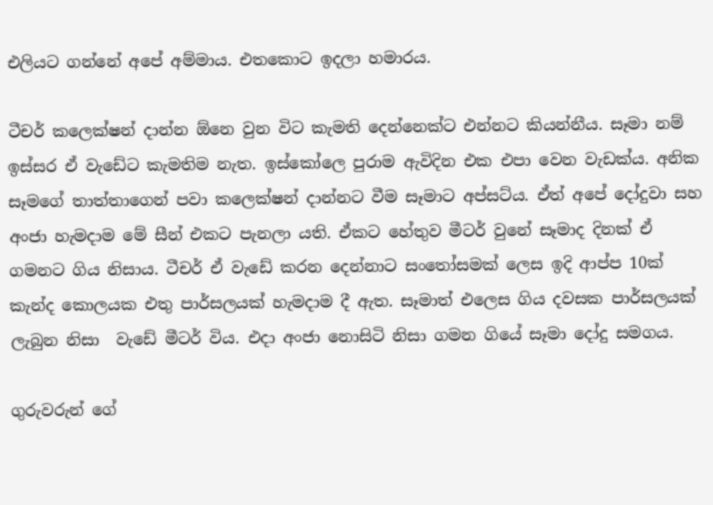එලියට ගන්නේ අපේ අම්මාය. එතකොට ඉදලා හමාරය.

ටීචර් කලෙක්ෂන් දාන්න ඕනෙ වුන විට කැමති දෙන්නෙක්ට එන්නට කියන්නීය. සෑමා නම් ඉස්සර ඒ වැඩේට කැමතිම නැත. ඉස්කෝලෙ පුරාම ඇවිදින එක එපා වෙන වැඩක්ය. අනික සෑමගේ තාත්තාගෙන් පවා කලෙක්ෂන් දාන්නට වීම සෑමාට අප්සට්ය. ඒත් අපේ දෝදුවා සහ අංජා හැමදාම මේ සීන් එකට පැනලා යති. ඒකට හේතුව මීටර් වුනේ සෑමාද දිනක් ඒ ගමනට ගිය නිසාය. ටීචර් ඒ වැඩේ කරන දෙන්නාට සංතෝසමක් ලෙස ඉදි ආප්ප 10ක් කැන්ද කොලයක එතු පාර්සලයක් හැමදාම දී ඇත. සෑමාත් එලෙස ගිය දවසක පාර්සලයක් ලැබුන නිසා  වැඩේ මීටර් විය. එදා අංජා නොසිටි නිසා ගමන ගියේ සෑමා දෝදු සමගය.

ගුරුවරුන් ගේ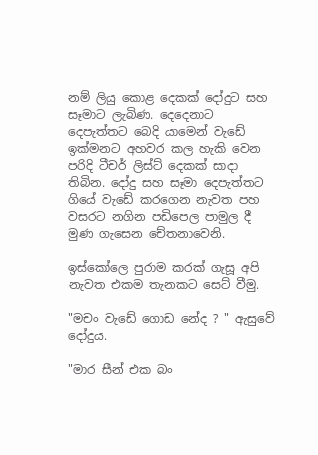නම් ලියු කොළ දෙකක් දෝදුට සහ සෑමාට ලැබිණ. දෙදෙනාට දෙපැත්තට බෙදි යාමෙන් වැඩේ ඉක්මනට අහවර කල හැකි වෙන පරිදි ටීචර් ලිස්ට් දෙකක් සාදා තිබින. දෝදු සහ සෑමා දෙපැත්තට ගියේ වැඩේ කරගෙන නැවත පහ වසරට නගින පඩිපෙල පාමුල දී මුණ ගැසෙන චේතනාවෙනි.

ඉස්කෝලෙ පුරාම කරක් ගැසූ අපි නැවත එකම තැනකට සෙට් වීමු.

"මචං වැඩේ ගොඩ නේද ? " ඇසුවේ දෝදුය.

"මාර සීන් එක බං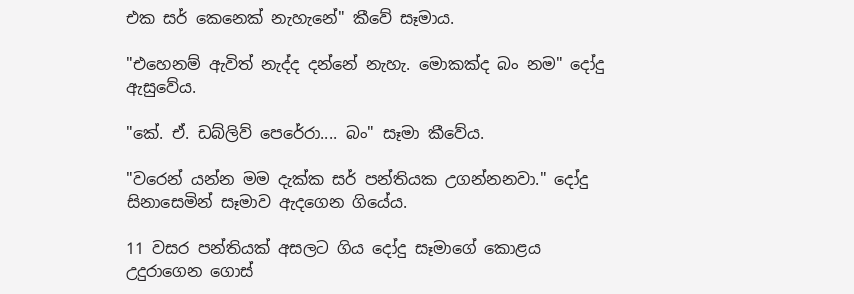එක සර් කෙනෙක් නැහැනේ" කීවේ සෑමාය.

"එහෙනම් ඇවිත් නැද්ද දන්නේ නැහැ. මොකක්ද බං නම" දෝදු ඇසුවේය.

"කේ. ඒ. ඩබ්ලිව් පෙරේරා.... බං" සෑමා කීවේය.

"වරෙන් යන්න මම දැක්ක සර් පන්තියක උගන්නනවා." දෝදු සිනාසෙමින් සෑමා‍ව ඇදගෙන ගියේය.

11 වසර පන්තියක් අසලට ගිය දෝදු සෑමාගේ කොළය උදුරාගෙන ගොස්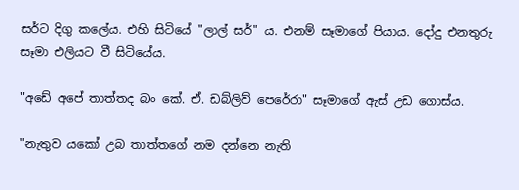සර්ට දිගු කලේය. එහි සිටියේ "ලාල් සර්" ය. එනම් සෑමාගේ පියාය. දෝදු එනතුරු සෑමා එලියට වී සිටියේය.

"අඩේ අපේ තාත්තද බං කේ. ඒ. ඩබ්ලිව් පෙරේරා" සෑමාගේ ඇස් උඩ ගොස්ය.

"නැතුව යකෝ උබ තාත්තගේ නම දන්නෙ නැති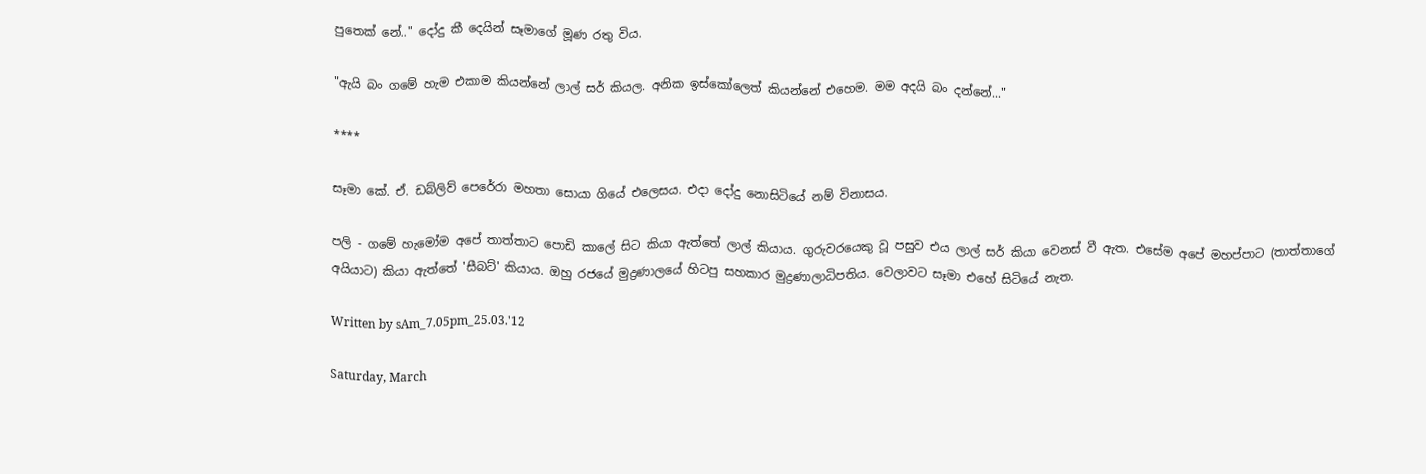පුතෙක් නේ.." දෝදු කී දෙයින් සෑමාගේ මූණ රතු විය.

"ඇයි බං ගමේ හැම එකාම කියන්නේ ලාල් සර් කියල. අනික ඉස්කෝලෙත් කියන්නේ එහෙම. මම අදයි බං දන්නේ..."

****

සෑමා කේ. ඒ. ඩබ්ලිව් පෙරේරා මහතා සොයා ගියේ එලෙසය. එදා දෝදු නොසිටියේ නම් විනාසය.

පලි - ගමේ හැමෝම අපේ තාත්තාට පොඩි කාලේ සිට කියා ඇත්තේ ලාල් කියාය. ගුරුවරයෙකු වූ පසුව එය ලාල් සර් කියා වෙනස් වී ඇත. එසේම අපේ මහප්පාට (තාත්තාගේ අයියාට) කියා ඇත්තේ 'සීබට්' කියාය. ඔහු රජයේ මුද්‍රණාලයේ හිටපු සහකාර මුද්‍රණාලාධිපතිය. වෙලාවට සෑමා එහේ සිටියේ නැත.

Written by sAm_7.05pm_25.03.'12

Saturday, March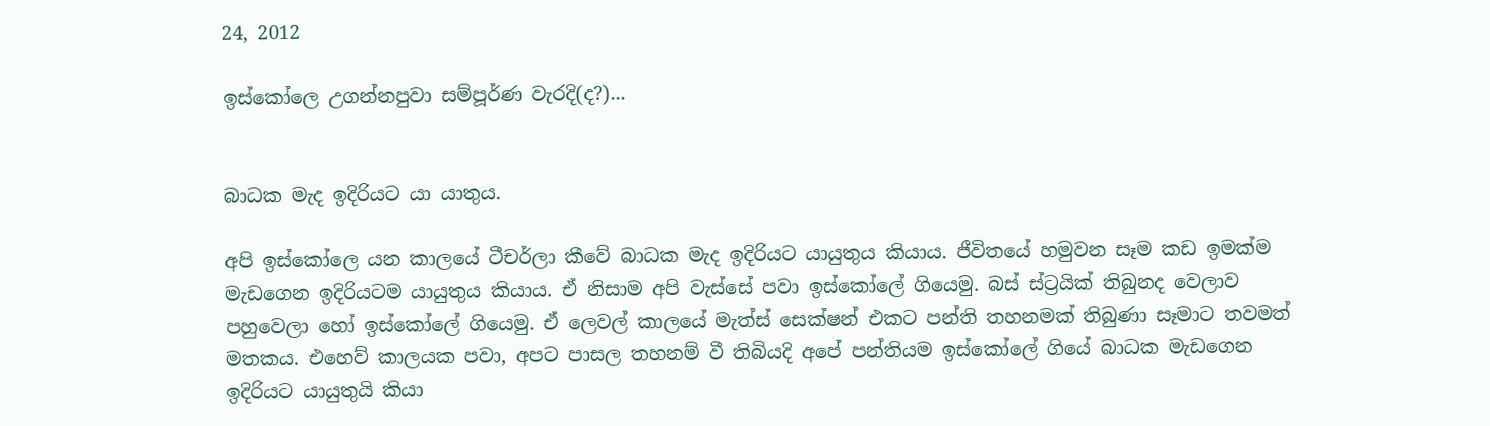24, 2012

ඉස්කෝලෙ උගන්නපුවා සම්පූර්ණ වැරදි(ද?)...


බාධක මැද ඉදිරියට යා යාතුය.

අපි ඉස්කෝලෙ යන කාලයේ ටීචර්ලා කීවේ බාධක මැද ඉදිරියට යායුතුය කියාය. ජීවිතයේ හමුවන සෑම කඩ ඉමක්ම මැඩගෙන ඉදිරියටම යායුතුය කියාය. ඒ නිසාම අපි වැස්සේ පවා ඉස්කෝලේ ගියෙමු. බස් ස්ට්‍රයික් තිබුනද වෙලාව පහුවෙලා හෝ ඉස්කෝලේ ගියෙමු. ඒ ලෙවල් කාලයේ මැත්ස් සෙක්ෂන් එකට පන්ති තහනමක් තිබුණා සෑමාට තවමත් මතකය. එහෙව් කාලයක පවා, අපට පාසල තහනම් වී තිබියදි අපේ පන්තියම ඉස්කෝලේ ගියේ බාධක මැඩගෙන ඉදිරියට යායුතුයි කියා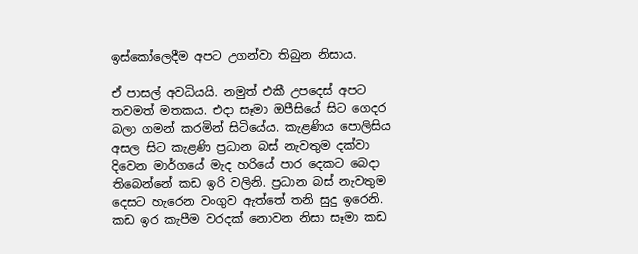ඉස්කෝලෙදීම අපට උගන්වා තිබුන නිසාය.

ඒ පාසල් අවධියයි. නමුත් එකී උපදෙස් අපට තවමත් මතකය. එදා සෑමා ඔපීසියේ සිට ගෙදර බලා ගමන් කරමින් සිටියේය. කැළණිය පොලිසිය අසල සිට කැළණි ප්‍රධාන බස් නැවතුම දක්වා දිවෙන මාර්ගයේ මැද හරියේ පාර දෙකට බෙදා තිබෙන්නේ කඩ ඉරි වලිනි. ප්‍රධාන බස් නැවතුම දෙසට හැරෙන වංගුව ඇත්තේ තනි සුදු ඉරෙනි. කඩ ඉර කැපීම වරදක් නොවන නිසා සෑමා කඩ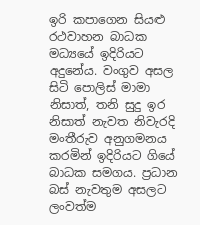ඉරි කපාගෙන සියළු රථවාහන බාධක මධ්‍යයේ ඉදිරියට අදුනේය. වංගුව අසල සිටි පොලිස් මාමා නිසාත්, තනි සුදු ඉර නිසාත් නැවත නිවැරදි මංතීරුව අනුගමනය කරමින් ඉදිරි‍යට ගියේ බාධක සමගය. ප්‍රධාන බස් නැවතුම අසලට ලංවත්ම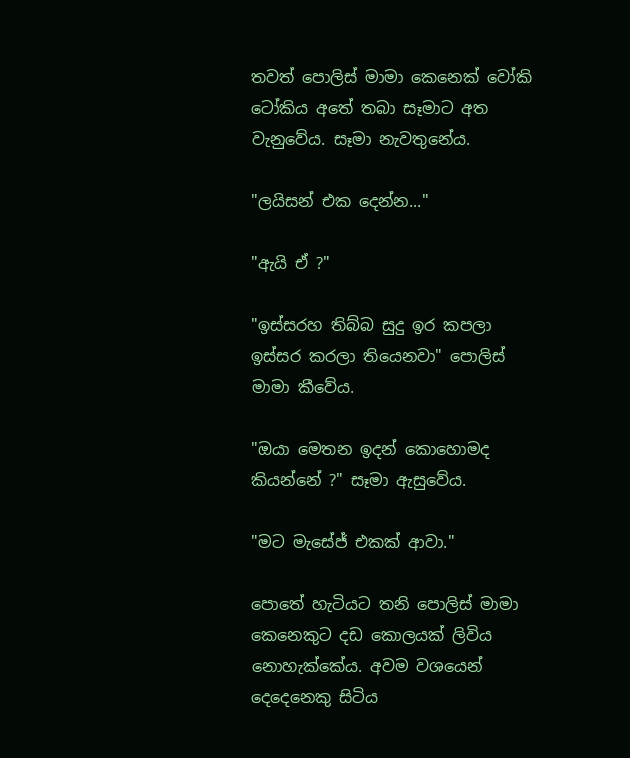තවත් පොලිස් මාමා කෙනෙක් වෝකි ටෝකිය අතේ තබා සෑමාට අත වැනුවේය. සෑමා නැවතුනේය.

"ලයිසන් එක දෙන්න..."

"ඇයි ඒ ?"

"ඉස්සරහ තිබ්බ සුදු ඉර කපලා ඉස්සර කරලා තියෙනවා" පොලිස් මාමා කීවේය.

"ඔයා මෙතන ඉදන් කොහොමද කියන්නේ ?" සෑමා ඇසුවේය.

"මට ‍මැසේජ් එකක් ආවා."

පොතේ හැටියට තනි පොලිස් මාමා කෙනෙකුට දඩ කොලයක් ලිවිය නොහැක්කේය. අවම වශයෙන් දෙදෙනෙකු සිටිය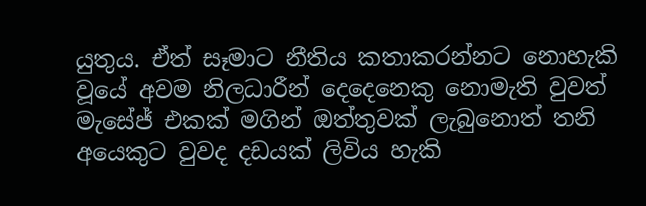යුතුය. ඒත් සෑමාට නීතිය කතාකරන්නට නොහැකි වූයේ අවම නිලධාරීන් දෙදෙනෙකු නොමැති වුවත් මැසේජ් එකක් මගින් ඔත්තුවක් ලැබුනොත් තනි අයෙකුට වුවද දඩයක් ලිවිය හැකි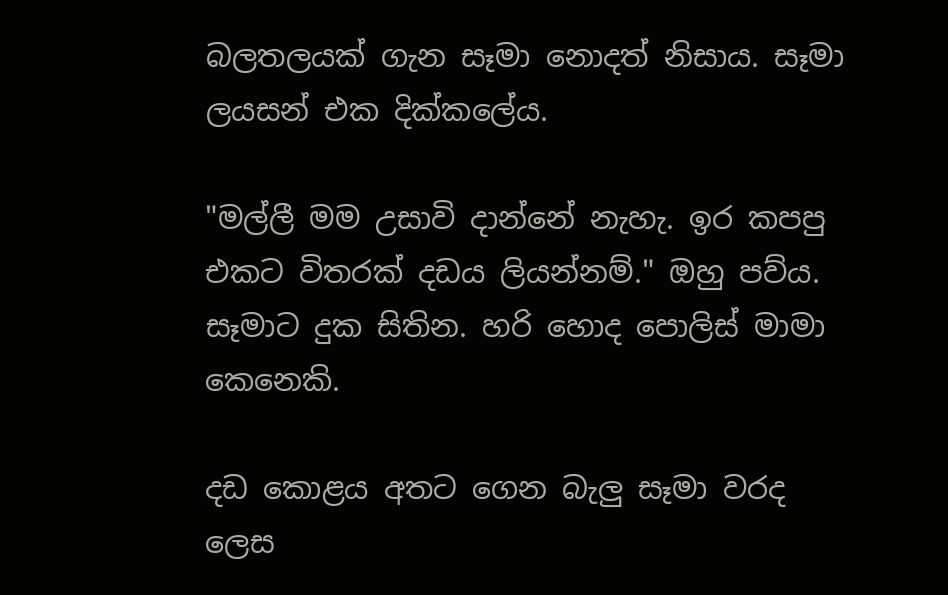බලතලයක් ගැන සෑමා නොදත් නිසාය. සෑමා ලයසන් එක දික්කලේය.

"මල්ලී මම උසාවි දාන්නේ නැහැ. ඉර කපපු එකට විතරක් දඩය ලියන්නම්." ඔහු පව්ය. සෑමාට දුක සිතින. හරි හොද පොලිස් මාමා කෙනෙකි.

දඩ කොළය අතට ගෙන බැලු සෑමා වරද ලෙස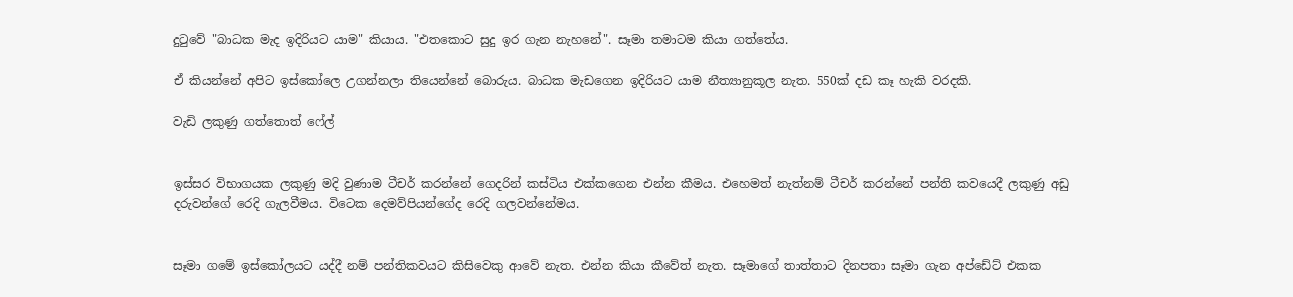දුටුවේ "බාධක මැද ඉදිරියට යාම" කියාය. "එතකොට සුදු ඉර ගැන නැහනේ". සෑමා තමාටම කියා ගත්තේය.

ඒ කියන්නේ අපිට ඉස්කෝලෙ උගන්නලා තියෙන්නේ බොරුය. බාධක මැඩගෙන ඉදිරියට යාම නීත්‍යානුකූල නැත. 550ක් දඩ කෑ හැකි වරදකි.

වැඩි ලකුණු ගත්තොත් ෆේල්


ඉස්සර විභාගයක ලකුණු මදි වුණාම ටීචර් කරන්නේ ගෙදරින් කස්ටිය එක්කගෙන එන්න කීමය. එහෙමත් නැත්නම් ටීචර් කරන්නේ පන්ති කවයෙදී ලකුණු අඩු දරුවන්ගේ රෙදි ගැලවීමය. විටෙක දෙමව්පියන්ගේද රෙදි ගලවන්නේමය.


සෑමා ගමේ ඉස්කෝලයට යද්දී නම් පන්තිකවයට කිසිවෙකු ආවේ නැත. එන්න කියා කීවේත් නැත. සෑමාගේ තාත්තාට දිනපතා සෑමා ගැන අප්ඩේට් එකක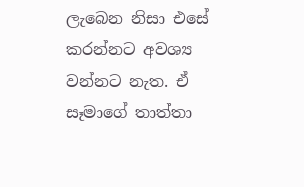ලැබෙන නිසා එසේ කරන්නට අවශ්‍ය වන්නට නැත. ඒ සෑමාගේ තාත්තා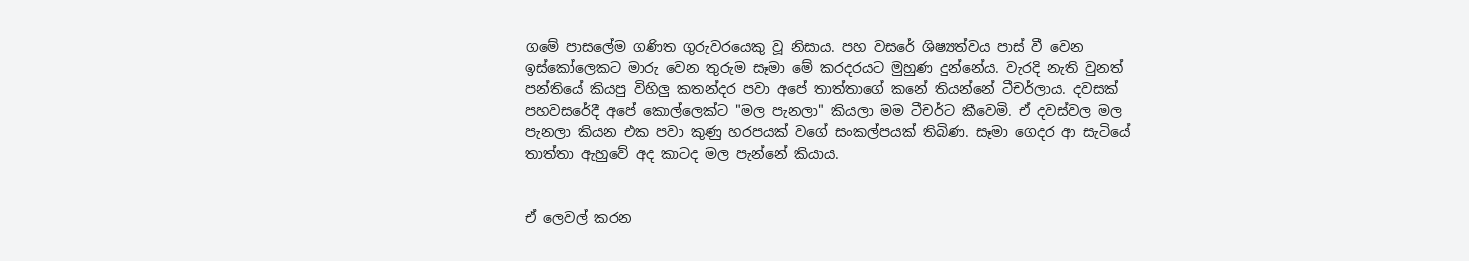ගමේ පාසලේම ගණිත ගුරුවරයෙකු වූ නිසාය. පහ වසරේ ශිෂ්‍යත්වය පාස් වී වෙන ඉස්කෝලෙකට මාරු වෙන තුරුම සෑමා මේ කරදරයට මුහුණ දුන්නේය. වැරදි නැති වුනත් පන්තියේ කියපු විහිලු කතන්දර පවා අපේ තාත්තාගේ කනේ තියන්නේ ටීචර්ලාය. දවසක් පහවසරේදී අපේ කොල්ලෙක්ට "මල පැනලා" කියලා මම ටීචර්ට කීවෙමි. ඒ දවස්වල මල පැනලා කියන එක පවා කුණු හරපයක් වගේ සංකල්පයක් තිබිණ. සෑමා ගෙදර ආ සැටියේ තාත්තා ඇහුවේ අද කාටද මල පැන්නේ කියාය.


ඒ ලෙවල් කරන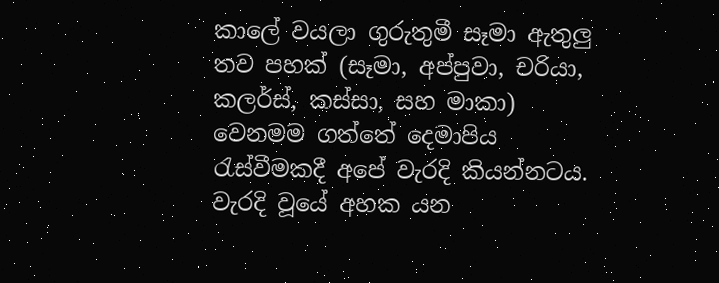කාලේ වයලා ගුරුතුමී සෑමා ඇතුලු තව පහක් (සෑමා, අප්පුවා, චරියා, කලර්ස්, කස්සා, සහ මාකා) වෙනමම ගත්තේ දෙමාපිය රැස්වීමකදී අපේ වැරදි කියන්නටය. වැරදි වූයේ අහක යන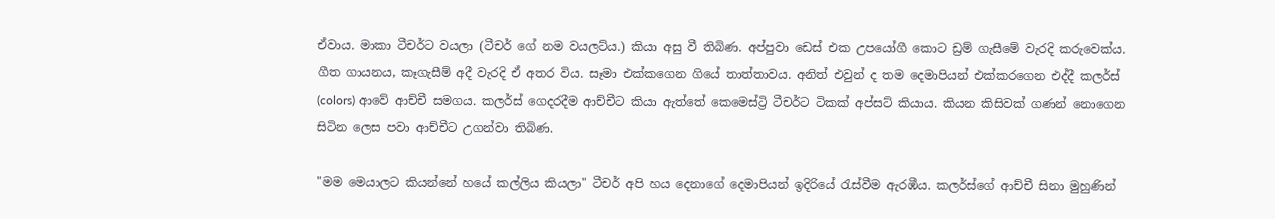ඒවාය. මාකා ටීචර්ට වයලා (ටීචර් ගේ නම වයලට්ය.) කියා අසු වී තිබිණ. අප්පුවා ඩෙස් එක උපයෝගී කොට ඩ්‍රම් ගැසීමේ වැරදි කරුවෙක්ය. ගීත ගායනය, කෑගැසීම් අදී වැරදි ඒ අතර විය. සෑමා එක්කගෙන ගියේ තාත්තාවය. අනිත් එවුන් ද තම දෙමාපියන් එක්කරගෙන එද්දී කලර්ස් (colors) ආවේ ආච්චී සමගය. කලර්ස් ගෙදරදීම ආච්චීට කියා ඇත්තේ කෙමෙස්ට්‍රි ටීචර්ට ටිකක් අප්සට් කියාය. කියන කිසිවක් ගණන් නොගෙන සිටින ලෙස පවා ආච්චීට උගන්වා තිබිණ.

"මම මෙයාලට කියන්නේ හයේ කල්ලිය කියලා" ටීචර් අපි හය දෙනාගේ දෙමාපියන් ඉදිරියේ රැස්වීම ඇරඹීය. කලර්ස්ගේ ආච්චී සිනා මුහුණින්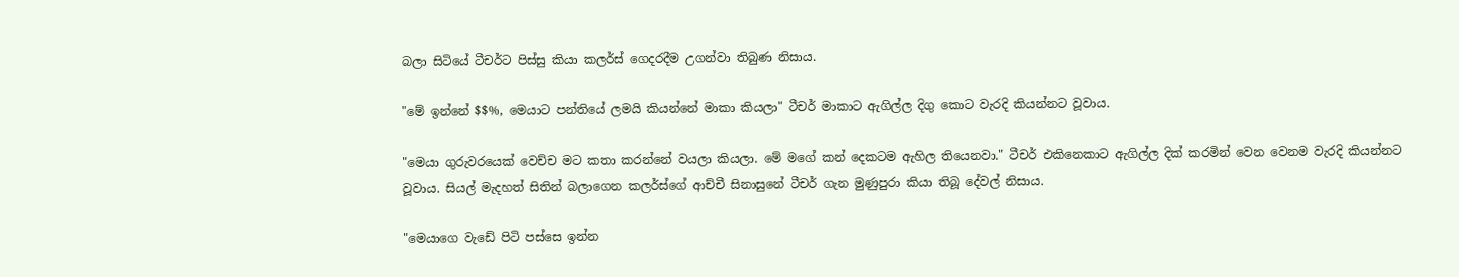බලා සිටියේ ටීචර්ට පිස්සු කියා කලර්ස් ගෙදරදීම උගන්වා තිබුණ නිසාය.

"මේ ඉන්නේ $$%, මෙයාට පන්තියේ ලමයි කියන්නේ මාකා කියලා" ටීචර් මාකාට ඇගිල්ල දිගු කොට වැරදි කියන්නට වූ‍වාය.

"මෙයා ගුරුවරයෙක් වෙච්ච මට කතා කරන්නේ වයලා කියලා. මේ මගේ කන් දෙකටම ඇහිල තියෙනවා." ටීචර් එකිනෙකාට ඇගිල්ල දික් කරමින් වෙන වෙනම වැරදි කියන්නට වූවාය. සියල් මැදහත් සිතින් බලාගෙන කලර්ස්ගේ ආච්චී සි‍නාසුනේ ටීචර් ගැන මුණුපුරා කියා තිබූ දේවල් නිසාය.

"මෙයාගෙ වැඩේ පිටි පස්සෙ ඉන්න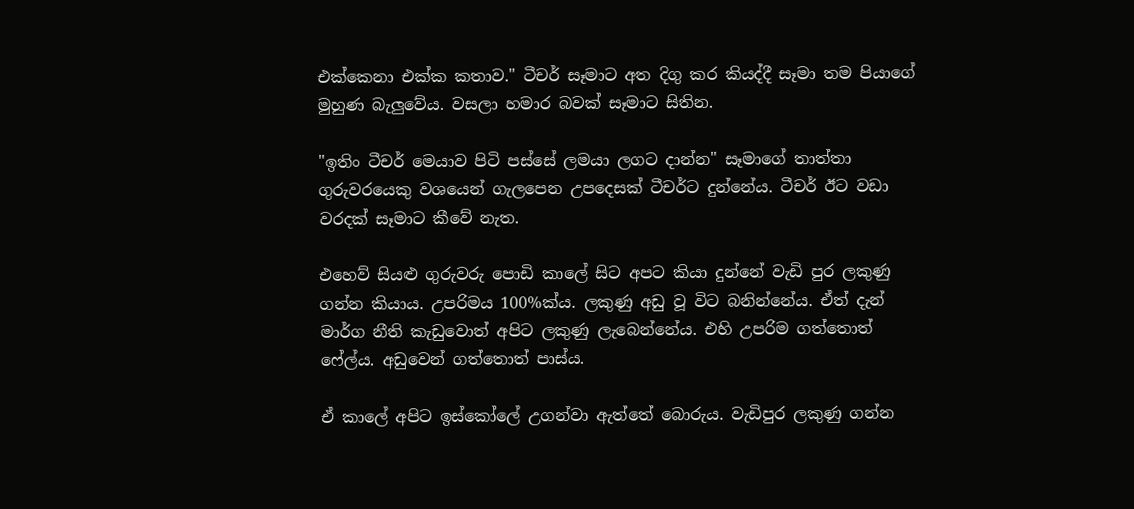එක්කෙනා එක්ක කතාව." ටීචර් සෑමාට අත දිගු කර කියද්දී සෑමා තම පියාගේ මුහුණ බැලුවේය. වසලා හමාර බවක් සෑමාට සිතින.

"ඉතිං ටීචර් මෙයාව පිටි පස්සේ ලමයා ලගට දාන්න" සෑමාගේ තාත්තා ගුරුවරයෙකු වශයෙන් ගැලපෙන උපදෙසක් ටීචර්ට දුන්නේය. ටීචර් ඊට වඩා වරදක් සෑමාට කීවේ නැත.

එහෙව් සියළු ගුරුවරු පොඩි කාලේ සිට අපට කියා දුන්නේ වැඩි පුර ලකුණු ගන්න කියාය. උපරිමය 100%ක්ය. ලකුණු අඩු වූ විට බනින්නේය. ඒත් දැන් මාර්ග නීති කැඩුවොත් අපිට ලකුණු ලැබෙන්නේය. එහි උපරිම ගත්තොත් ෆේල්ය. අඩුවෙන් ගත්තොත් පාස්ය.

ඒ කාලේ අපිට ඉස්කෝලේ උගන්වා ඇත්තේ බොරුය. වැඩිපුර ලකුණු ගන්න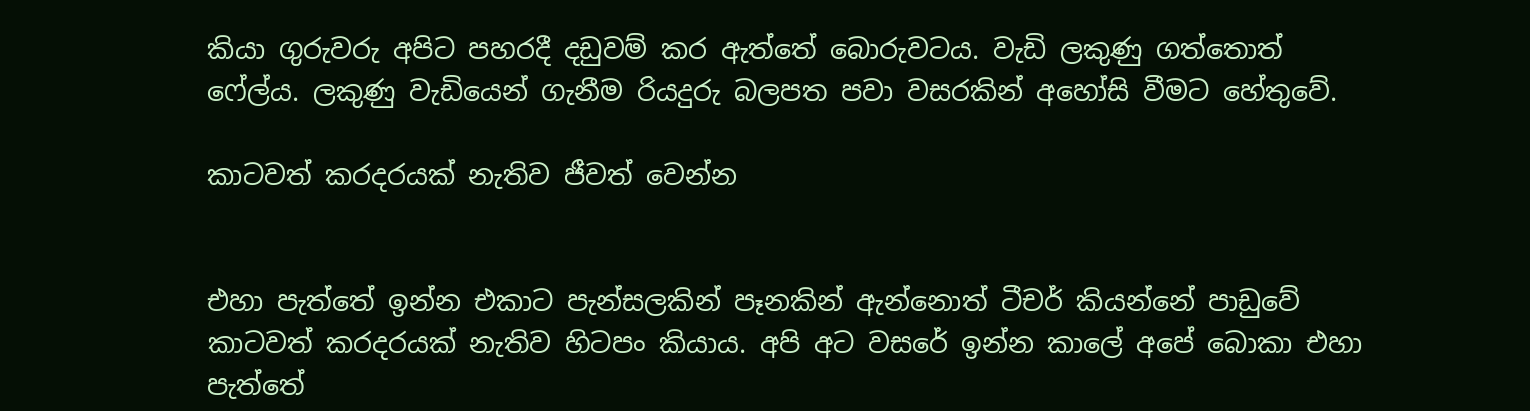කියා ගුරුවරු අපිට පහරදී දඩුවම් කර ඇත්තේ බොරුවටය. වැඩි ලකුණු ගත්තොත් ෆේල්ය. ලකුණු වැඩියෙන් ගැනීම රියදුරු බලපත පවා වසරකින් අහෝසි වීමට හේතුවේ.

කාටවත් කරදරයක් නැතිව ජීවත් වෙන්න


එහා පැත්තේ ඉන්න එකාට පැන්සලකින් පෑනකින් ඇන්නොත් ටීචර් කියන්නේ පාඩුවේ කාටවත් කරදරයක් නැතිව හිටපං කියාය. අපි අට ව‍සරේ ඉන්න කාලේ අපේ බොකා එහා පැත්තේ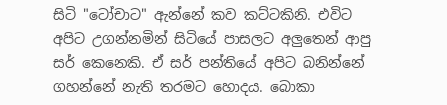සිටි "ටෝචාට" ඇන්නේ කව කට්ටකිනි. එවිට අපිට උගන්නමින් සිටියේ පාසලට අලුතෙන් ආපු සර් කෙනෙකි. ඒ සර් පන්තියේ අපිට බනින්නේ ගහන්නේ නැති තරමට හොදය. බොකා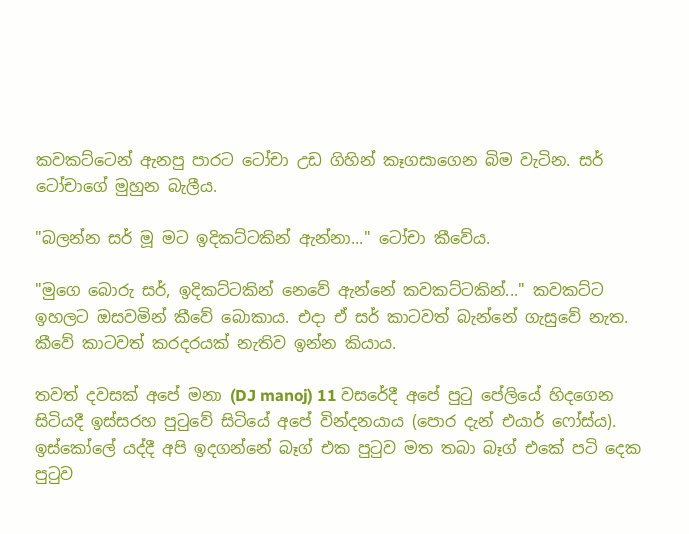කවකට්ටෙන් ඇනපු පාරට ටෝචා උඩ ගිහින් කෑගසාගෙන බිම වැටින. සර් ටෝචාගේ මුහුන බැලීය.

"බලන්න සර් මූ මට ඉදිකට්ටකින් ඇන්නා..." ටෝචා කීවේය.

"මුගෙ බො‍රු සර්, ඉදිකට්ටකින් නෙවේ ඇන්නේ කවකට්ටකින්..." කවකට්ට ඉහලට ඔසවමින් කීවේ බොකාය. එදා ඒ සර් කාටවත් බැන්නේ ගැසුවේ නැත. කීවේ කාටවත් කරදරයක් නැතිව ඉන්න කියාය.

තවත් දවසක් අපේ මනා (DJ manoj) 11 වසරේදී අපේ පුටු පේලියේ හිදගෙන සිටියදී ඉස්සරහ පුටුවේ සිටි‍යේ අපේ වින්දනයාය (පොර දැන් එයාර් ෆෝස්ය). ඉස්කෝලේ යද්දී අපි ඉදගන්නේ බෑග් එක පුටුව මත තබා බෑග් එකේ පටි දෙක පුටුව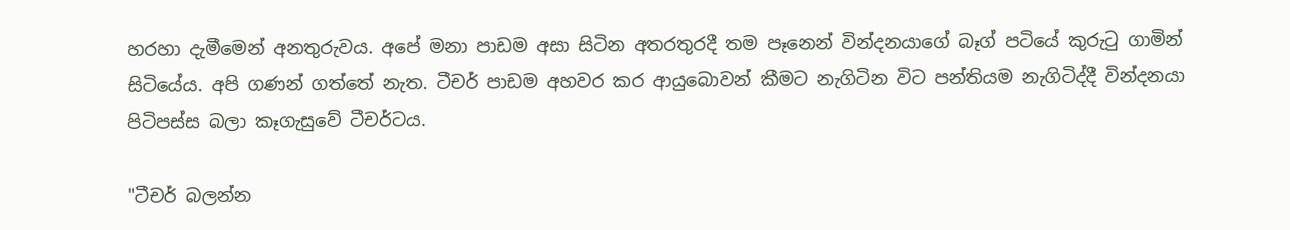හරහා දැමීමෙන් අනතුරුවය. අපේ මනා පාඩම අසා සිටින අතරතුරදී තම පෑනෙන් වින්දනයාගේ බෑග් පටියේ කුරුටු ගාමින් සිටියේය. අපි ගණන් ගත්තේ නැත. ටීචර් පාඩම අහවර කර ආයුබොවන් කීමට නැගිටින විට පන්තියම නැගිටිද්දී වින්දනයා පිටිපස්ස බලා කෑගැසුවේ ටීචර්ටය.

"ටීචර් බලන්න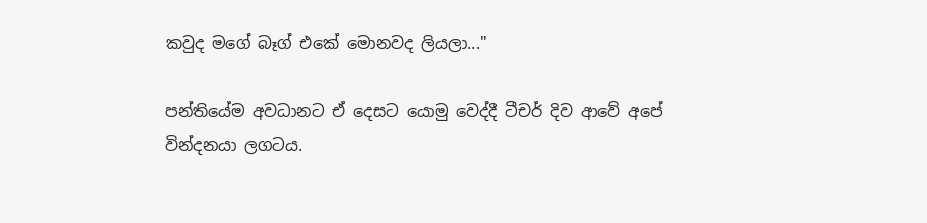කවුද මගේ බෑග් එකේ මොනවද ලියලා..."

පන්තියේම අවධානට ඒ දෙසට යොමු වෙද්දී ටීචර් දිව ආවේ අපේ වින්දනයා ලගටය.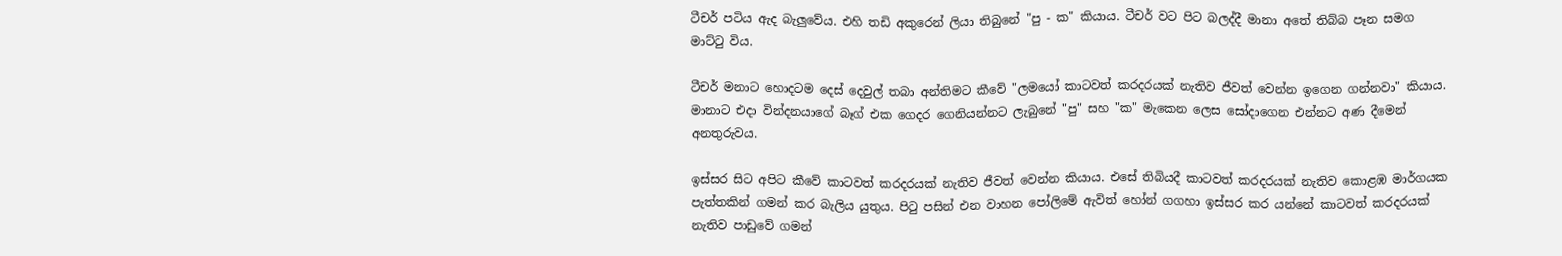ටීචර් පටිය ඇද බැලුවේය. එහි තඩි අකුරෙන් ලියා තිබුනේ "පු - ක" කියාය. ටීචර් වට පිට බලද්දී මානා අතේ තිබ්බ පෑන සමග මාට්ටු විය.

ටීචර් මනාට හොදටම දෙස් දෙවුල් තබා අන්තිමට කීවේ "ලමයෝ කාටවත් කරදරයක් නැතිව ජීවත් වෙන්න ඉගෙන ගන්නවා" කියාය. මානාට එදා වින්දනයාගේ බෑග් එක ගෙදර ගෙනියන්නට ලැබුනේ "පු" සහ "ක" මැකෙන ලෙස සෝදාගෙන එන්නට අණ දීමෙන් අනතුරුවය.

ඉස්සර සිට අපිට කීවේ කාටවත් කරදරයක් නැතිව ජීවත් වෙන්න කියාය. එසේ තිබියදී කාටවත් කරදරයක් නැතිව කොළඹ මාර්ගයක පැත්තකින් ගමන් කර බැලිය යුතුය. පිටු පසින් එන වාහන පෝලිමේ ඇවිත් හෝන් ගගහා ඉස්සර කර යන්නේ කාටවත් කරදරයක් නැතිව පාඩුවේ ගමන්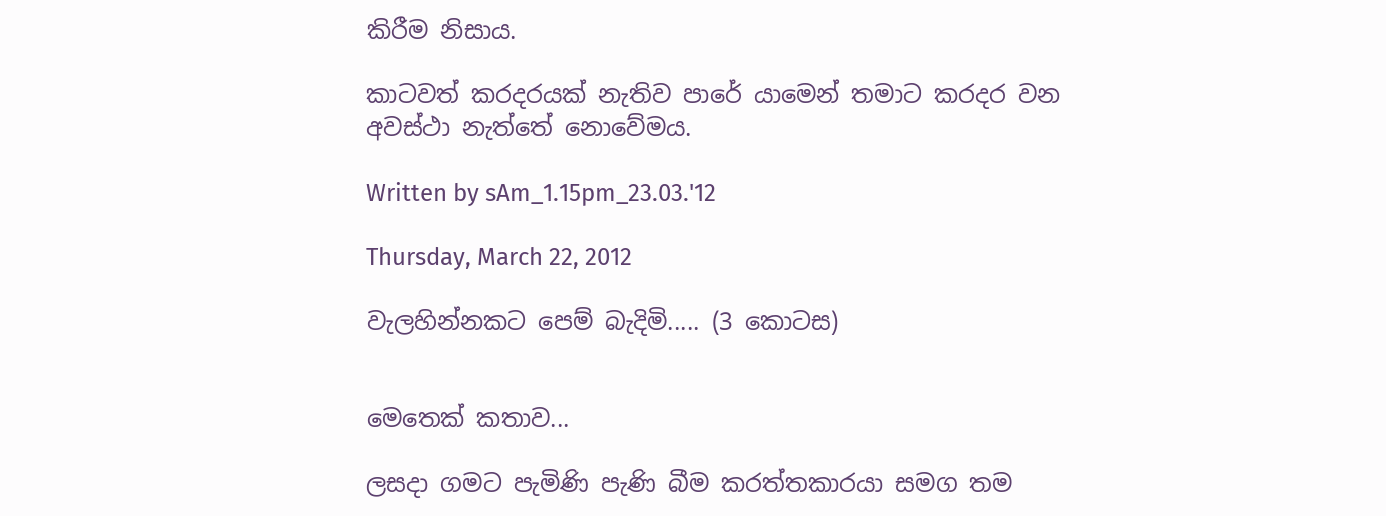කිරීම නිසාය.

කාටවත් කරදරයක් නැතිව පාරේ යාමෙන් තමාට කරදර වන අවස්ථා නැත්තේ නොවේමය.

Written by sAm_1.15pm_23.03.'12

Thursday, March 22, 2012

වැලහින්නකට පෙම් බැදිමි..... (3 කොටස)


මෙතෙක් කතාව...

ලසදා ගමට පැමිණි පැණි බීම කරත්තකාරයා සමග තම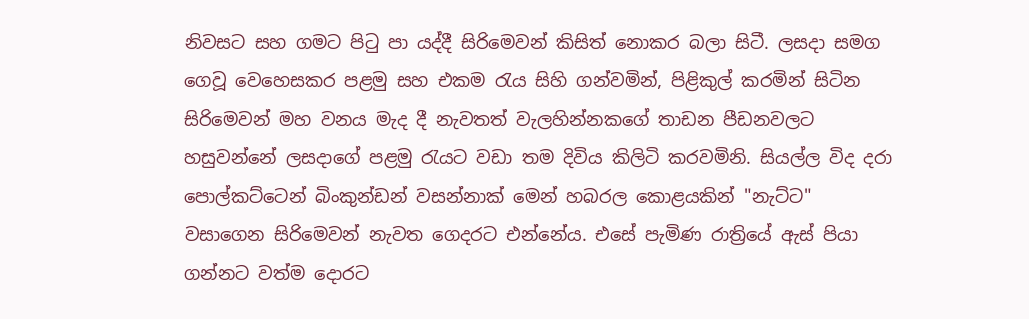නිවසට සහ ගමට පිටු පා යද්දී සිරිමෙවන් කිසිත් නොකර බලා සිටී. ලසදා සමග ගෙවූ වෙහෙසකර පළමු සහ එකම රැය සිහි ගන්වමින්, පිළිකුල් කරමින් සිටින සිරිමෙවන් මහ වනය මැද දී නැවතත් වැලහින්නකගේ තාඩන පීඩනවලට හසුවන්නේ ලසදාගේ පළමු රැයට වඩා තම දිවිය කිලිටි කරවමිනි. සියල්ල විද දරා පොල්කට්ටෙන් බිංකුන්ඩන් වසන්නාක් මෙන් හබරල කොළයකින් "නැට්ට" වසාගෙන සිරිමෙවන් නැවත ගෙදරට එන්නේය. එසේ පැමිණ රාත්‍රියේ ඇස් පියා ගන්නට වත්ම දොරට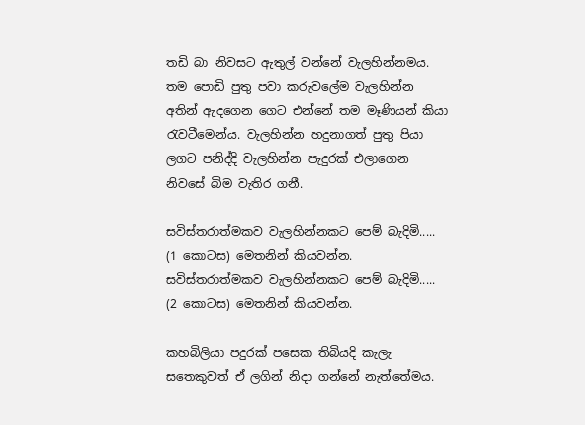තඩි බා නිවසට ඇතුල් වන්නේ වැලහින්නමය. තම පොඩි පුතු පවා කරුවලේම වැලහින්න අතින් ඇදගෙන ගෙට එන්නේ තම මෑණියන් කියා රැවටීමෙන්ය. වැලහින්න හදුනාගත් පුතු පියා ලගට පනිද්දි වැලහින්න පැදුරක් එලාගෙන නිවසේ බිම වැතිර ගනී.

සවිස්තරාත්මකව වැලහින්නකට පෙම් බැදිමි..... (1 කොටස) මෙතනින් කියවන්න.
සවිස්තරාත්මකව වැලහින්නකට පෙම් බැදිමි..... (2 කොටස) මෙතනින් කියවන්න.

කහබිලියා පදුරක් පසෙක තිබියදි කැලැ සතෙකුවත් ඒ ලගින් නිදා ගන්නේ නැත්තේමය.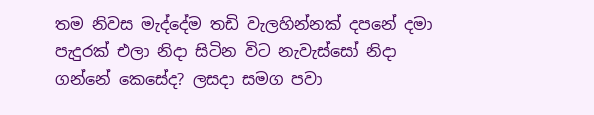තම නිවස මැද්දේම තඩි වැලහින්නක් දපනේ දමා පැදුරක් එලා නිදා සිටින විට නැවැස්සෝ නිදා ගන්නේ කෙසේද? ලසදා සමග පවා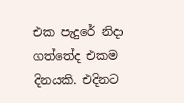එක පැදුරේ නිදා ගත්තේද එකම දිනයකි. එදිනට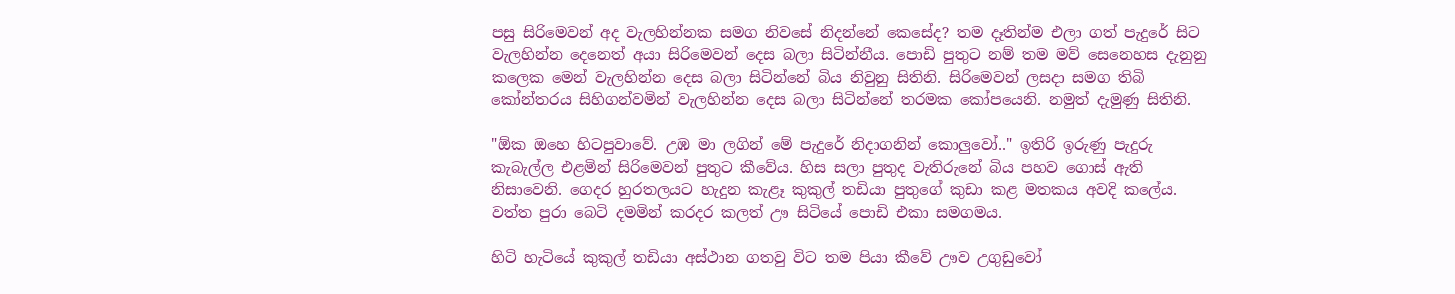පසු සිරිමෙවන් අද වැලහින්නක සමග නිවසේ නිදන්නේ කෙසේද? තම දෑතින්ම එලා ගත් පැදුරේ සිට වැලහින්න දෙනෙත් අයා සිරිමෙවන් දෙස බලා සිටින්නීය. පොඩි පුතුට නම් තම මව් සෙනෙහස දැනුනු කලෙක මෙන් වැලහින්න දෙස බලා සිටින්නේ බිය නිවුනු සිතිනි. සිරිමෙවන් ලසදා සමග තිබි කෝන්තරය සිහිගන්වමින් වැලහින්න දෙස බලා සිටින්නේ තරමක කෝපයෙනි. නමුත් දැමුණු සිතිනි.

"ඕක ‍ඔහෙ හිටපුවාවේ. උඹ මා ලගින් මේ පැදුරේ නිදාගනින් කොලුවෝ.." ඉතිරි ඉරුණු පැදුරු කැබැල්ල එළමින් සිරිමෙවන් පුතුට කීවේය. හිස සලා පුතුද වැතිරුනේ බිය පහව ගොස් ඇති නිසාවෙනි. ගෙදර හුරතලයට හැදුන කැළෑ කුකුල් තඩියා පුතුගේ කුඩා කළ මතකය අවදි කලේය. වත්ත පුරා බෙටි දමමින් කරදර කලත් ඌ සිටියේ පොඩි එකා සමගමය.

හිටි හැටියේ කුකුල් තඩියා අස්ථාන ගතවු විට තම පියා කීවේ ඌව උගුඩු‍වෝ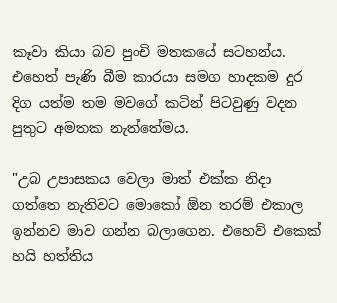කෑවා කියා බව පුංචි මතකයේ සටහන්ය. එහෙත් පැණි බීම කාරයා සමග හාදකම දුර දිග යත්ම තම මවගේ කටින් පිටවුණු වදන පුතුට අමතක නැත්තේමය.

"උබ උපාසකය වෙලා මාත් එක්ක නිදා ගත්තෙ නැතිවට මොකෝ ඕන තරම් එකාල ඉන්නව මාව ගන්න බලාගෙන. එහෙව් එකෙක් හයි හත්තිය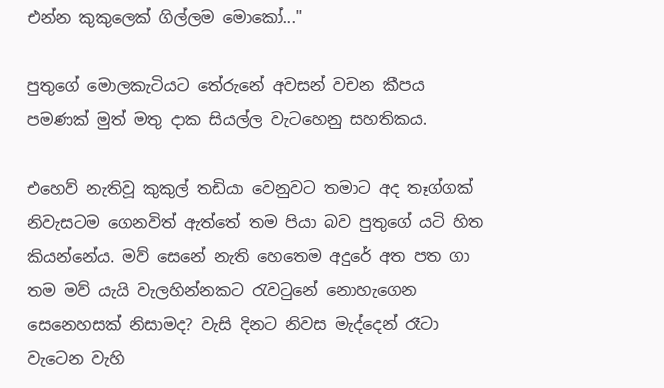එන්න කුකුලෙක් ගිල්ලම මොකෝ..."

පුතුගේ මොලකැටියට තේරුනේ අවසන් වචන කීපය පමණක් මුත් මතු දාක සියල්ල වැ‍ටහෙනු සහතිකය.

එහෙව් නැතිවූ කුකුල් තඩියා වෙනුවට තමාට අද තෑග්ගක් නිවැසටම ගෙනවිත් ඇත්තේ තම පියා බව පුතුගේ යටි හිත කියන්නේය. මව් සෙනේ නැති හෙතෙම අදුරේ අත පත ගා තම මව් යැයි වැලහින්නකට රැවටුනේ නොහැගෙන සෙනෙහසක් නිසාමද? වැසි දිනට නිවස මැද්දෙන් රෑටා වැටෙන වැහි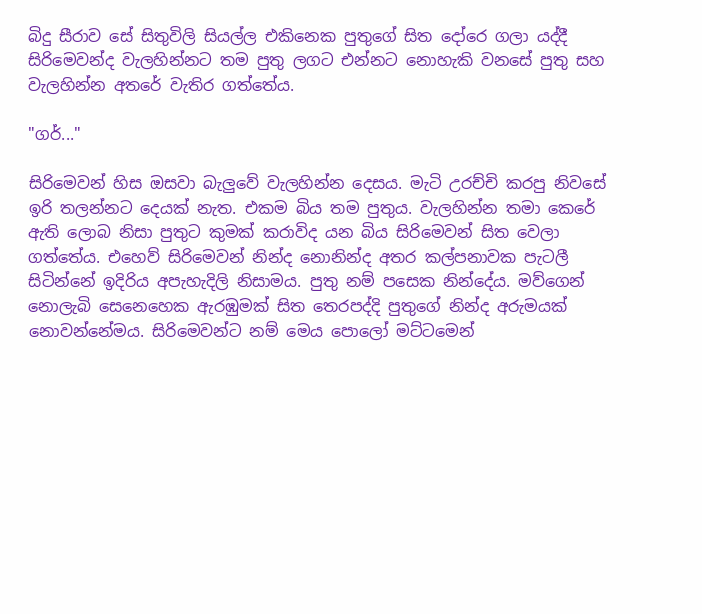බිදු සීරාව සේ සිතුවිලි සියල්ල එකිනෙක පුතුගේ සිත දෝරෙ ගලා යද්දී සිරිමෙවන්ද වැලහින්නට තම පුතු ලගට එන්නට නොහැකි වනසේ පුතු සහ වැලහින්න අතරේ වැතිර ගත්තේය.

"ගර්..."

සිරිමෙවන් හිස ඔසවා බැලුවේ වැලහින්න දෙසය. මැටි උරච්චි කරපු නිවසේ ඉරි තලන්නට දෙයක් නැත. එකම බිය තම පුතුය. වැලහින්න තමා කෙරේ ඇති ලොබ නිසා පුතුට කුමක් කරාවිද යන බිය සිරිමෙවන් සිත වෙලා ගත්තේය. එහෙව් සිරිමෙවන් නින්ද නොනින්ද අතර කල්පනාවක පැටලී සිටින්නේ ඉදිරිය අපැහැදිලි නිසාමය. පුතු නම් පසෙක නින්දේය. මව්ගෙන් නොලැබි සෙනෙහෙක ඇරඹුමක් සිත තෙරපද්දි පුතුගේ නින්ද අරුමයක් නොවන්නේමය. සිරිමෙවන්ට නම් මෙය පොලෝ මට්ටමෙන්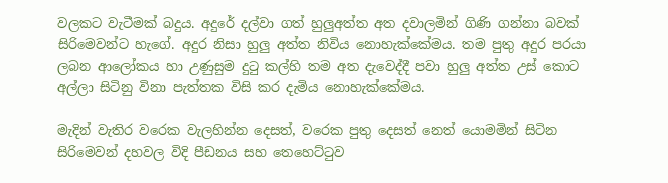වලකට වැටීමක් බදුය. අදුරේ දල්වා ගත් හුලුඅත්ත අත දවාලමින් ගිණි ගන්නා බවක් සිරිමෙවන්ට හැගේ. අදුර නිසා හුලු අත්ත නිවිය නොහැක්කේමය. තම පුතු අදුර පරයා ලබන ආලෝකය හා උණුසුම දුටු කල්හි තම අත දැවෙද්දී පවා හුලු අත්ත උස් කොට අල්ලා සිටිනු විනා පැත්තක විසි කර දැමිය නොහැක්කේමය.

මැදින් වැතිර වරෙක වැලහින්න දෙසත්, වරෙක පුතු දෙසත් නෙත් යොමමින් සිටින සිරිමෙවන් දහවල විදි පීඩනය සහ තෙහෙට්ටුව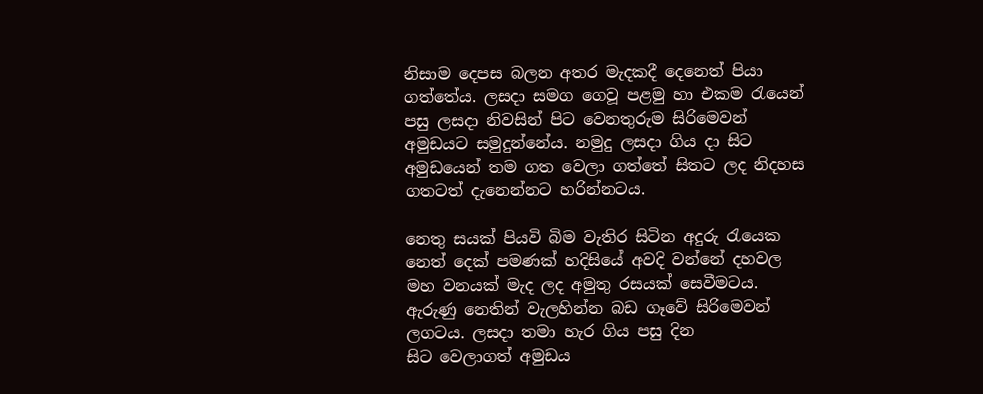නිසාම දෙපස බලන අතර මැදකදී දෙනෙත් පියා ගත්තේය. ලසදා සමග ගෙවූ පළමු හා එකම රැයෙන් පසු ලසදා නිවසින් පිට වෙනතුරුම සිරිමෙවන් අමුඩයට සමුදුන්නේය. නමුදු ලසදා ගිය දා සිට අමුඩයෙන් තම ගත වෙලා ගත්තේ සිතට ලද නිදහස ගතටත් දැනෙන්නට හරින්නටය.

නෙතු සයක් පියවි බිම වැතිර සිටින අදුරු රැයෙක නෙත් දෙක් පමණක් හදිසියේ අවදි ‍වන්නේ දහවල මහ වනයක් මැද ලද අමුතු රසයක් සෙවීමටය. ඇරුණු නෙතින් වැලහින්න බඩ ගෑවේ සිරිමෙවන් ලගටය. ලසදා තමා හැර ගිය පසු දින සිට ‍වෙලාගත් අමුඩය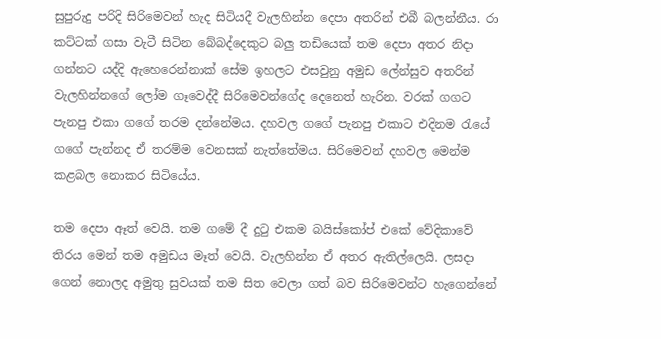සුපුරුදු පරිදි සිරිමෙවන් හැද සිටියදී වැලහින්න දෙපා අතරින් එබී බලන්නීය. රා කට්ටක් ගසා වැටී සිටින බේබද්දෙකුට බලු තඩියෙක් තම දෙපා අතර නිදා ගන්නට යද්දි ඇහෙරෙන්නාක් සේම ඉහලට එසවුනු අමුඩ ලේන්සුව අතරින් වැලහින්නගේ ලෝම ගෑවෙද්දී සිරිමෙවන්ගේද දෙනෙත් හැරින. වරක් ගගට පැනපු එකා ගගේ තරම දන්නේමය. දහවල ගගේ පැනපු එකාට එදිනම රැයේ ගගේ පැන්නද ඒ තරම්ම වෙනසක් නැත්තේමය. සිරිමෙවන් දහවල මෙන්ම කළබල නොකර සිටියේය.

තම දෙපා ඈත් වෙයි. තම ගමේ දී දුටු එකම බයිස්කෝප් එකේ වේදිකාවේ තිරය මෙන් තම අමුඩය මෑත් වෙයි. වැලහින්න ඒ අතර ඇතිල්ලෙයි. ලසදා ගෙන් නොලද අමුතු සුවයක් තම සිත වෙලා ගත් බව සිරිමෙවන්ට හැගෙන්නේ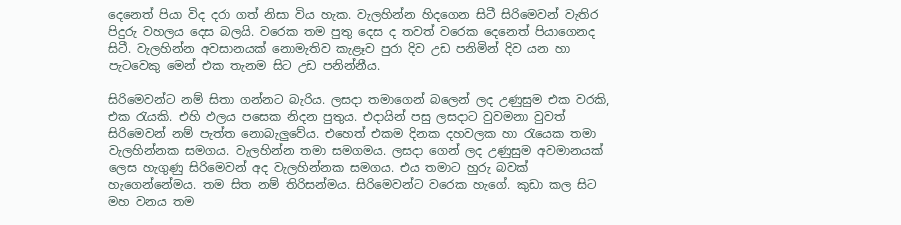දෙනෙත් පියා විද දරා ගත් නිසා විය හැක. වැලහින්න හිදගෙන සිටී සිරිමෙවන් වැතිර පිදුරු වහලය දෙස බලයි. වරෙක තම පුතු දෙස ද තවත් වරෙක දෙනෙත් පියාගෙනද සිටී. වැලහින්න අවසානයක් නොමැතිව කැළෑව පුරා දිව උඩ පනිමින් දිව යන හා පැටවෙකු මෙන් එක තැනම සිට උඩ පනින්නීය.

සිරිමෙවන්ට නම් සිතා ගන්නට බැරිය. ලසදා තමාගෙන් බලෙන් ලද උණුසුම එක වරකි, එක රැයකි. එහි ඵලය පසෙක නිදන පුතුය. එදායින් පසු ලසදාට වුවමනා වුවත් සිරිමෙවන් නම් පැත්ත නොබැලුවේය. එහෙත් එකම දිනක දහවලක හා රැයෙක තමා වැලහින්නක සමගය. වැලහින්න තමා සමගමය. ලසදා ගෙන් ලද උණුසුම අවමානයක් ලෙස හැගුණු සිරිමෙවන් අද වැලහින්නක සමගය. එය තමාට හුරු බවක් හැගෙන්නේමය. තම සිත නම් තිරිසන්මය. සිරිමෙවන්ට වරෙක හැගේ. කුඩා කල සිට මහ වනය තම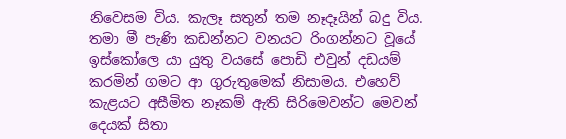නිවෙසම විය. කැලෑ සතුන් තම නෑදෑයින් බදු විය. තමා මී පැණි කඩන්නට වනයට රිංගන්නට වූයේ  ඉස්කෝලෙ යා යුතු වයසේ පොඩි එවුන් දඩයම් කරමින් ගමට ආ ගුරුතුමෙක් නිසාමය. එහෙව් කැළයට අසීමිත නෑකම් ඇති සිරිමෙවන්ට මෙවන් දෙයක් සිතා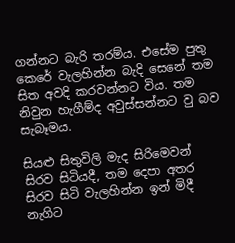ගන්නට බැරි තරම්ය. එසේම පුතු කෙරේ වැලහින්න බැදි සෙනේ තම සිත අවදි කරවන්නට විය. තම නිවුන හැගීම්ද අවුස්සන්නට වු බව සැබෑමය.

සියළු සිතුවිලි මැද සිරිමෙවන් සිරව සිටියදී, තම දෙපා අතර සිරව සිටි වැලහින්න ඉන් මිදී නැගිට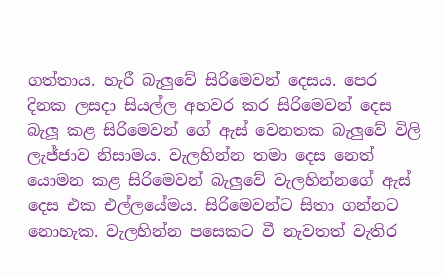ගත්තාය. හැරී බැලුවේ සිරිමෙවන් දෙසය. පෙර දිනක ලසදා සියල්ල අහවර කර සිරිමෙවන් දෙස බැලූ කළ ‍සිරිමෙවන් ගේ ඇස් වෙනතක බැලුවේ විලි ලැජ්ජාව නිසාමය. වැලහින්න තමා දෙස නෙත් යොමන කළ සිරිමෙවන් බැලුවේ වැලහින්නගේ ඇස් දෙස එක එල්ලයේමය. සිරිමෙවන්ට සිතා ගන්නට නොහැක. වැලහින්න පසෙකට වී නැවතත් වැතිර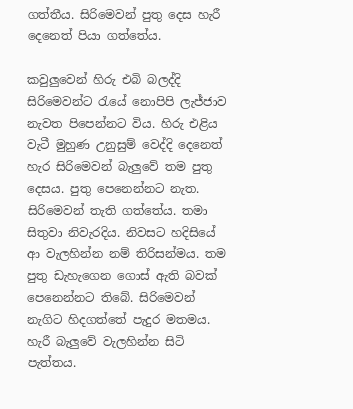ගත්තීය. සිරිමෙවන් පුතු දෙස හැරී දෙනෙත් පියා ගත්තේය.

කවුලුවෙන් හිරු එබි බලද්දි සිරිමෙවන්ට රැයේ නොපිපි ලැජ්ජාව නැවත පිපෙන්නට විය. හිරු එළිය වැටී මුහුණ උනුසුම් වෙද්දි දෙනෙත් හැර සිරිමෙවන් බැලුවේ තම පුතු දෙසය. පුතු පෙනෙන්නට නැත. සිරිමෙවන් තැති ගත්තේය. තමා සිතුවා නිවැරදිය. නිවසට හදිසියේ ආ වැලහින්න නම් තිරිසන්මය. තම පුතු ඩැහැගෙන ගොස් ඇති බවක් පෙනෙන්නට තිබේ. සිරිමෙවන් නැගිට හිදගත්තේ පැදුර මතමය. හැරී බැලුවේ වැලහින්න සිටි පැත්තය.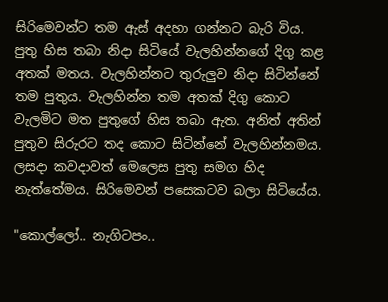සිරිමෙවන්ට තම ඇස් අදහා ගන්නට බැරි විය. පුතු හිස තබා නිදා සිටියේ වැලහින්නගේ දිගු කළ අතක් මතය. වැලහින්නට තුරුලුව නිදා සිටින්නේ තම පුතුය. වැලහින්න තම අතක් දිගු කොට වැලමිට මත පුතුගේ හිස තබා ඇත. අනිත් අතින් පුතුව සිරුරට තද කොට සිටින්නේ වැලහින්නමය. ලසදා කවදාවත් මෙලෙස පුතු සමග හිද නැත්තේමය. සිරිමෙවන් පසෙකටව බලා සිටියේය.

"කොල්ලෝ.. නැගිටපං..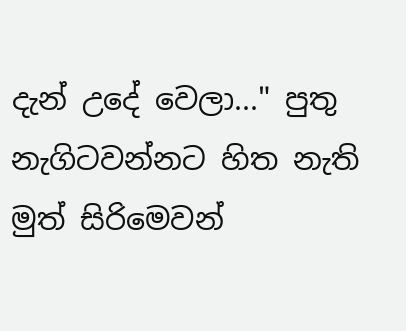දැන් උදේ වෙලා..." පුතු නැගිටවන්නට හිත නැති මුත් සිරිමෙවන්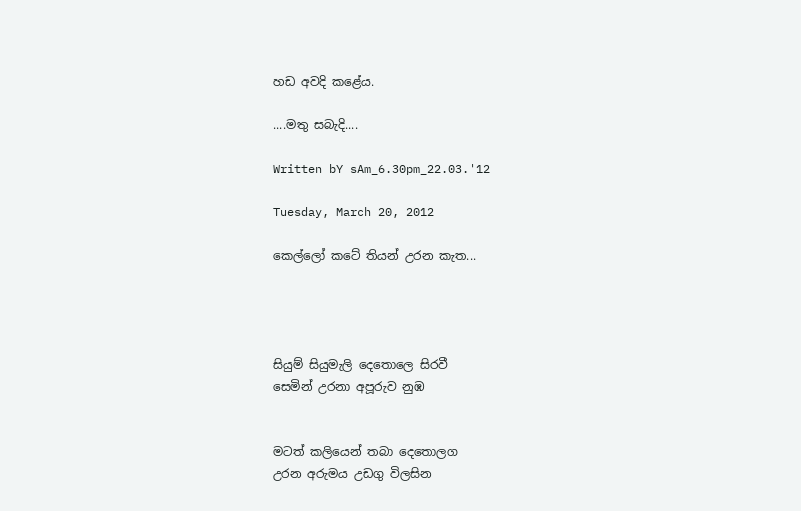හඩ අවදි කළේය.

....මතු සබැදි....

Written bY sAm_6.30pm_22.03.'12

Tuesday, March 20, 2012

කෙල්ලෝ කටේ තියන් උරන කැත...




සියුම් සියුමැලි දෙතොලෙ සිරවී
සෙමින් උරනා අපූරුව නුඹ


මටත් කලියෙන් තබා දෙතොලග
උරන අරුමය උඩගු විලසින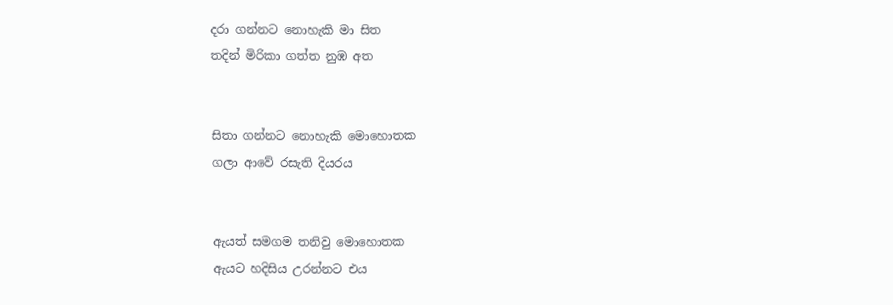දරා ගන්නට නොහැකි මා සිත
තදින් මිරිකා ගත්ත නුඹ අත


සිතා ගන්නට නොහැකි මොහොතක
ගලා ආවේ රසැති දියරය


ඇයත් සමගම තනිවු මොහොතක
ඇයට හදිසිය උරන්නට එය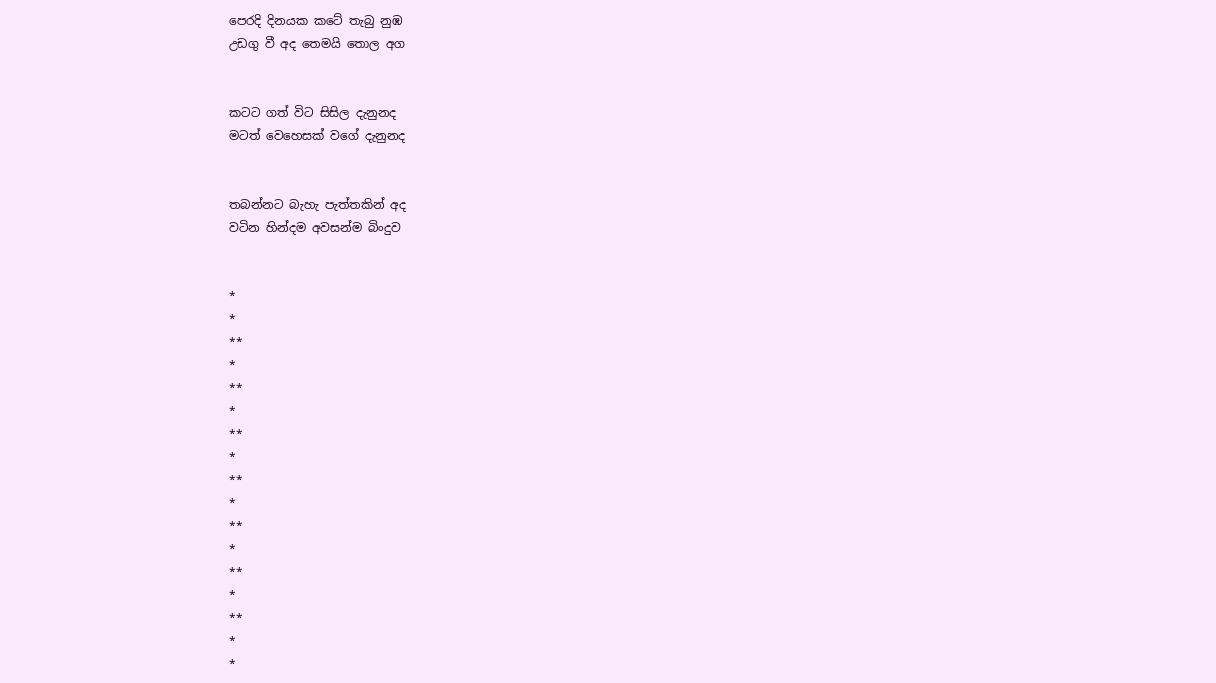පෙරදි දිනයක කටේ තැබු නුඹ
උඩගු වී අද තෙමයි තොල අග


කටට ගත් විට සිසිල දැනුනද
මටත් වෙහෙසක් වගේ දැනුනද


තබන්නට බැහැ පැත්තකින් අද
වටින හින්දම අවසන්ම බිංදුව


*
*
**
*
**
*
**
*
**
*
**
*
**
*
**
*
*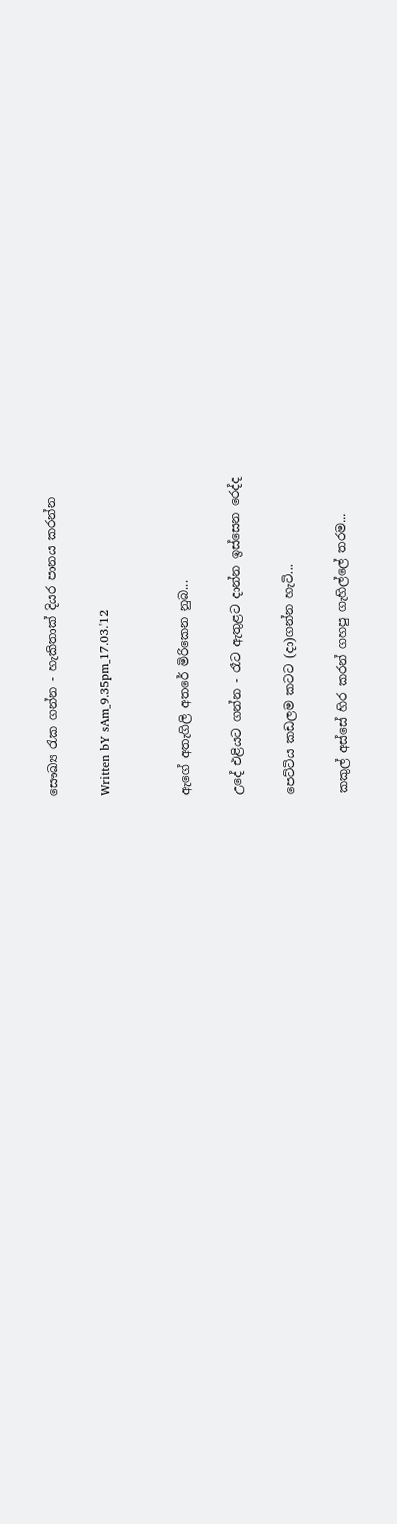සෞඛ්‍ය රැක ගන්න - හැකිතාක් දියර පානය කරන්න

Written bY sAm_9.35pm_17.03.'12


ඇගේ අතැගිලි අතරේ මිරිකෙන නුබ...

උදේ එළියට ගන්න - රෑට ඇතුළට දාන්න ඉස්සෙන රෙද්ද

පෙට්ටිය කඩලම කටට (දා)ගන්න හැටි...

කකුල් අස්සේ හිර කරන් ගහපු ගැහිල්ලේ තරම...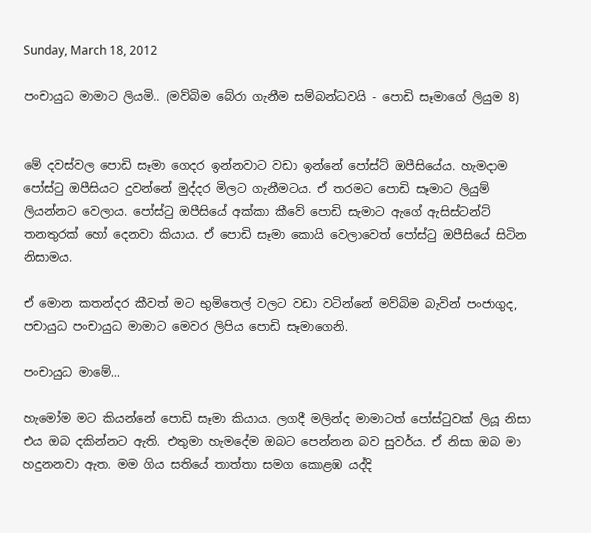Sunday, March 18, 2012

පංචායුධ මාමාට ලියමි.. (මව්බිම බේරා ගැනීම සම්බන්ධවයි - පොඩි සෑමාගේ ලියුම 8)


මේ දවස්වල පොඩි සෑමා ගෙදර ඉන්නවාට වඩා ඉන්නේ පෝස්ට් ඔපීසියේය. හැමදාම පෝස්ටු ඔපීසියට දුවන්නේ මුද්දර මිලට ගැනීමටය. ඒ තරමට පොඩි සෑමාට ලියුම් ලියන්නට වෙලාය. පෝස්ටු ඔපීසියේ අක්කා කීවේ පොඩි සැමාට ඇගේ ඇසිස්ටන්ට් තනතුරක් හෝ දෙනවා කියාය. ඒ පොඩි සෑමා කොයි වෙලාවෙත් පෝස්ටු ඔපීසියේ සිටින නිසාමය.

ඒ මොන කතන්දර කීවත් මට භුමිතෙල් වලට වඩා වටින්නේ මව්බිම බැවින් පංජාගුද, පචායුධ පංචායුධ මාමාට මෙවර ලිපිය පොඩි සෑමාගෙනි.

පංචායුධ මාමේ...

හැමෝම මට කියන්නේ පොඩි සෑමා කියාය. ලගදී මලින්ද මාමාටත් පෝස්ටුවක් ලියූ නිසා එය ඔබ දකින්නට ඇති. එතුමා හැමදේම ඔබට පෙන්නන බව සුවර්ය. ඒ නිසා ඔබ මා හදුනනවා ඇත. මම ගිය සතියේ තාත්තා සමග කොළඹ යද්දි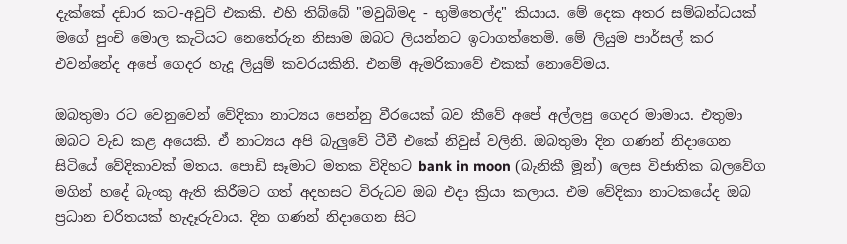දැක්කේ දඩාර කට-අවුට් එකකි. එහි තිබ්බේ "මවුබිමද - භුමිතෙල්ද" කියාය. මේ දෙක අතර සම්බන්ධයක් මගේ පුංචි මොල කැටියට නෙතේරුන නිසාම ඔබට ලියන්නට ඉටාගත්තෙමි. මේ ලියුම පාර්සල් කර එවන්නේද අපේ ගෙදර හැදූ ලියුම් කවරයකිනි. එනම් ඇමරිකාවේ එකක් නොවේමය.

ඔබතුමා රට වෙනුවෙන් වේදිකා නාට්‍යය පෙන්නු වීරයෙක් බව කීවේ අපේ අල්ලපු ගෙදර මාමාය. එතුමා ඔබට වැඩ කළ අයෙකි. ඒ නාට්‍යය අපි බැලුවේ ටීවී එකේ නිවුස් වලිනි. ඔබතුමා දින ගණන් නිදාගෙන සිටියේ වේදිකාවක් මතය. පොඩි සෑමාට මතක විදිහට bank in moon (බැනිකී මූන්) ලෙස විජාතික බලවේග මගින් හදේ බැංකු ඇති කිරීමට ගත් අදහසට විරුධව ඔබ එදා ක්‍රියා කලාය. එම වේදිකා නාටකයේද ඔබ ප්‍රධාන චරිතයක් හැදෑරුවාය. දින ගණන් නිදාගෙන සිට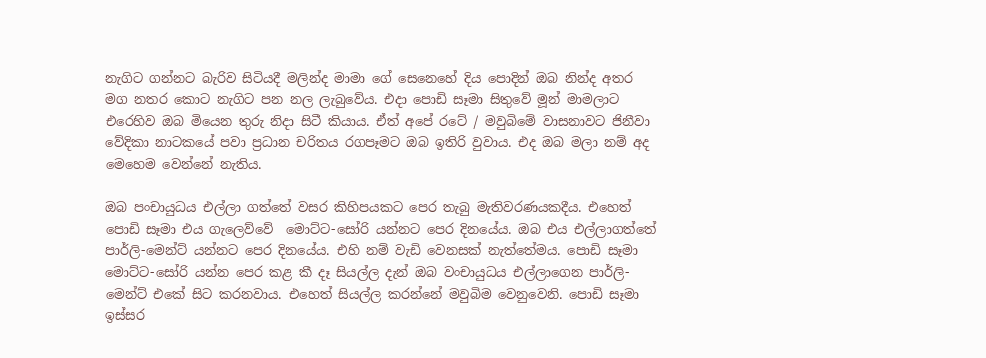නැගිට ගන්නට බැරිව සිටියදී මලින්ද මාමා ගේ සෙනෙහේ දිය පොදින් ඔබ නින්ද අතර මග නතර කොට නැගිට පන නල ලැබුවේය. එදා පොඩි සෑමා සිතුවේ මූන් මාමලාට එරෙහිව ඔබ ‍මියෙන තුරු නිදා සිටී කියාය. ඒත් අපේ රටේ / මවුබිමේ වාසනාවට ජිනීවා වේදිකා නාටකයේ පවා ප්‍රධාන චරිතය රගපෑමට ඔබ ඉතිරි වුවාය. එද ඔබ මලා නම් අද මෙහෙම වෙන්නේ නැතිය.

ඔබ පංචායුධය එල්ලා ගත්තේ වසර කිහිපයකට පෙර තැබු මැතිවරණයකදීය. එහෙත් පොඩි සෑමා එය ගැලෙව්වේ  මොට්ට-සෝරි යන්නට පෙර දිනයේය. ඔබ එය එල්ලාගත්තේ පාර්ලි-මෙන්ට් යන්නට පෙර දිනයේය. එහි නම් වැඩි වෙනසක් නැත්තේමය. පොඩි සෑමා මොට්ට-සෝරි යන්න පෙර කළ කී දෑ සියල්ල දැන් ඔබ වංචායුධය එල්ලාගෙන පාර්ලි-මෙන්ට් එකේ සිට කරනවාය. එහෙත් සියල්ල කරන්නේ මවුබිම වෙනුවෙනි. පොඩි සෑමා ඉස්සර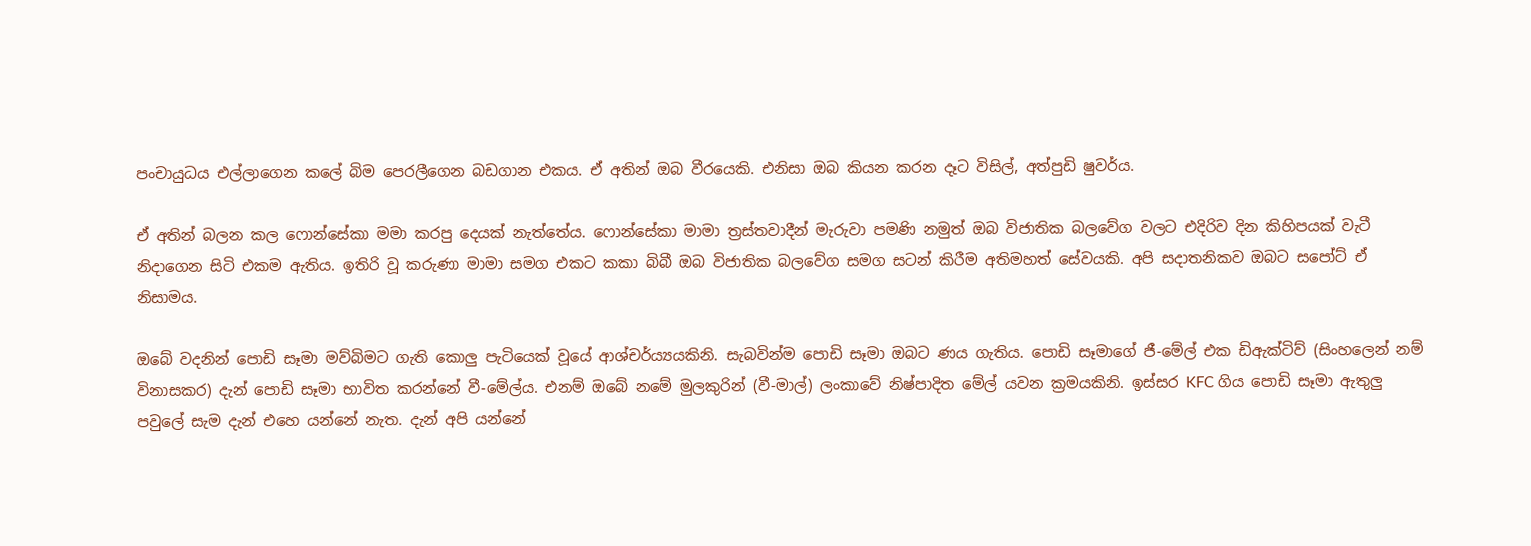පංචායුධය එල්ලාගෙන කලේ බිම පෙරලීගෙන බඩගාන එකය. ඒ අතින් ඔබ වීරයෙකි. එනිසා ඔබ කියන කරන දෑට විසිල්, අත්පුඩි ෂුවර්ය.

ඒ අතින් බලන කල ෆොන්සේකා මමා කරපු දෙයක් නැත්තේය. ෆොන්සේකා මාමා ත්‍රස්තවාදීන් මැරුවා පමණි නමුත් ඔබ විජාතික බලවේග වලට එදිරිව දින කිහිපයක් වැටී නිදාගෙන සිටි එකම ඇතිය. ඉතිරි වූ කරුණා මාමා සමග එකට කකා බිබී ඔබ විජාතික බලවේග සමග සටන් කිරීම අතිමහත් සේවයකි. අපි සදාතනිකව ඔබට සපෝට් ඒ නිසාමය.

ඔබේ වදනින් පොඩි සෑමා මව්බිමට ගැති කොලු පැටියෙක් වූයේ ආශ්චර්ය්‍යයකිනි. සැබවින්ම පොඩි සෑමා ඔබට ණය ගැතිය. පොඩි සෑමාගේ ජී-මේල් එක ඩිඇක්ටිව් (සිංහලෙන් නම් විනා‍සකර) දැන් පොඩි සෑමා භාවිත කරන්නේ වී-මේල්ය. එනම් ඔබේ නමේ මුලකුරින් (වී-මාල්) ලංකාවේ නිෂ්පාදිත මේල් යවන ක්‍රමයකිනි. ඉස්සර KFC ගිය පොඩි සෑමා ඇතුලු පවුලේ සැම දැන් එහෙ යන්නේ නැත. දැන් අපි යන්නේ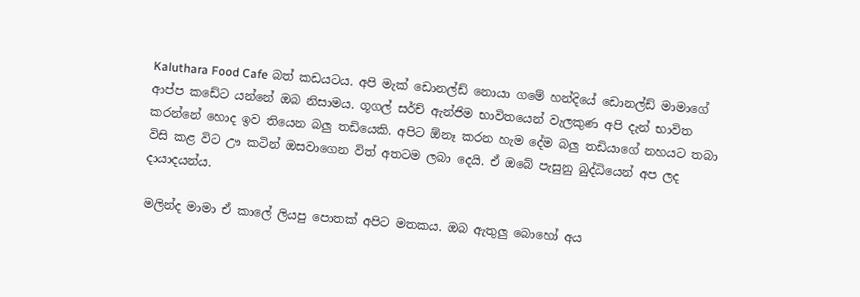Kaluthara Food Cafe බත් කඩයටය. අපි මැක් ඩොනල්ඩ් නොයා ගමේ හන්දියේ ඩොනල්ඩ් මාමාගේ ආප්ප කඩේට යන්නේ ඔබ නිසාමය. ගූගල් සර්ච් ඇන්ජිම භාවිතයෙන් වැලකුණ අපි දැන් භාවිත කරන්නේ හොද ඉව තියෙන බලු තඩියෙකි. අපිට ඕනෑ කරන හැම දේම බලු තඩියාගේ නහයට තබා විසි කළ විට ඌ කටින් ඔසවාගෙන විත් අතටම ලබා දෙයි. ඒ ඔබේ පැසුනු බුද්ධියෙන් අප ලද දායාදයන්ය.

මලින්ද මාමා ඒ කාලේ ලියපු පොතක් අපිට මතකය. ඔබ ඇතුලු බොහෝ අය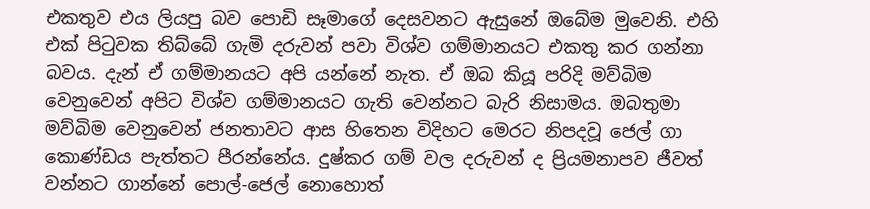එකතුව එය ලියපු බව පොඩි සෑමාගේ දෙසවනට ඇසුනේ ඔබේම මුවෙනි. එහි එක් පිටුවක තිබ්බේ ගැමි දරුවන් පවා විශ්ව ගම්මානයට එකතු කර ගන්නා බවය. දැන් ඒ ගම්මානයට අපි යන්නේ නැත. ඒ ඔබ කියූ පරිදි මව්බිම වෙනුවෙන් අපිට විශ්ව ගම්මානයට ගැති වෙන්නට බැරි නිසාමය. ඔබතුමා මව්බිම වෙනුවෙන් ජනතාවට ආස හිතෙන විදිහට මෙරට නිපදවූ ජෙල් ගා කොණ්ඩය පැත්තට පීරන්නේය. දුෂ්කර ගම් වල දරුවන් ද ප්‍රියමනාපව ජීවත් වන්නට ගාන්නේ පොල්-ජෙල් නොහොත්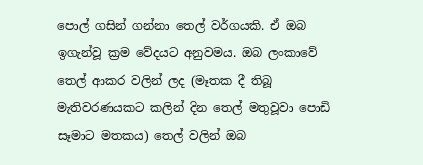පොල් ගසින් ගන්නා තෙල් වර්ගයකි. ඒ ඔබ ඉගැන්වූ ක්‍රම වේදයට අනුවමය. ඔබ ලංකාවේ තෙල් ආකර වලින් ලද (මෑතක දී තිබූ මැතිවරණයකට කලින් දින තෙල් මතුවූවා පොඩි සෑමාට මතකය) තෙල් වලින් ඔබ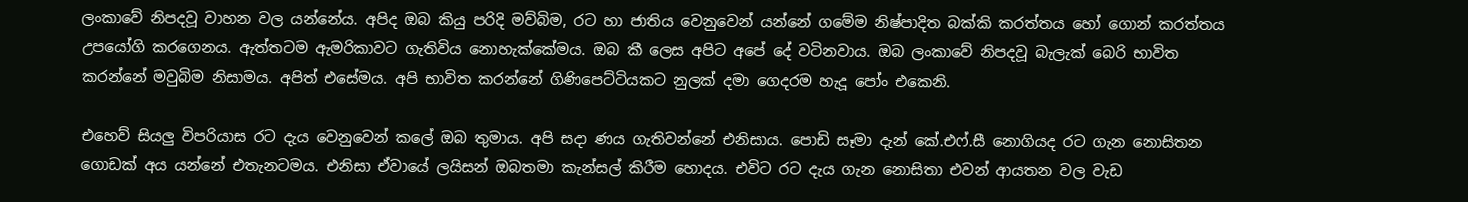ලංකාවේ නිපදවූ වාහන වල යන්නේය. අපිද ඔබ කියු පරිදි මව්බිම, රට හා ජාතිය වෙනුවෙන් යන්නේ ගමේම නිෂ්පාදිත බක්කි කරත්තය හෝ ගොන් කරත්තය උපයෝගි කරගෙනය. ඇත්තටම ඇමරිකාවට ගැතිවිය නොහැක්කේමය. ඔබ කී ලෙස අපිට අපේ දේ වටිනවාය. ඔබ ලංකාවේ නිපදවූ බැලැක් බෙරි භාවිත කරන්නේ මවුබිම නිසාමය. අපිත් එසේමය. අපි භාවිත කරන්නේ ගිණිපෙට්ටියකට නුලක් දමා ගෙදරම හැදූ ‍පෝං එකෙනි.

එහෙව් සියලු විපරියාස රට දැය වෙනුවෙන් කලේ ඔබ තුමාය. අපි සදා ණය ගැතිවන්නේ එනිසාය. පොඩි සෑමා දැන් කේ.එෆ්.සී නොගියද රට ගැන නොසිතන ගොඩක් අය යන්නේ එතැනටමය. එනිසා ඒවායේ ලයිසන් ඔබතමා කැන්සල් කිරීම හොදය. එවිට රට දැය ගැන නොසිතා එවන් ආයතන වල වැඩ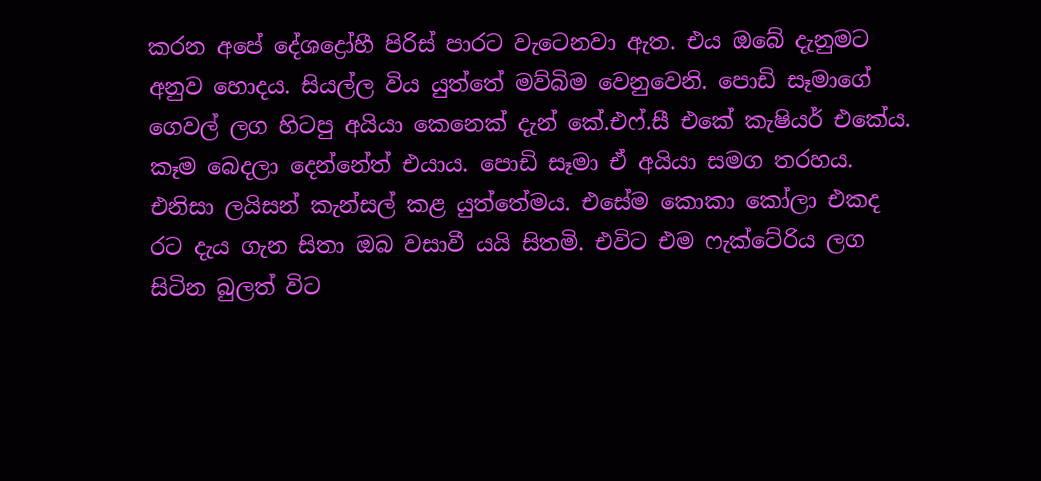කරන අපේ දේශද්‍රෝහී පිරිස් පාරට වැටෙනවා ඇත. එය ඔබේ දැනුමට අනුව හොදය. සියල්ල විය යුත්තේ මව්බිම වෙනුවෙනි. පොඩි සෑමාගේ ගෙවල් ලග හිටපු අයියා කෙනෙක් දැන් කේ.එෆ්.සී එකේ කැෂියර් එකේය. කෑම බෙදලා දෙන්නේත් එයාය. පොඩි සෑමා ඒ අයියා සමග තරහය. එනිසා ලයිසන් කැන්සල් කළ යුත්තේමය. එසේම කොකා කෝලා එකද රට දැය ගැන සිතා ඔබ වසාවී යයි සිතමි. එවිට එම ෆැක්ටේරිය ලග සිටින බුලත් විට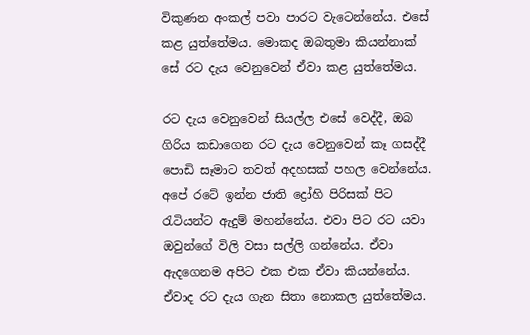විකුණන අංකල් පවා පාරට වැටෙන්නේය. එසේ කළ යුත්තේමය. මොකද ඔබතුමා කියන්නාක් සේ රට දැය වෙනුවෙන් ඒවා කළ යුත්තේමය.

රට දැය වෙනුවෙන් සියල්ල එසේ වෙද්දී, ඔබ ගිරිය කඩාගෙන රට දැය වෙනුවෙන් කෑ ගසද්දී පොඩි සෑමාට තවත් අදහසක් පහල වෙන්නේය. අපේ රටේ ඉන්න ජාති ද්‍රෝහි පිරිසක් පිට රැටියන්ට ඇදුම් මහන්නේය. එවා පිට රට යවා ඔවුන්ගේ විලි වසා සල්ලි ගන්නේය. ඒවා ඇදගෙනම අපිට එක එක ඒවා කියන්නේය. ඒවාද රට දැය ගැන සිතා නොකල යුත්තේමය.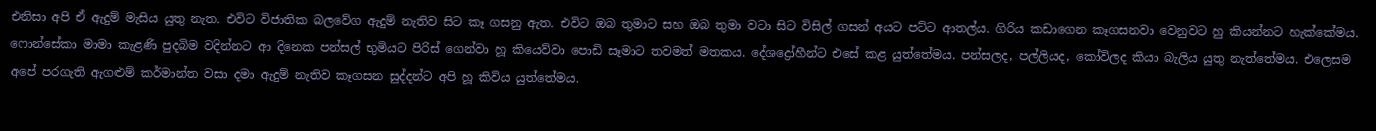එනිසා අපි ඒ ඇදුම් මැසිය යුතු නැත. එවිට විජාතික බලවේග ඇදුම් නැතිව සිට කෑ ගසනු ඇත. එවිට ඔබ තුමාට සහ ඔබ තුමා වටා සිට විසිල් ගසන් අයට පට්ට ආතල්ය. ගිරිය කඩාගෙන කෑගසනවා වෙනුවට හු කියන්නට හැක්කේමය. ෆොන්සේකා මාමා කැළණි පුදබිම වදින්නට ආ දිනෙක පන්සල් භුමියට පිරිස් ගෙන්වා හූ කියෙව්වා පොඩි සෑමාට තවමත් මතකය. දේශද්‍රෝහීන්ට එසේ කළ යුත්තේමය. පන්සලද, පල්ලියද, කෝවිලද කියා බැලිය යුතු නැත්තේමය. එලෙසම අපේ පරගැති ඇගළුම් කර්මාන්ත වසා දමා ඇදුම් නැතිව කෑගසන සුද්දන්ට අපි හූ කිවිය යුත්තේමය.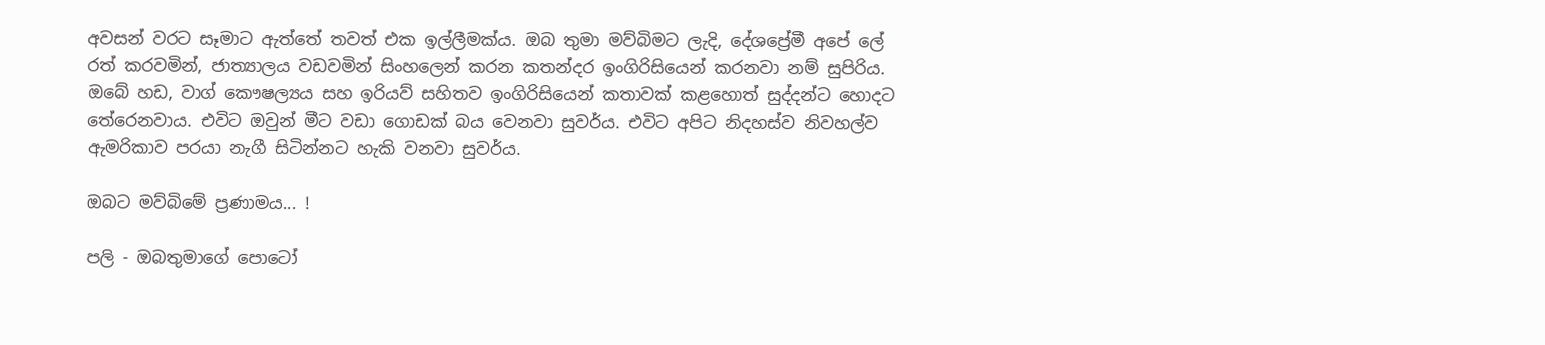අවසන් වරට සෑමාට ඇත්තේ තවත් එක ඉල්ලීමක්ය. ඔබ තුමා මව්බිමට ලැදි, දේශප්‍රේමී අපේ ලේ රත් කරවමින්, ජාත්‍යාලය වඩවමින් සිංහලෙන් කරන කතන්දර ඉංගිරිසියෙන් කරනවා නම් සුපිරිය. ඔබේ හඩ, වාග් කෞෂල්‍යය සහ ඉරියව් සහිතව ඉංගිරිසියෙන් කතාවක් කළහොත් සුද්දන්ට හොදට තේරෙනවාය. එවිට ඔවුන් මීට වඩා ගොඩක් බය වෙනවා සුවර්ය. එවිට අපිට නිදහස්ව නිවහල්ව ඇමරිකාව පරයා නැගී සිටින්නට හැකි වනවා සුවර්ය.

ඔබට මව්බිමේ ප්‍රණාමය... !

පලි - ඔබතුමාගේ පොටෝ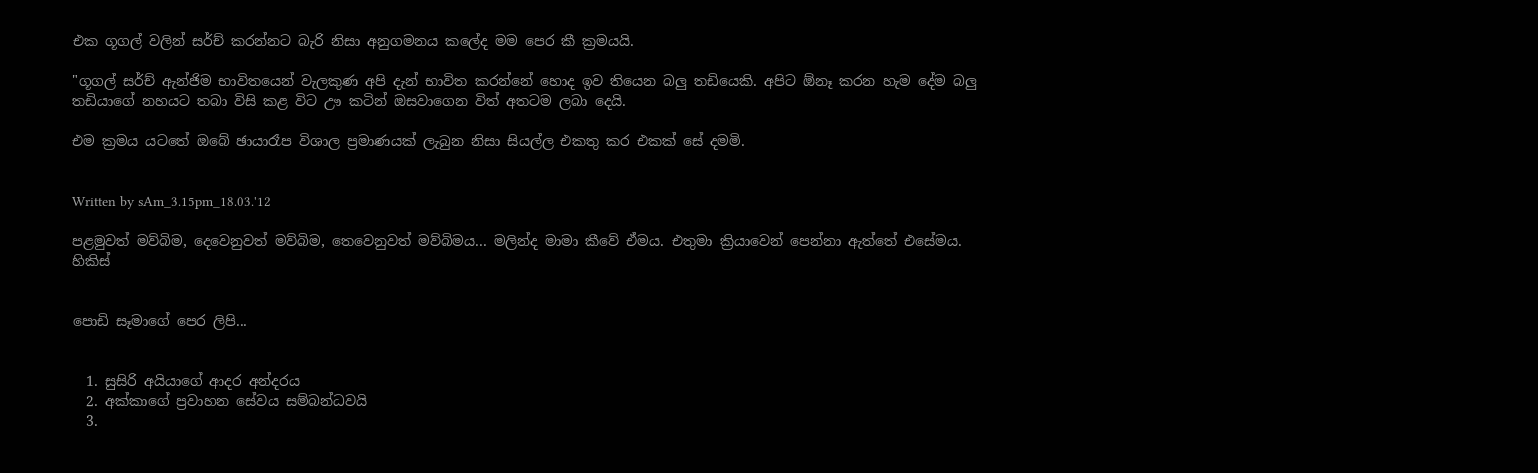එක ගූගල් වලින් සර්ච් කරන්නට බැරි නිසා අනුගමනය කලේද මම පෙර කී ක්‍රමයයි.

"ගූගල් සර්ච් ඇන්ජිම භාවිතයෙන් වැලකුණ අපි දැන් භාවිත කරන්නේ හොද ඉව තියෙන බලු තඩියෙකි. අපිට ඕනෑ කරන හැම දේම බලු තඩියාගේ නහයට තබා විසි කළ විට ඌ කටින් ඔසවාගෙන විත් අතටම ලබා දෙයි.

එම ක්‍රමය යටතේ ඔබේ ඡායාරෑප විශාල ප්‍රමාණයක් ලැබුන නිසා සියල්ල එකතු කර එකක් සේ දමමි.


Written by sAm_3.15pm_18.03.'12

පළමුවත් මව්බිම, දෙවෙනුවත් මව්බිම, තෙවෙනුවත් මව්බිමය... මලින්ද මාමා කීවේ ඒමය. එතුමා ක්‍රියාවෙන් පෙන්නා ඇත්තේ එසේමය. හිකිස්


පොඩි සෑමාගේ පෙර ලිපි...


  1. සුසිරි අයියා‍ගේ ආදර අන්දරය
  2. අක්කාගේ ප්‍රවාහන සේවය සම්බන්ධවයි
  3.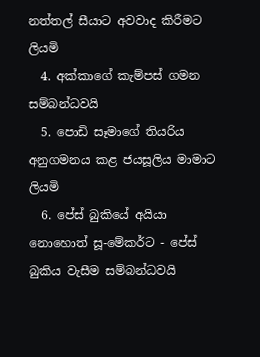නත්තල් සීයාට අවවාද කිරීමට ලියමි
  4. අක්කාගේ කැම්පස් ගමන සම්බන්ධවයි
  5. පොඩි සෑමාගේ තියරිය අනුගමනය කළ ජයසූලිය මාමාට ලියමි
  6. පේස් බුකියේ අයියා නොහොත් සූ-මේකර්ට - පේස් බුකිය වැසීම සම්බන්ධවයි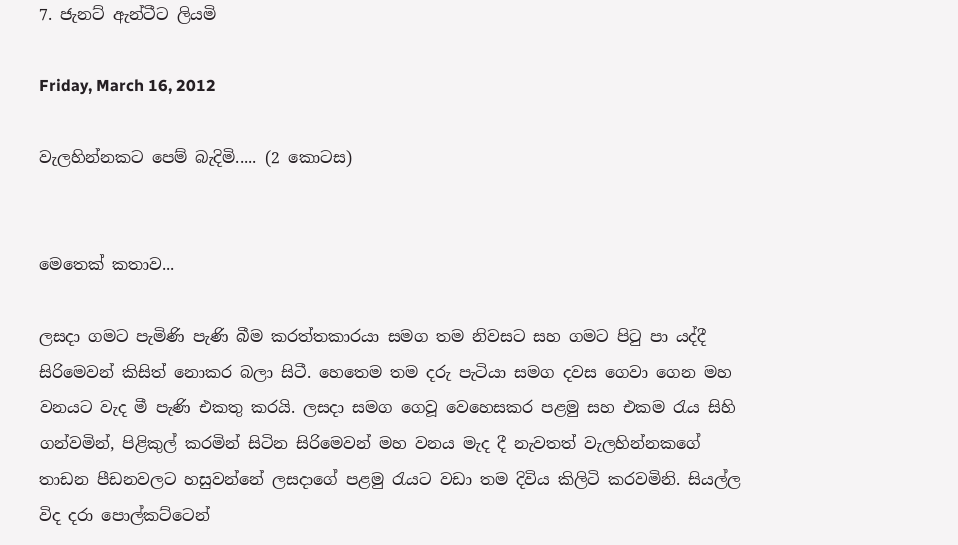7. ජැනට් ඇන්ටීට ලියමි

Friday, March 16, 2012

වැලහින්නකට පෙම් බැදිමි..... (2 කොටස)


මෙතෙක් කතාව...

ලසදා ගමට පැමිණි පැණි බීම කරත්තකාරයා සමග තම නිවසට සහ ගමට පිටු පා යද්දී සිරිමෙවන් කිසිත් නොකර බලා සිටී. හෙතෙම තම දරු පැටියා සමග දවස ගෙවා ගෙන මහ වනයට වැද මී පැණි එකතු කරයි. ලසදා සමග ගෙවූ වෙහෙසකර පළමු සහ එකම රැය සිහි ගන්වමින්, පිළිකුල් කරමින් සිටින සිරිමෙවන් මහ වනය මැද දී නැවතත් වැලහින්නකගේ තාඩන පීඩනවලට හසුවන්නේ ලසදාගේ පළමු රැයට වඩා තම දිවිය කිලිටි කරවමිනි. සියල්ල විද දරා පොල්කට්ටෙන්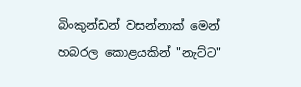බිංකුන්ඩන් වසන්නාක් මෙන් හබරල කොළයකින් "නැට්ට"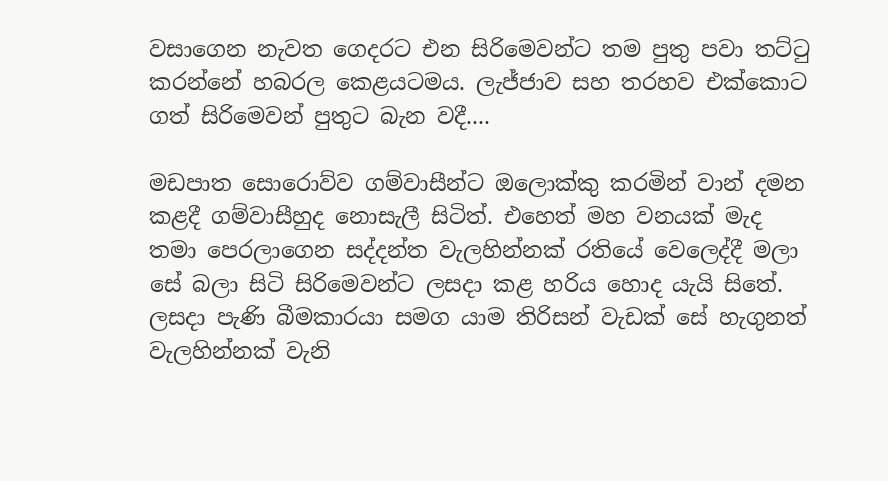වසාගෙන නැවත ගෙදරට එන සිරිමෙවන්ට තම පුතු පවා තට්ටු කරන්නේ හබරල කෙළයටමය. ලැජ්ජාව සහ තරහව එක්කොට ගත් සිරිමෙවන් පුතුට බැන වදී....

මඩපාත සොරොව්ව ගම්වාසීන්ට ඔලොක්කු කරමින් වාන් දමන කළදී ගම්වාසීහුද නොසැලී සිටිත්. එහෙත් මහ වනයක් මැද තමා පෙරලාගෙන සද්දන්ත වැලහින්නක් රතියේ වෙලෙද්දී මලා සේ බලා සිටි සිරිමෙවන්ට ලසදා කළ හරිය හොද යැයි සිතේ. ලසදා පැණි බීමකාරයා සමග යාම තිරිසන් වැඩක් සේ හැගුනත් වැලහින්නක් වැනි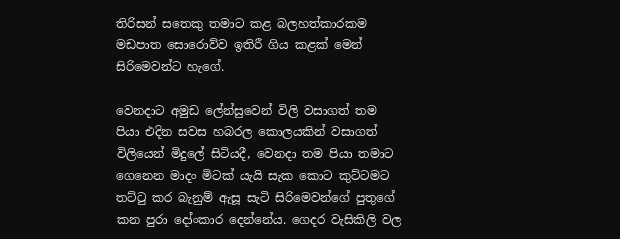තිරිසන් සතෙකු තමාට කළ බලහත්කාරකම මඩපාත සොරොව්ව ඉතිරී ගිය කළක් මෙන් සිරිමෙවන්ට හැගේ.

වෙනදාට අමුඩ ලේන්සුවෙන් විලි වසාගත් තම පියා එදින සවස හබරල කොලයකින් වසාගත් විලියෙන් මිදුලේ සිටියදී, වෙනදා තම පියා තමාට ගෙනෙන මාදං මිටක් යැයි සැක කොට කුට්ටමට තට්ටු කර බැනුම් ඇසූ සැටි සිරිමෙවන්ගේ පුතුගේ කන පුරා දෝංකාර දෙන්නේය. ගෙදර ‍වැසිකිලි වල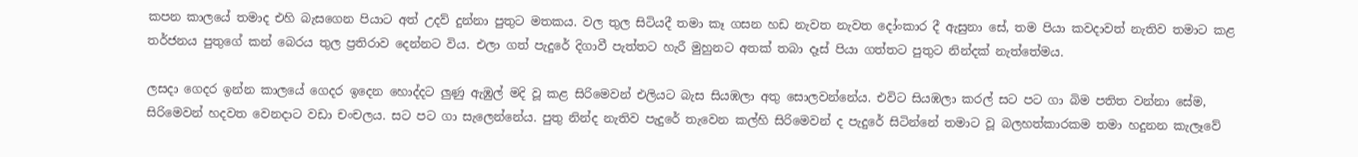කපන කාලයේ තමාද එහි බැසගෙන පියාට අත් උදව් දුන්නා පුතුට මතකය. වල තුල සිටියදී තමා කෑ ගසන හඩ නැවත නැවත දෝංකාර දී ඇසුනා සේ, තම පියා කවදාවත් නැතිව තමාට කළ තර්ජනය පුතුගේ කන් බෙරය තුල ප්‍රතිරාව දෙන්නට විය. එලා ගත් පැදුරේ දිගාවී පැත්තට හැරී මුහුනට අතක් තබා දෑස් පියා ගත්තට පුතුට නින්දක් නැත්තේමය.

ලසදා ගෙදර ඉන්න කාලයේ ගෙදර ඉදෙන හොද්දට ලුණු ඇඹුල් මදි වූ කළ සිරිමෙවන් එලියට බැස සියඹලා අතු සොලවන්නේය. එවිට සියඹලා කරල් සට පට ගා බිම පතිත වන්නා සේම, සිරිමෙවන් හදවත වෙනදාට වඩා චංචලය. සට පට ගා සැලෙන්නේය. පුතු නින්ද නැතිව පැදුරේ තැවෙන කල්හි සිරිමෙවන් ද පැදුරේ සිටින්නේ තමාට වූ බලහත්කාරකම තමා හදුනන කැලෑවේ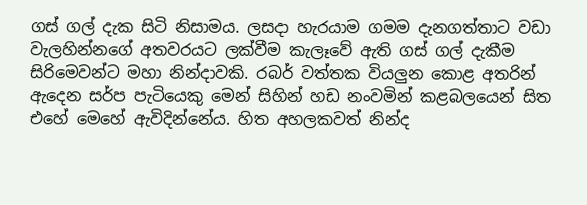ගස් ගල් දැක සිටි නිසාමය. ලසදා හැරයාම ගමම දැනගත්තාට වඩා වැලහින්නගේ අතවරයට ලක්වීම කැලෑවේ ඇති ගස් ගල් දැකීම සිරිමෙවන්ට මහා නින්දාවකි. රබර් වත්තක වියලුන කොළ අතරින් ඇදෙන සර්ප පැටියෙකු මෙන් සිහින් හඩ නංවමින් කළබලයෙන් සිත එහේ මෙහේ ඇවිදින්නේය. හිත අහලකවත් නින්ද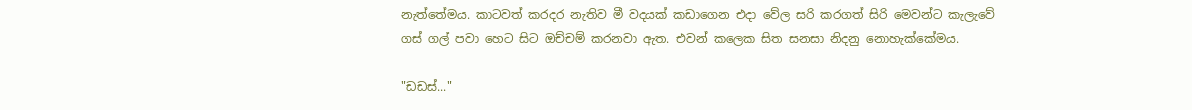නැත්තේමය. කාටවත් කරදර නැතිව මී වදයක් කඩාගෙන එදා වේල සරි කරගත් සිරි මෙවන්ට කැලැවේ ගස් ගල් පවා හෙට සිට ඔච්චම් කරනවා ඇත. එවන් කලෙක සිත සනසා නිදනු නොහැක්කේමය.

"ඩඩස්..."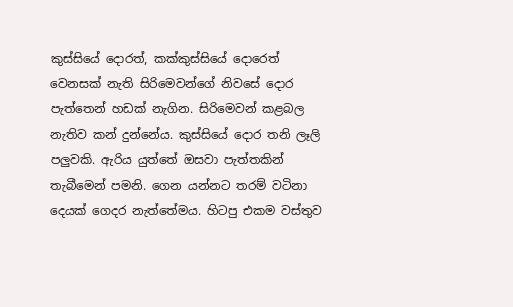කුස්සියේ දොරත්, කක්කුස්සියේ දොරෙත් වෙනසක් නැති සිරිමෙවන්ගේ නිවසේ දොර පැත්තෙන් හඩක් නැගින. සිරිමෙවන් කළබල නැතිව කන් දුන්නේය. කුස්සියේ දොර තනි ලෑලි පලුවකි. ඇරිය යුත්තේ ඔසවා පැත්තකින් තැබීමෙන් පමනි. ගෙන යන්නට තරම් වටිනා දෙයක් ගෙදර නැත්තේමය. හිටපු එකම වස්තුව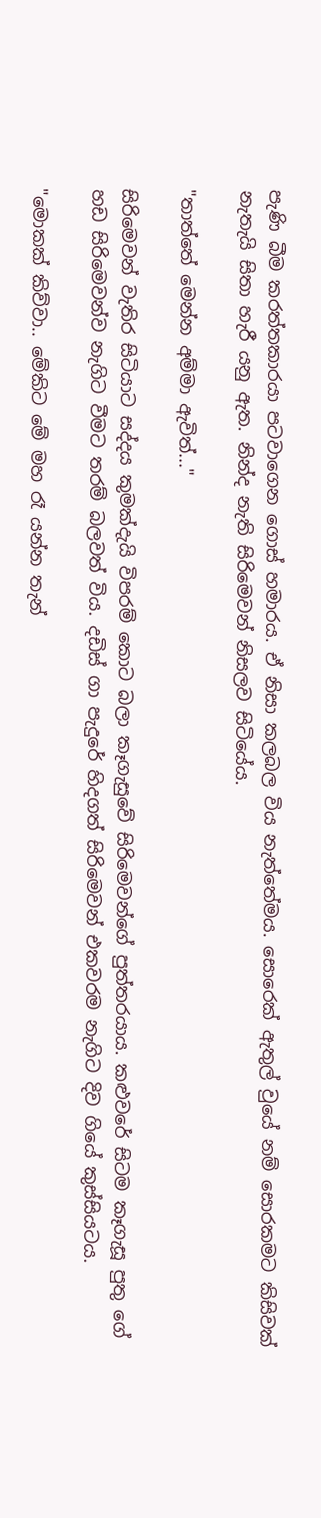පැණි බීම කරත්තකාරයා පටවාගෙන ගොස් හමාරය. ඒ නිසා කලබල විය නැත්තේමය. සොරෙක් ඇතුල් වුයේ නම් සොරකමට කිසිවක් නැතැයි සිතා හැරී යනු ඇත. නින්ද නැති සිරිමෙවන් නිසලව සිටියේය.

"තාත්තේ මෙන්න අම්මා ඇවිත්..."

සිරිමෙවන් වැතිර සිටියාට සද්දය කුමක්දැයි විපරම් කොට බලා කෑගැසුවේ සිරිමෙවන්ගේ පුත්තරයාය. කළුවරේ සිටම කෑගැසූ පුතු ගේ හඩ සිරිමෙවන්ව නැගිට වීමට තරම් බලවත් විය. දඩිස් ගා පැදුරේ හිදගත් සිරිමෙවන් එකවරම නැගිට දිව ගියේ කුස්සියටය.

"මොකක් කිව්වා.. මේකිට මේ මහ රෑ යන්න තැන්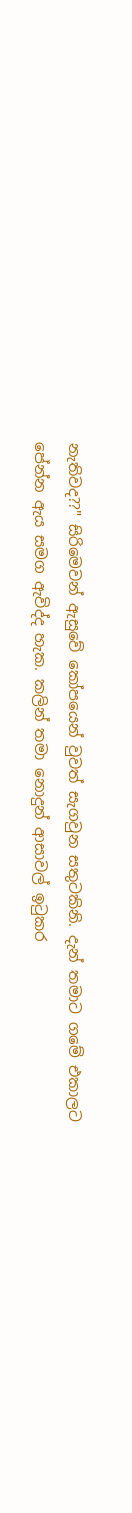නැතිවද??" සිරිමෙවන්‍ ඇසුවේ කෝපයෙන් වුවත් සැගවුන සතුටකිනි. දැන් තමාට ගමේ එකාලට පේන්න ඇය සමග ඇවිද්ද හැක. කලින් තමා නොදුන් ආසාවල් ඉටුකර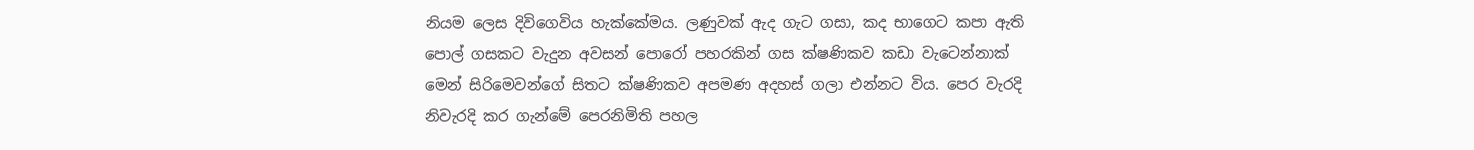නියම ලෙස දිවිගෙවිය හැක්කේමය. ලණුවක් ඇද ගැට ගසා, කද භාගෙට කපා ඇති පොල් ගසකට වැදුන අවසන් පොරෝ පහරකින් ගස ක්ෂණිකව කඩා වැටෙන්නාක් මෙන් සිරිමෙවන්ගේ සිතට ක්ෂණිකව අපමණ අදහස් ගලා එන්නට විය. පෙර වැරදි නිවැරදි කර ගැන්මේ පෙරනිමිති පහල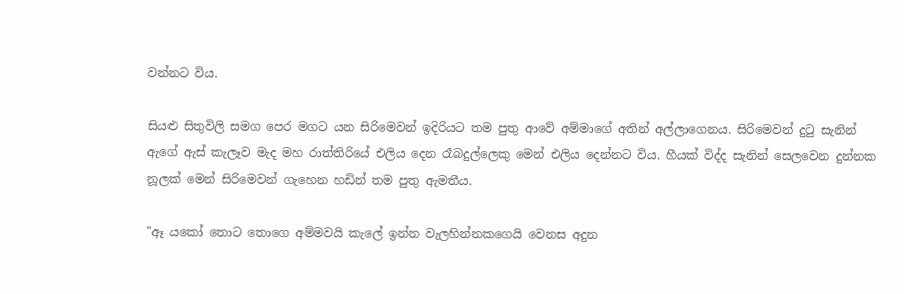වන්නට විය.

සියළු සිතුවිලි සමග පෙර මගට යන සිරිමෙවන් ඉදිරියට තම පුතු ආවේ අම්මාගේ අතින් අල්ලාගෙනය. සිරිමෙවන් දුටු සැනින් ඇගේ ඇස් කැලෑව මැද මහ රාත්තිරියේ එලිය දෙන රෑබදුල්ලෙකු මෙන් එලිය දෙන්නට විය. හීයක් විද්ද සැනින් සෙලවෙන දුන්නක නූලක් මෙන් සිරිමෙවන් ගැහෙන හඩින් තම පුතු ඇමතීය.

"ඈ ය‍කෝ තොට තොගෙ අම්මවයි කැලේ ඉන්න වැලහින්නකගෙයි වෙනස අදුන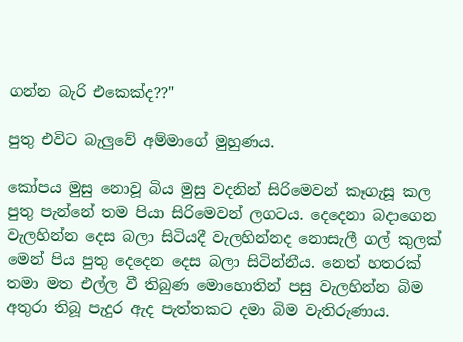ගන්න බැරි එකෙක්ද??"

පුතු එ‍විට බැලුවේ අම්මාගේ මුහුණය.

කෝපය මුසු නොවූ බිය මුසු වදනින් සිරිමෙවන් කෑගැසූ කල පුතු පැන්නේ තම පියා සිරිමෙවන් ලගටය. දෙදෙනා බදාගෙන වැලහින්න දෙස බලා සිටියදී වැලහින්නද නොසැලී ගල් කුලක් මෙන් පිය පුතු දෙදෙන දෙස බලා සිටින්නීය. නෙත් හතරක් තමා මත එල්ල වී තිබුණ මොහොතින් පසු වැලහින්න බිම අතුරා තිබූ පැදුර ඇද පැත්තකට දමා බිම වැතිරුණාය.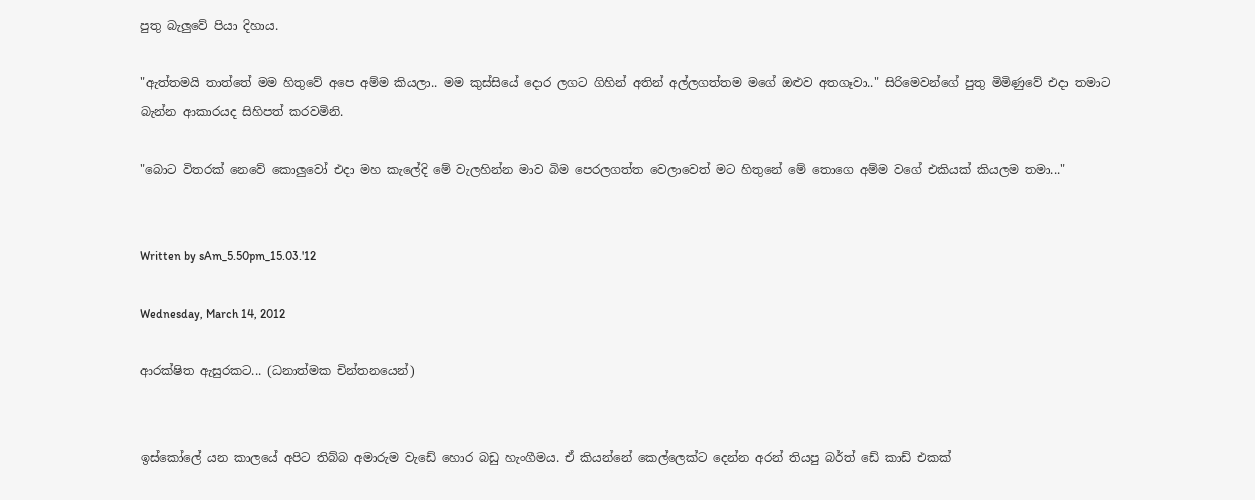පුතු බැලුවේ පියා දිහාය.

"ඇත්තමයි තාත්තේ මම හිතුවේ අපෙ අම්ම කියලා.. මම කුස්සියේ දොර ලගට ගිහින් අතින් අල්ලගත්තම මගේ ඔළුව අතගෑවා.." සිරිමෙවන්ගේ පුතු මිමිණුවේ එදා තමාට බැන්න ආකාරයද සිහිපත් කරවමිනි.

"බොට විතරක් නෙවේ කොලුවෝ එදා මහ කැලේදි මේ වැලහින්න මාව බිම පෙරලගත්ත වෙලාවෙත් මට හිතුනේ මේ තොගෙ අම්ම වගේ එකියක් කියලම තමා..."


Written by sAm_5.50pm_15.03.'12

Wednesday, March 14, 2012

ආරක්ෂිත ඇසුරකට... (ධනාත්මක චින්තනයෙන්)


ඉස්කෝලේ යන කාලයේ අපිට තිබ්බ අමාරුම වැඩේ හොර බඩු හැංගීමය. ඒ කියන්නේ කෙල්ලෙක්ට දෙන්න අරන් තියපු බර්ත් ඩේ කාඩ් එකක්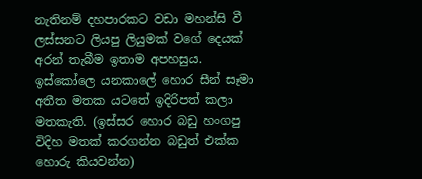නැතිනම් දහපාරකට වඩා මහන්සි වී ලස්සනට ලියපු ලියුමක් වගේ දෙයක් අරන් තැබීම ඉතාම අපහසුය. ඉස්කෝලෙ යනකාලේ හොර සීන් සෑමා අතීත මතක යටතේ ඉදිරිපත් කලා මතකැති. (ඉස්සර හොර බඩු හංගපු විදිහ මතක් කරගන්න බඩුත් එක්ක හොරු කියවන්න)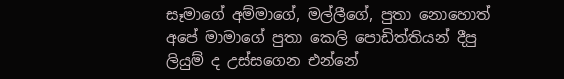සෑමාගේ අම්මාගේ, මල්ලීගේ, පුතා නොහොත් අපේ මාමාගේ පුතා කෙලි පොඩිත්තියන් දීපු ලියුම් ද උස්සගෙන එන්නේ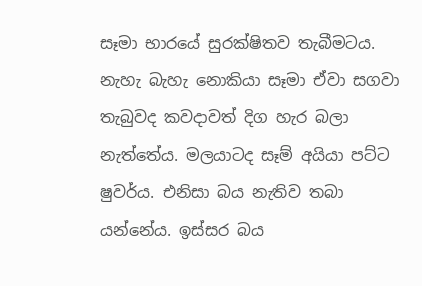සෑමා භාරයේ සුරක්ෂිතව තැබීමටය. නැහැ බැහැ නොකියා සෑමා ඒවා සගවා තැබුවද කවදාවත් දිග හැර බලා නැත්තේය. මලයාටද සෑම් අයියා පට්ට ෂුවර්ය. එනිසා බය නැතිව තබා යන්නේය. ඉස්සර බය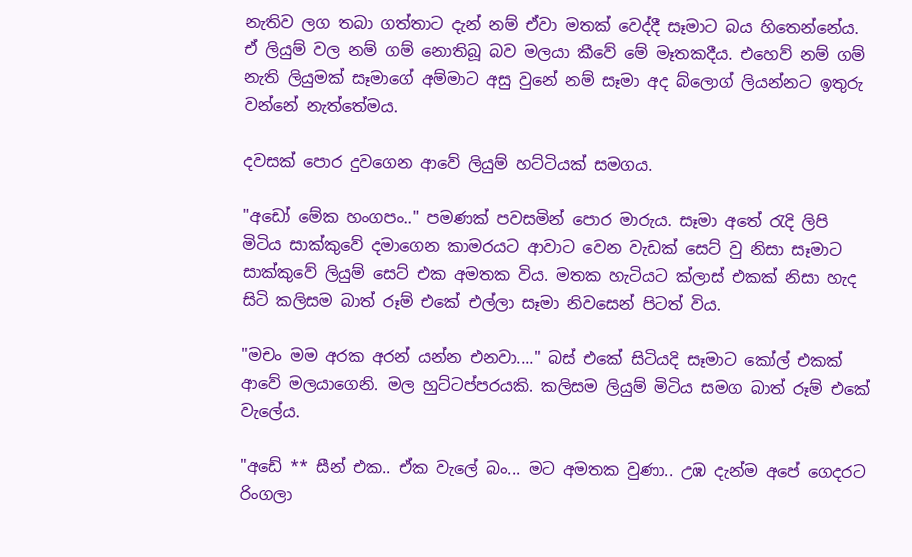නැතිව ලග තබා ගත්තාට දැන් නම් ඒවා මතක් වෙද්දී සෑමාට බය හිතෙන්නේය. ඒ ලියුම් වල නම් ගම් නොතිබූ බව මලයා කීවේ මේ මෑතකදීය. එහෙව් නම් ගම් නැති ලියුමක් සෑමාගේ අම්මාට අසු වුනේ නම් සෑමා අද බ්ලොග් ලියන්නට ඉතුරු වන්නේ නැත්තේමය.

දවසක් පොර දුවගෙන ආවේ ලියුම් හට්ටියක් සමගය.

"අඩෝ මේක හංගපං.." පමණක් පවසමින් පොර මාරුය. සෑමා අතේ රැදි ලිපි මිටිය සාක්කුවේ දමාගෙන කාමරයට ආවාට වෙන වැඩක් සෙට් වු නිසා සෑමාට සාක්කුවේ ලියුම් සෙට් එක අමතක විය. මතක හැටියට ක්ලාස් එකක් නිසා හැද සිටි කලිසම බාත් රූම් එකේ එල්ලා සෑමා නිවසෙන් පිටත් විය.

"මචං මම අරක අරන් යන්න එනවා...." බස් එකේ සිටියදි සෑමාට කෝල් එකක් ආවේ මලයාගෙනි. මල හුට්ටප්පරයකි. කලිසම ලියුම් මිටිය සමග බාත් රූම් එකේ වැලේය.

"අඩේ ** සීන් එක.. ඒක වැලේ බං... මට අමතක වුණා.. උඹ දැන්ම අපේ ගෙදරට රිංගලා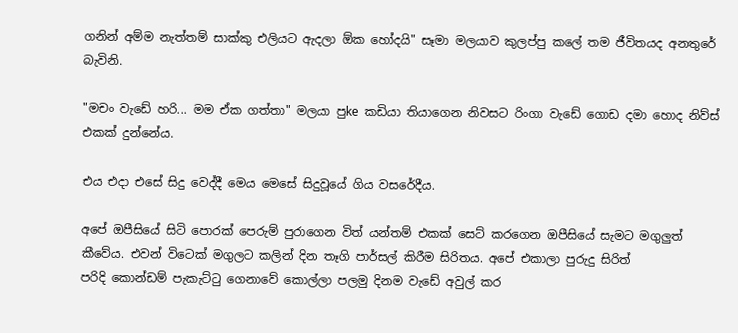ගනින් අම්ම නැත්තම් සාක්කු එලියට ඇදලා ඕක හෝදයි" සෑමා මලයාව කුලප්පු කලේ තම ජීවිතයද අනතුරේ බැවිනි.

"මචං වැඩේ හරි... මම ඒක ගත්තා" මලයා පුke කඩියා තියාගෙන නිවසට රිංගා වැඩේ ගොඩ දමා හොද නිව්ස් එකක් දුන්නේය.

එය එදා එසේ සිදු වෙද්දී මෙය මෙසේ සිදුවූයේ ගිය වසරේදීය.

අපේ ඔපීසියේ සිටි පොරක් පෙරුම් පුරාගෙන විත් ‍යන්තම් එකක් සෙට් කරගෙන ඔපීසියේ සැමට මගුලුත් කීවේය. එවන් විටෙක් මගුලට කලින් දින තෑගි පාර්සල් කිරීම සිරිතය. අපේ එකාලා පුරුදු සිරිත් පරිදි ‍කොන්‍ඩම් පැකැට්ටු ගෙනාවේ කොල්ලා පලමු දිනම වැඩේ අවුල් කර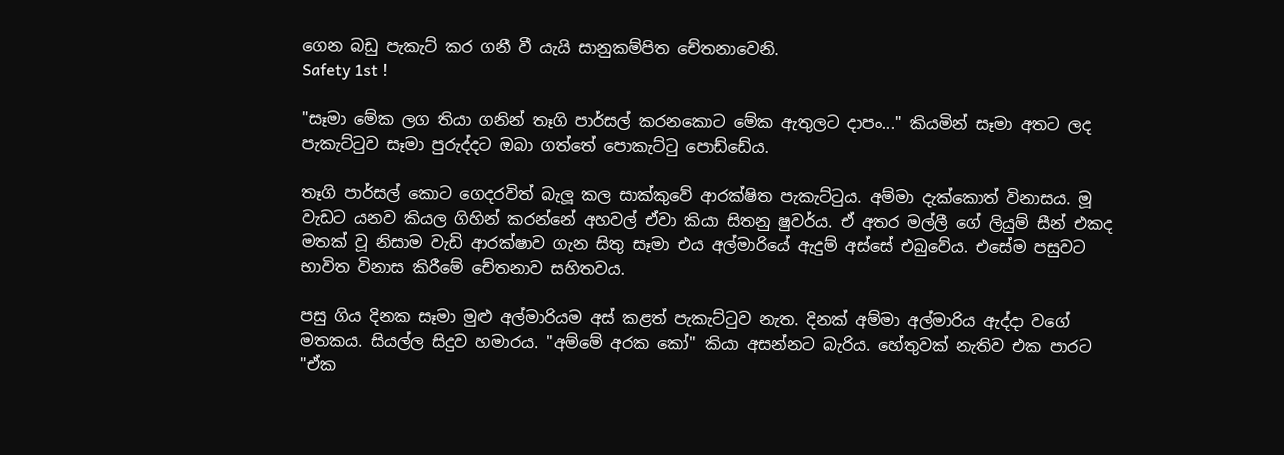ගෙන බඩු පැකැට් කර ගනී වී යැයි සානුකම්පිත චේතනාවෙනි.
Safety 1st !

"සෑමා මේක ලග තියා ගනින් තෑගි පාර්සල් කරනකොට මේක ඇතුලට දාපං..." කියමින් සෑමා අතට ලද පැකැට්ටුව සෑමා පුරුද්දට ඔබා ගත්තේ පොකැට්ටු‍ පොඩ්ඩේය.

තෑගි පාර්සල් කොට ගෙදරවිත් බැලූ කල සාක්කුවේ ආරක්ෂිත පැකැට්ටුය. අම්මා දැක්කොත් විනාසය. මූ වැඩට යනව කියල ගිහින් කරන්නේ අහවල් ඒවා කියා සිතනු ෂුවර්ය. ඒ අතර මල්ලී ගේ ලියුම් සීන් එකද මතක් වූ නිසාම වැඩි ආරක්ෂාව ගැන සිතු සෑමා එය අල්මාරියේ ඇදුම් අස්සේ එබුවේය. එසේම පසුවට භාවිත විනාස කිරීමේ චේතනාව සහිතවය.

පසු ගිය දිනක සෑමා මුළු අල්මාරියම අස් කළත් පැකැට්ටුව නැත. දිනක් අම්මා අල්මාරිය ඇද්දා වගේ මතකය. සියල්ල සිදුව හමාරය. "අම්මේ අරක කෝ" කියා අසන්නට බැරිය. හේතුවක් නැතිව එක පාරට "ඒක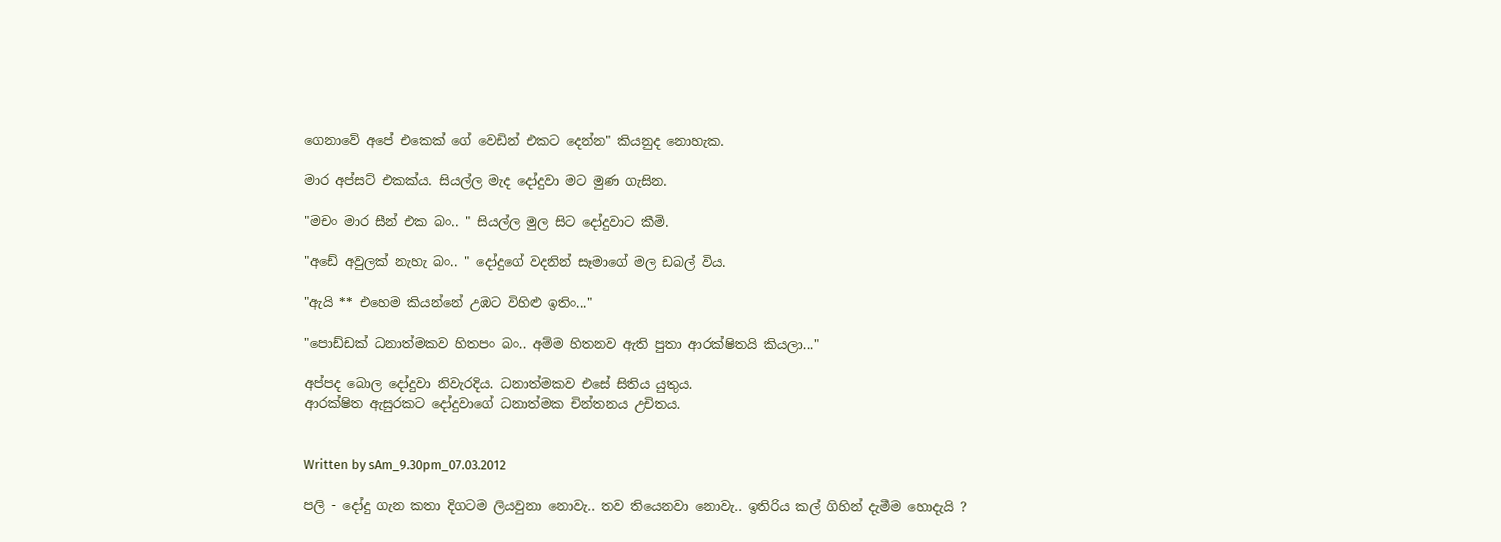ගෙනාවේ අපේ එකෙක් ගේ වෙඩින් එකට දෙන්න" කියනුද නොහැක.

මාර අප්සට් එකක්ය. සියල්ල මැද දෝදුවා මට මුණ ගැසින.

"මචං මාර සීන් එක බං.. " සියල්ල මුල සිට දෝදුවාට කීමි.

"අඩේ අවුලක් නැහැ බං.. " දෝදුගේ වදනින් සෑමාගේ මල ඩබල් විය.

"ඇයි ** එහෙම කියන්නේ උඹට විහිළු ඉතිං..."

"පොඩ්ඩක් ධනාත්මකව හිතපං බං.. අම්ම හිතනව ඇති පුතා ආරක්ෂිතයි කියලා..."

අප්පද බොල දෝදුවා නිවැරදිය. ධනාත්මකව එසේ සිතිය යුතුය.
ආරක්ෂිත ඇසුරකට දෝදුවාගේ ධනාත්මක චින්තනය උචිතය.


Written by sAm_9.30pm_07.03.2012

පලි - දෝදු ගැන කතා දිගටම ලියවුනා නොවැ.. තව තියෙනවා නොවැ.. ඉතිරිය කල් ගිහින් දැමීම ‍හොදැයි ?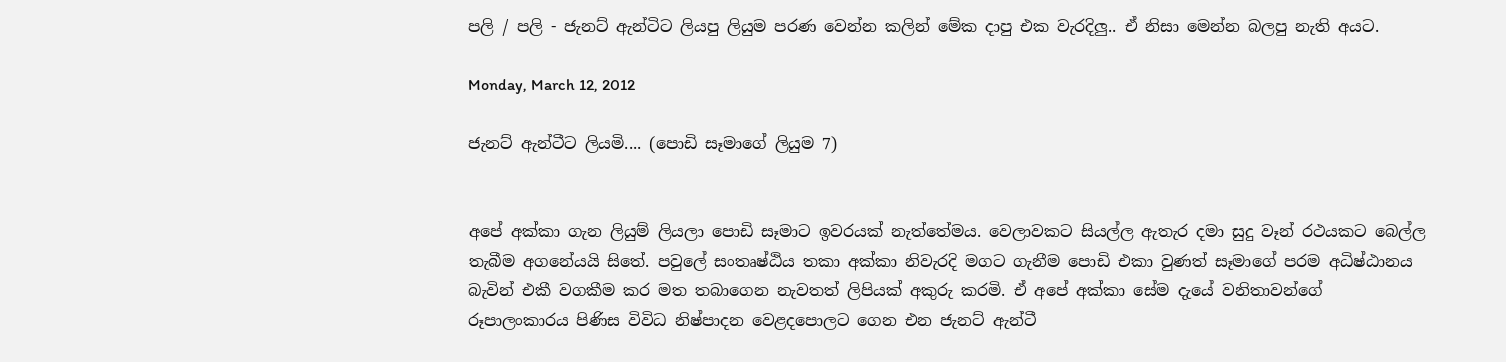පලි / පලි - ජැනට් ඇන්ටිට ලියපු ලියුම පරණ වෙන්න කලින් මේක දාපු එක වැරදිලු.. ඒ නිසා මෙන්න බලපු නැති අයට.

Monday, March 12, 2012

ජැනට් ඇන්ටීට ලියමි.... (පොඩි සෑමාගේ ලියුම 7)


අපේ අක්කා ගැන ලියුම් ලියලා පොඩි සෑමාට ඉවරයක් නැත්තේමය. වෙලාවකට සියල්ල ඇතැර දමා සුදු වෑන් රථයකට බෙල්ල තැබීම අගනේයයි සිතේ. පවුලේ සංතෘෂ්ඨිය තකා අක්කා නිවැරදි මගට ගැනීම පොඩි එකා වුණත් සෑමාගේ පරම අධිෂ්ඨානය බැවින් එකී වගකීම කර මත තබාගෙන නැවතත් ලිපියක් අකුරු කරමි. ඒ අපේ අක්කා සේම දැයේ වනිතාවන්ගේ රූපාලංකාරය පිණිස විවිධ නිෂ්පාදන වෙළදපොලට ගෙන එන ජැනට් ඇන්ටී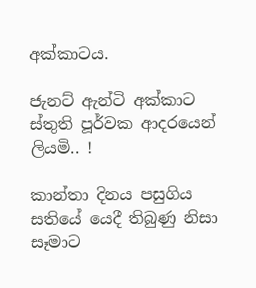අක්කාටය.

ජැනට් ඇන්ටි අක්කාට ස්තුති පූර්වක ආදරයෙන් ලියමි.. !

කාන්තා දිනය පසුගිය සතියේ යෙදී තිබුණු නිසා සෑමාට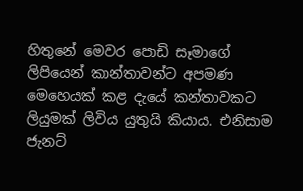හිතුනේ මෙවර පොඩි සෑමාගේ ලිපියෙන් කාන්තාවන්ට අපමණ මෙහෙයක් කළ දැයේ කන්තාවකට ලියුමක් ලිවිය යුතුයි කියාය. එනිසාම ජැනට්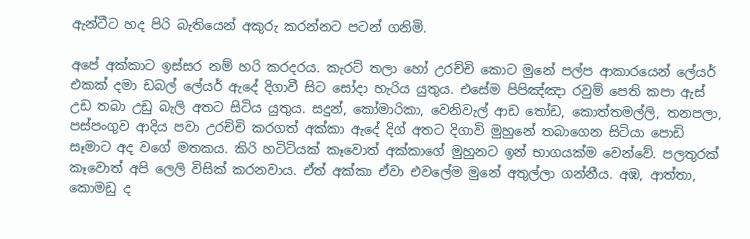ඇන්ටීට හද පිරි බැතියෙන් අකුරු කරන්නට පටන් ගනිමි.

අපේ අක්කාට ඉස්සර නම් හරි කරදරය. කැරට් තලා හෝ උරච්චි කොට මුනේ පල්ප ආකාරයෙන් ලේයර් එකක් දමා ඩබල් ලේයර් ඇදේ දිගාවී සිට සෝදා හැරිය යුතුය. එසේම පිපිඤ්ඤා රවුම් පෙති කපා ඇස් උඩ තබා උඩු බැලි අතට සිටිය යුතුය. සදුන්, කෝමාරිකා, වෙනිවැල් ආඩ තෝඩ, කොත්තමල්ලි, තනපලා, පස්පංගුව ආදිය පවා උරච්චි කරගත් අක්කා ඇදේ දිග් අතට දිගාවි මුහුනේ තබාගෙන සිටියා පොඩි සෑමාට අද වගේ මතකය. කිරි හටිටියක් කෑවොත් අක්කාගේ මුහුනට ඉන් භාගයක්ම වෙන්වේ. පලතුරක් කෑවොත් අපි ලෙලි විසික් කරනවාය. ඒත් අක්කා ඒවා එවලේම මුනේ අතුල්ලා ගන්නීය. අඹ, ආත්තා, කොමඩු ද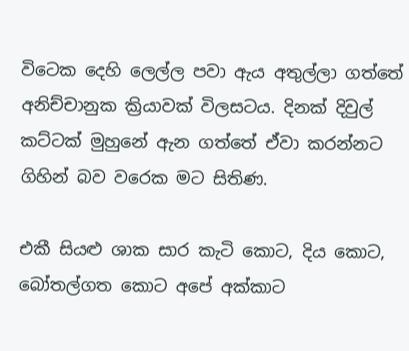විටෙක දෙහි ලෙල්ල පවා ඇය අතුල්ලා ගත්තේ අනිච්චානුක ක්‍රියාවක් විලසටය. දිනක් දිවුල් කට්ටක් මුහුනේ ඇන ගත්තේ ඒවා කරන්නට ගිහින් බව වරෙක මට සිතිණ.

එකී සියළු ශාක සාර කැටි කොට, දිය කොට, බෝතල්ගත කොට අපේ අක්කාට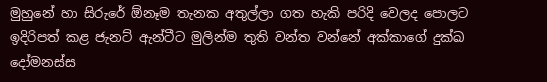මුහුනේ හා සිරුරේ ඕනෑම තැනක අතුල්ලා ගත හැකි පරිදි වෙලද පොලට ඉදිරිපත් කළ ජැනට් ඇන්ටීට මුලින්ම තුති වන්ත වන්නේ අක්කාගේ දුක්ඛ දෝමනස්ස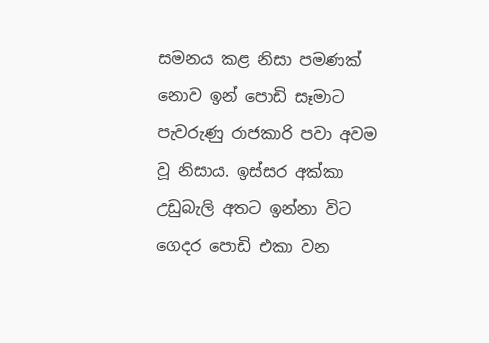සමනය කළ නිසා පමණක් නොව ඉන් පොඩි සෑමාට පැ‍වරුණු රාජකාරි පවා අවම වූ නිසාය. ඉස්සර අක්කා උඩුබැලි අතට ඉන්නා විට ගෙදර පොඩි එකා වන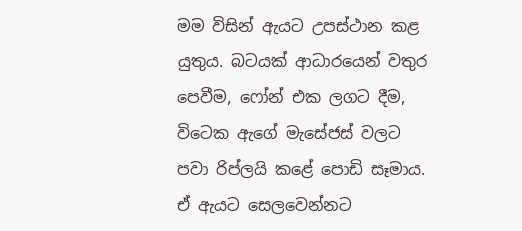මම විසින් ඇයට උපස්ථාන කළ යුතුය. බටයක් ආධාරයෙන් වතුර පෙවීම, ෆෝන් එක ලගට දීම, විටෙක ඇගේ මැසේජස් වලට පවා රිප්ලයි කළේ පොඩි සෑමාය. ඒ ඇයට සෙලවෙන්නට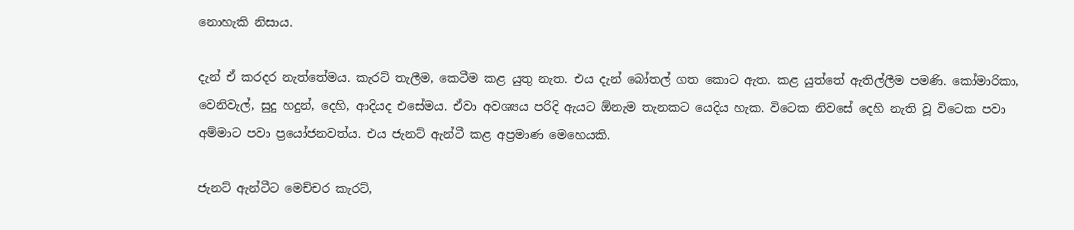නොහැකි නිසාය.

දැන් ඒ කරදර නැත්තේමය. කැරට් තැලීම, කෙටීම කළ යුතු නැත. එය දැන් බෝතල් ගත කොට ඇත. කළ යුත්තේ ඇතිල්ලීම පමණි. කෝමාරිකා, වෙනිවැල්, සුදු හදුන්, දෙහි, ආදියද එසේමය. ඒවා අවශ්‍යය පරිදි ඇයට ඕනැම තැනකට යෙදිය හැක. විටෙක නිවසේ දෙහි නැති වූ විටෙක පවා අම්මාට පවා ප්‍රයෝජනවත්ය. එය ජැනට් ඇන්ටී කළ අප්‍රමාණ මෙහෙයකි.

ජැනට් ඇන්ටීට මෙච්චර කැරට්,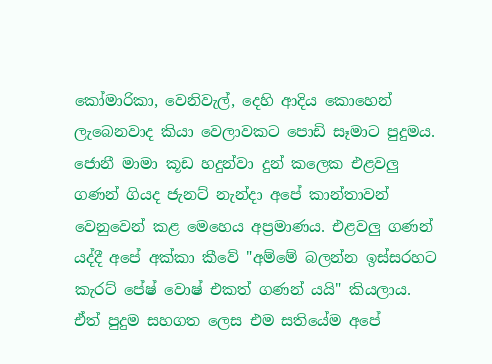කෝමාරිකා, වෙනිවැල්, දෙහි ආදිය කොහෙන් ලැබෙනවාද කියා වෙලාවකට පොඩි සෑමාට පුදුමය. ජොනී මාමා කූඩ හදුන්වා දුන් කලෙක එළවලු ගණන් ගියද ජැනට් නැන්දා අපේ කාන්තාවන් වෙනුවෙන් කළ මෙහෙය අප්‍රමාණය. එළවලු ගණන් යද්දී අපේ අක්කා කීවේ "අම්මේ බලන්න ඉස්සරහට කැරට් පේෂ් වොෂ් එකත් ගණන් යයි" කියලාය. ඒත් පුදුම සහගත ලෙස එම සතියේම අපේ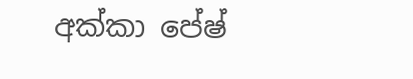අක්කා පේෂ්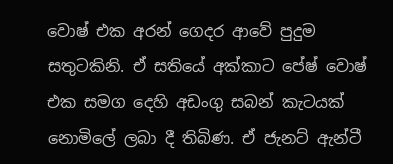වොෂ් එක අරන් ගෙදර ආවේ පුදුම සතුටකිනි. ඒ සතියේ අක්කාට පේෂ් වොෂ් එක සමග දෙහි අඩංගු සබන් කැටයක් නොමිලේ ලබා දී තිබිණ. ඒ ජැනට් ඇන්ටී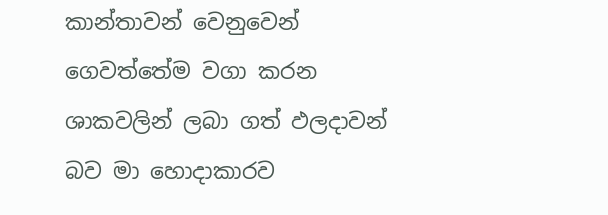කාන්තාවන් වෙනුවෙන් ගෙවත්තේම වගා කරන ශාකවලින් ලබා ගත් ඵලදාවන් බව මා හොදාකාරව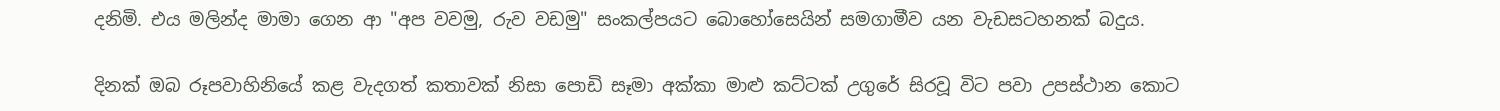දනිමි. එය මලින්ද මාමා ගෙන ආ "අප වවමු, රුව වඩමු" සංකල්පයට බොහෝසෙයින් සමගාමීව යන වැඩසටහනක් බදුය.

දිනක් ඔබ රූපවාහිනියේ කළ වැදගත් කතාවක් නිසා පොඩි සෑමා අක්කා මාළු කට්ටක් උගුරේ සිරවූ විට පවා උපස්ථාන කොට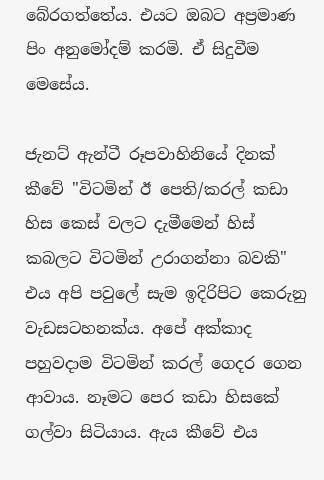බේරගත්තේය. එයට ඔබට අප්‍රමාණ පිං අනුමෝදම් කරමි. ඒ සිදුවීම මෙසේය.

ජැනට් ඇන්ටී රූපවාහිනියේ දිනක් කීවේ "විටමින් ඊ පෙති/කරල් කඩා හිස කෙස් වලට දැමීමෙන් හිස් කබලට විටමින් උරාගන්නා බවකි" එය අපි පවුලේ සැම ඉදිරිපිට කෙරුනු වැඩසටහනක්ය. අපේ අක්කාද පහුවදාම විටමින් කරල් ගෙදර ගෙන ආවාය. නෑමට පෙර කඩා හිසකේ ගල්වා සිටියාය. ඇය කීවේ එය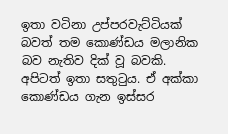ඉතා වටිනා උප්පරවැට්ටියක් බවත් තම කොණ්ඩය මලානික බව නැතිව දික් වූ බවකි. අපිටත් ඉතා සතුටුය. ඒ අක්කා කොණ්ඩය ගැන ඉස්සර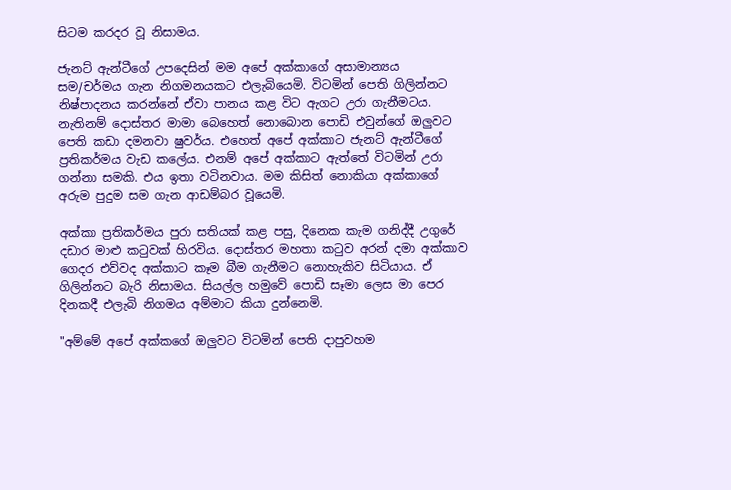සිටම කරදර වූ නිසාමය.

ජැනට් ඇන්ටීගේ උපදෙසින් මම අපේ අක්කාගේ අසාමාන්‍යය සම/චර්මය ගැන නිගමනයකට එලැබියෙමි. විටමින් පෙති ගිලින්නට නිෂ්පාදනය කරන්නේ ඒවා පානය කළ විට ඇගට උරා ගැනීමටය. නැතිනම් දොස්තර මාමා බෙහෙත් නොබොන පොඩි එවුන්ගේ ඔලුවට පෙති කඩා දමනවා ෂුවර්ය. එහෙත් අපේ අක්කාට ජැනට් ඇන්ටීගේ ප්‍රතිකර්මය වැඩ කලේය. එනම් අපේ අක්කාට ඇත්තේ විටමින් උරා ගන්නා සමකි. එය ඉතා වටිනවාය. මම කිසිත් නොකියා අක්කාගේ අරුම පුදුම සම ගැන ආඩම්බර වූයෙමි.

අක්කා ප්‍රතිකර්මය පුරා සතියක් කළ පසු, දිනෙක කැම ගනිද්දී උගුරේ දඩාර මාළු කටුවක් හිරවිය. දොස්තර මහතා කටුව අරන් දමා අක්කාව ගෙදර එව්වද අක්කාට කෑම බීම ගැනීමට නොහැකිව සිටියාය. ඒ ගිලින්නට බැරි නිසාමය. සියල්ල හමුවේ පොඩි සෑමා ලෙස මා පෙර දිනකදී එලැබි නිගමය අම්මාට කියා දුන්නෙමි.

"අම්මේ අපේ අක්කගේ ඔලුවට විටමින් පෙති දාපුවහම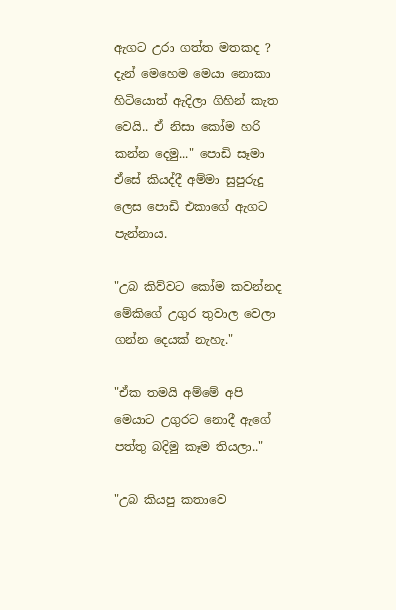ඇගට උරා ගත්ත මතකද ? දැන් මෙහෙම මෙයා නොකා හිටියොත් ඇදිලා ගිහින් කැත වෙයි.. ඒ නිසා කෝම හරි කන්න දෙමු..." පොඩි සෑමා ඒසේ කියද්දී අම්මා සුපුරුදු ලෙස පොඩි එකාගේ ඇගට පැන්නාය.

"උබ කිව්වට කෝම කවන්නද මේකිගේ උගුර තුවාල වෙලා ගන්න දෙයක් නැහැ."

"ඒක තමයි අම්මේ අපි මෙයාට උගුරට නොදී ඇගේ පත්තු බදිමු කෑම තියලා.."

"උබ කියපු කතාවෙ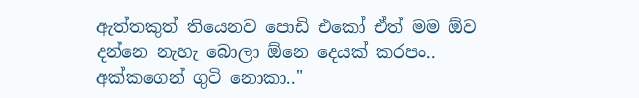ඇත්තකුත් තියෙනව පොඩි එකෝ ඒත් මම ඕව දන්නෙ නැහැ බොලා ඕනෙ දෙයක් කරපං.. අක්කගෙන් ගුටි නොකා.."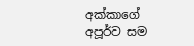අක්කාගේ අපූර්ව සම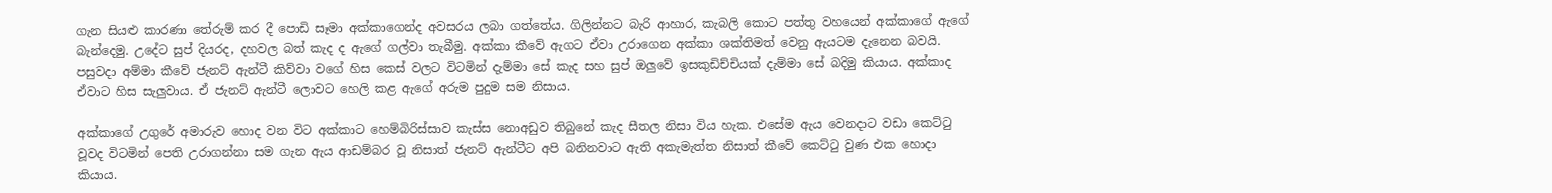ගැන සියළු කාරණා තේරුම් කර දී පොඩි සෑමා අක්කාගෙන්ද අවසරය ලබා ගත්තේය. ගිලින්නට බැරි ආහාර, කැබලි කොට පත්තු වහයෙන් අක්කාගේ ඇගේ බැන්දෙමු. උදේට සුප් දියරද, දහවල බත් කැද ද ඇගේ ගල්වා තැබීමු. අක්කා කීවේ ඇගට ඒවා උරාගෙන අක්කා ශක්තිමත් වෙනු ඇයටම දැනෙන බවයි. පසුවදා අම්මා කීවේ ජැනට් ඇන්ටී කිව්වා වගේ හිස කෙස් වලට විටමින් දැම්මා සේ කැද සහ සුප් ඔලුවේ ඉසකුඩිච්චියක් දැම්මා සේ බදිමු කියාය. අක්කාද ඒවාට හිස සැලුවාය. ඒ ජැනට් ඇන්ටී ලොවට හෙලි කළ ඇගේ අරුම පුදුම සම නිසාය.

අක්කාගේ උගුරේ අමාරුව හොද වන විට අක්කාට හෙම්බිරිස්සාව කැස්ස නොඅඩුව තිබුනේ කැද සීතල නිසා විය හැක. එසේම ඇය වෙනදාට වඩා කෙට්ටු වූවද විටමින් පෙති උරාගන්නා සම ගැන ඇය ආඩම්බර වූ නිසාත් ජැනට් ඇන්ටීට අපි බනිනවාට ඇති අකැමැත්ත නිසාත් කීවේ කෙට්ටු වුණ එක හොදා කියාය.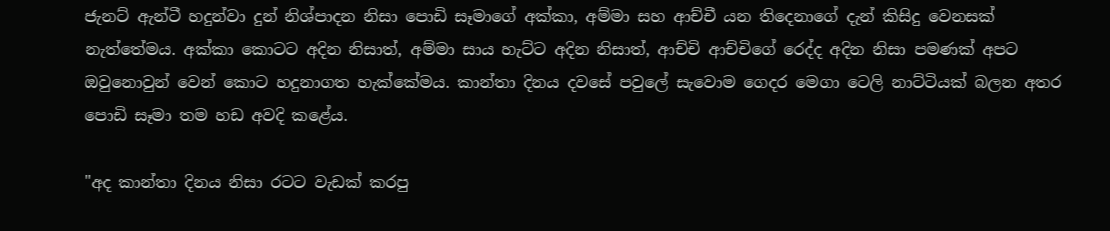ජැනට් ඇන්ටී හදුන්වා දුන් නිශ්පාදන නිසා පොඩි සෑමාගේ අක්කා, අම්මා සහ ආච්චී යන තිදෙනාගේ දැන් කිසිදු වෙනසක් නැත්තේමය. අක්කා කොටට අදින නිසාත්, අම්මා සාය හැට්ට අදින නිසාත්, ආච්චි ආච්චිගේ රෙද්ද අදින නිසා පමණක් අපට ඔවුනොවුන් වෙන් කොට හදුනාගත හැක්කේමය. කාන්තා දිනය දවසේ පවුලේ සැවොම ගෙදර මෙගා ටෙලි නාට්ටියක් බලන අතර පොඩි සෑමා තම හඩ අවදි කළේය.

"අද කාන්තා දිනය නිසා රටට වැඩක් කරපු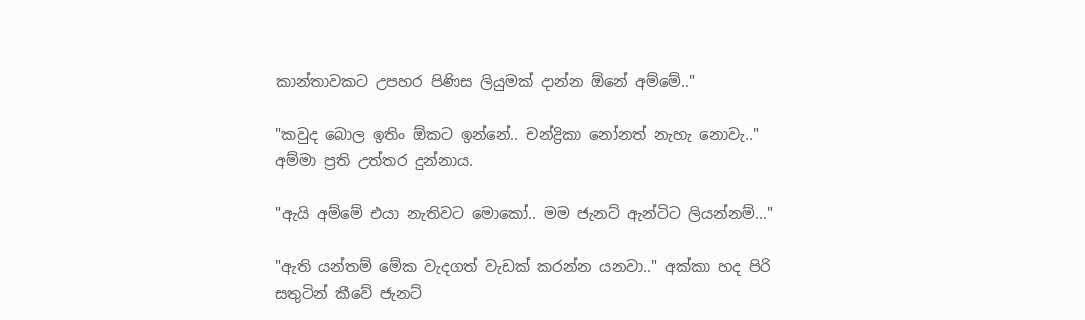කාන්තාවකට උපහර පිණිස ලියුමක් දාන්න ඕනේ අම්මේ.."

"කවුද බොල ඉතිං ඕකට ඉන්නේ.. චන්ද්‍රිකා නෝනත් නැහැ නොවැ.." අම්මා ප්‍රති උත්තර දුන්නාය.

"ඇයි අම්මේ එයා නැතිවට මොකෝ.. මම ජැනට් ඇන්ටිට ලියන්නම්..."

"ඇති යන්තම් මේක වැදගත් වැඩක් කරන්න යනවා.." අක්කා හද පිරි සතුටින් කීවේ ජැනට්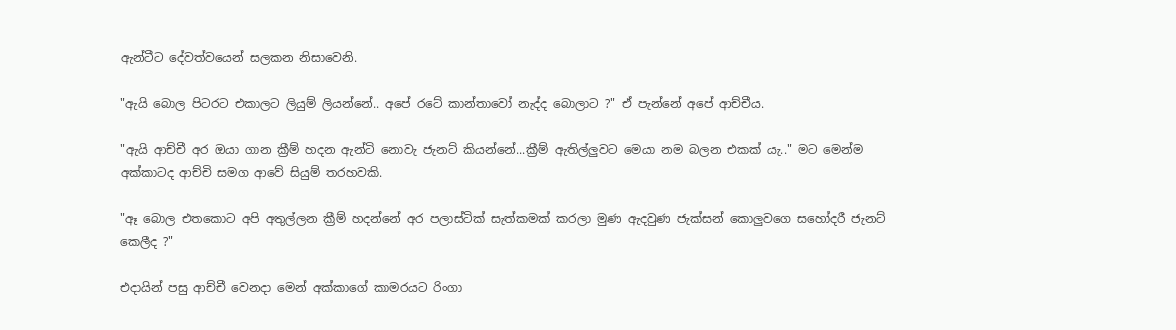ඇන්ටීට දේවත්වයෙන් සලකන නිසාවෙනි.

"ඇයි බොල පිටරට එකාලට ලියුම් ලියන්නේ.. අපේ රටේ කාන්තාවෝ නැද්ද බොලාට ?" ඒ පැන්නේ අපේ ආච්චීය.

"ඇයි ආච්චී අර ඔයා ගාන ක්‍රීම් හදන ඇන්ටි නොවැ ජැනට් කියන්නේ...ක්‍රීම් ඇතිල්ලුවට මෙයා නම බලන එකක් යැ.." මට මෙන්ම අක්කාටද ආච්චි සමග ආවේ සියුම් තරහවකි.

"ඈ බොල එතකොට අපි අතුල්ලන ක්‍රීම් හදන්නේ අර පලාස්ටික් සැත්කමක් කරලා මුණ ඇදවුණ ජැක්සන් කොලුවගෙ සහෝදරී ජැනට් කෙලීද ?"

එදායින් පසු ආච්චී වෙනදා මෙන් අක්කාගේ කාමරයට රිංගා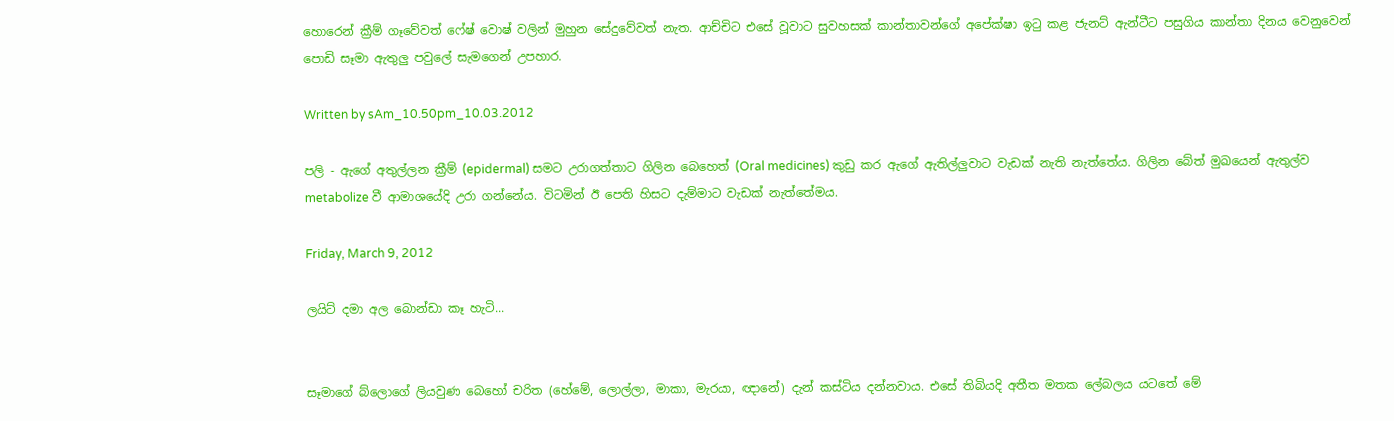හොරෙන් ක්‍රීම් ගෑවේවත් ෆේෂ් වොෂ් වලින් මුහුන සේදුවේවත් නැත. ආච්චිට එසේ වූවාට සුවහසක් කාන්තාවන්ගේ අපේක්ෂා ඉටු කළ ජැනට් ඇන්ටීට පසුගිය කාන්තා දිනය වෙනුවෙන් පොඩි සෑමා ඇතුලු පවුලේ සැමගෙන් උපහාර.

Written by sAm_10.50pm_10.03.2012

පලි - ඇගේ අතුල්ලන ක්‍රීම් (epidermal) සමට උරාගත්තාට ගිලින බෙහෙත් (Oral medicines) කුඩු කර ඇගේ ඇතිල්ලුවාට වැඩක් නැති නැත්තේය. ගිලින බේත් මුඛයෙන් ඇතුල්ව metabolize වී ආමාශයේදි උරා ගන්නේය. විටමින් ඊ පෙති හිසට දැම්මාට වැඩක් නැත්තේමය.

Friday, March 9, 2012

ලයිට් දමා අල බොන්ඩා කෑ හැටි...


සෑමාගේ බ්ලොගේ ලියවුණ බෙහෝ චරිත (හේමේ, ලොල්ලා, මාකා, මැරයා, ඥානේ) දැන් කස්ටිය දන්නවාය. එසේ තිබියදි අතීත මතක ලේබලය යටතේ මේ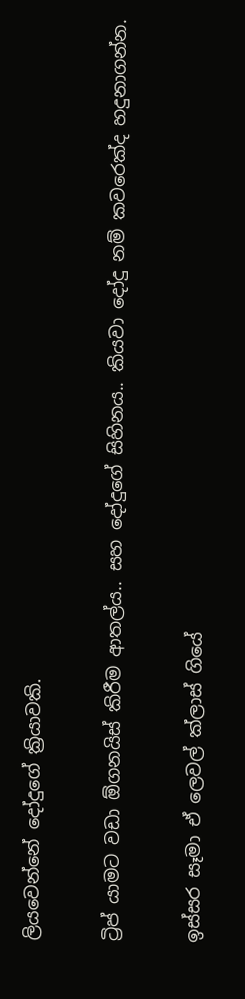ලියවෙන්නේ දෝදුගේ ක්‍රියාවකි.

ට්‍රිප් යාමට වඩා ඕගනයිස් කිරීම ආතල්ය.. සහ දෝදුගේ සිහිනය.. කියවා දෝදු නම් කවරෙක්ද හදුනාගන්න.

ඉස්සර සෑමා ඒ ලෙවල් ක්ලාස් ‍ගියේ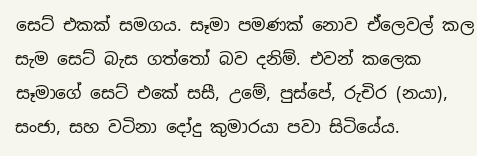සෙට් එකක් සමගය. සෑමා පමණක් නොව ඒලෙවල් කල සැම සෙට් බැස ගත්තෝ බව දනිම්. එවන් කලෙක සෑමාගේ සෙට් එකේ සසී, උමේ, පුස්පේ, රුචිර (නයා), සංජා, සහ වටිනා දෝදු කුමාරයා පවා සිටියේය.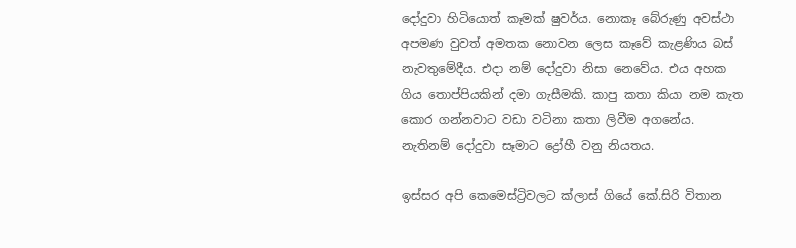දෝදුවා හිටියොත් කෑමක් ෂුවර්ය. නොකෑ බේරුණු අවස්ථා අපමණ වුවත් අමතක නොවන ලෙස කෑවේ කැළණිය බස් නැවතුමේදීය. එදා නම් දෝදුවා නිසා නෙවේය. එය අහක ගිය තොප්පියකින් දමා ගැසීමකි. කාපු කතා කියා නම කැත කොර ගන්නවාට වඩා වටිනා කතා ලිවීම අගනේය. නැතිනම් දෝදුවා සෑමාට ද්‍රෝහී වනු නියතය.

ඉස්සර අපි ‍කෙමෙස්ට්‍රිවලට ක්ලාස් ගියේ කේ.සිරි විතාන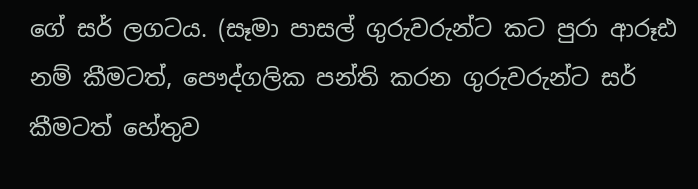ගේ සර් ලගටය. (සෑමා පාසල් ගුරුවරුන්ට කට පුරා ආරූඪ නම් කීමටත්, පෞද්ගලික පන්ති කරන ගුරුවරුන්ට සර් කීමටත් හේතුව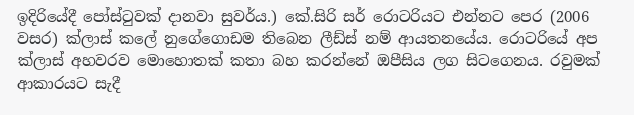ඉදිරියේදී පෝස්ටුවක් දානවා සුවර්ය.) කේ.සිරි සර් රොටරියට එන්නට පෙර (2006 වසර) ක්ලාස් කලේ නුගේගොඩම තිබෙන ලීඩ්ස් නම් ආයතනයේය. රොටරියේ අප ක්ලාස් අහවරව මොහොතක් කතා බහ කරන්නේ ඔපීසිය ලග සිටගෙනය. රවුමක් ආකාරයට සැදී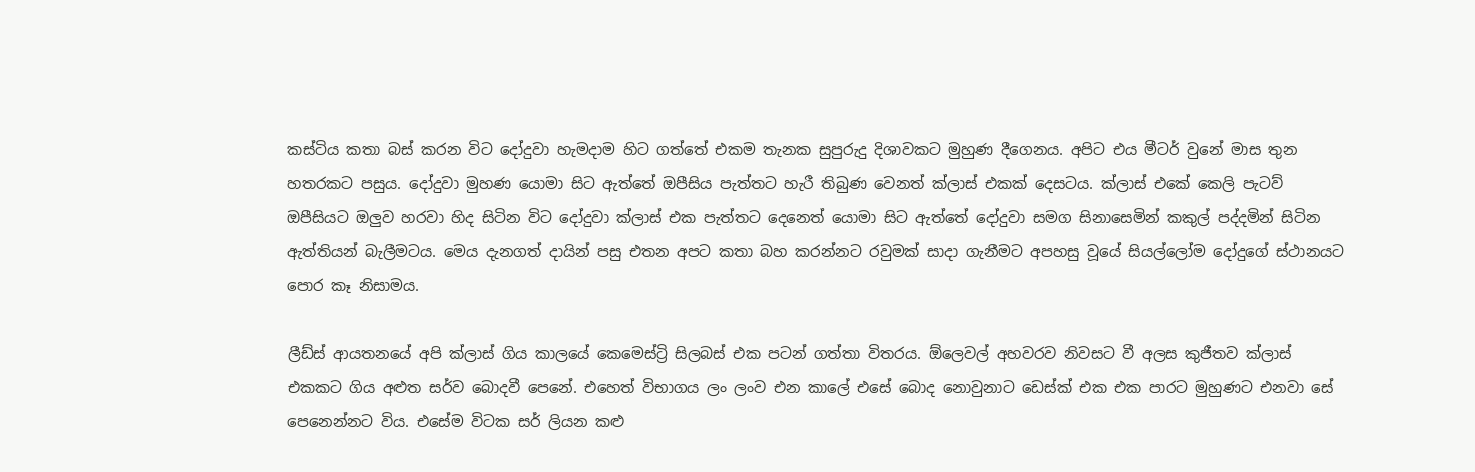කස්ටිය කතා බස් කරන විට දෝදුවා හැමදාම හිට ගත්තේ එකම තැනක සුපුරුදු දිශාවකට මුහුණ දීගෙනය. අපිට එය මීටර් වුනේ මාස තුන හතරකට පසුය. දෝදුවා මුහණ යොමා සිට ඇත්තේ ඔපීසිය පැත්තට හැරී තිබුණ වෙනත් ක්ලාස් එකක් දෙසටය. ක්ලාස් එකේ කෙලි පැටව් ඔපීසියට ඔලුව හරවා හිද සිටින විට දෝදුවා ක්ලාස් එක පැත්තට දෙනෙත් යොමා සිට ඇත්තේ දෝදුවා සමග සිනාසෙමින් කකුල් පද්දමින් සිටින ඇත්තියන් බැලීමටය. මෙය දැනගත් දායින් පසු එතන අපට කතා බහ කරන්නට රවුමක් සාදා ගැනීමට අපහසු වූයේ සියල්ලෝම දෝදුගේ ස්ථානයට පොර කෑ නිසාමය.

ලීඩ්ස් ආයතනයේ අපි ක්ලාස් ගිය කාලයේ කෙමෙස්ට්‍රි සිලබස් එක පටන් ගත්තා විතරය. ඕලෙ‍වල් අහවරව නිවසට වී අලස කුජීතව ක්ලාස් එකකට ගිය අළුත සර්ව බොදවී පෙනේ. එහෙත් විභාගය ලං ලංව එන කාලේ එසේ බොද නොවුනාට ඩෙස්ක් එක එක පාරට මුහුණට එනවා සේ පෙනෙන්නට විය. එසේම විටක සර් ලියන කළු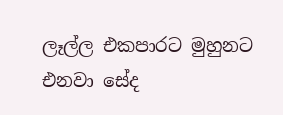ලෑල්ල එකපාරට මුහුනට එනවා සේද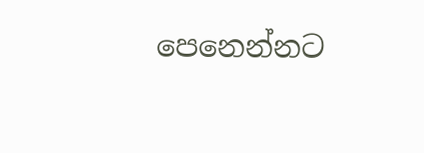පෙනෙන්නට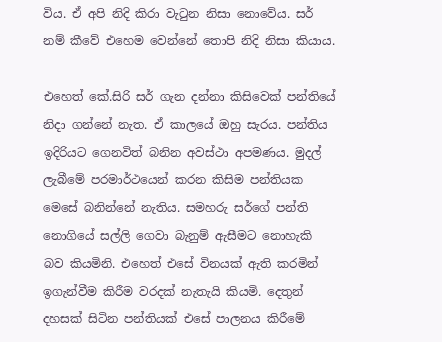විය. ඒ අපි නිදි කිරා වැටුන නිසා නොවේය. සර් නම් කීවේ එහෙම වෙන්නේ තොපි නිදි නිසා කියාය.

එහෙත් කේ.සිරි සර් ගැන දන්නා කිසිවෙක් පන්තියේ නිදා ගන්නේ නැත. ඒ කාලයේ ඔහු සැරය. පන්තිය ඉදිරියට ගෙනවිත් බනින අවස්ථා අපමණය. මුදල් ලැබීමේ පරමාර්ථයෙන් කරන කිසිම පන්තියක මෙසේ බනින්නේ නැතිය. සමහරු සර්ගේ පන්ති නොගියේ සල්ලි ගෙවා බැනුම් ඇසීමට නොහැකි බව කියමිනි. එහෙත් එසේ විනයක් ඇති කරමින් ඉගැන්වීම කිරීම වරදක් නැතැයි කියමි. දෙතුන් දහසක් සිටින පන්තියක් එසේ පාලනය කිරීමේ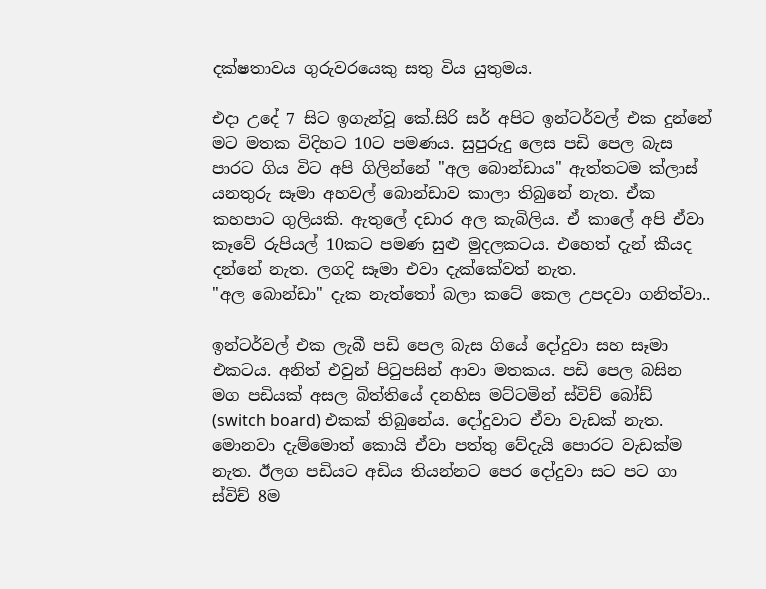දක්ෂතාවය ගුරුවරයෙකු සතු විය යුතුමය.

එදා උදේ 7 සිට ඉගැන්වූ කේ.සිරි සර් අපිට ඉන්ටර්වල් එක දුන්නේ මට මතක විදිහට 10ට පමණය. සුපුරුදු ලෙස පඩි පෙල බැස පාරට ගිය විට අපි ගිලින්නේ "අල බොන්ඩාය" ඇත්තටම ක්ලාස් යනතුරු සෑමා අහවල් බොන්ඩාව කාලා තිබුනේ නැත. ඒක කහපාට ගුලියකි. ඇතුලේ දඩාර අල කැබිලිය. ඒ කාලේ අපි ඒවා කෑවේ රුපියල් 10කට පමණ සුළු මුදලකටය. එහෙත් දැන් කීයද දන්නේ නැත. ලගදි සෑමා එවා දැක්කේවත් නැත.
"අල බොන්ඩා" දැක නැත්තෝ බලා කටේ කෙල උපදවා ගනිත්වා..

ඉන්ටර්වල් එක ලැබී පඩි පෙල බැස ගියේ දෝදුවා සහ සෑමා එකටය. අනිත් එවුන් පිටුපසින් ආවා මතකය. පඩි පෙල බසින මග පඩියක් අසල බිත්තියේ දනහිස මට්ටමින් ස්විච් බෝඩ් (switch board) එකක් තිබුනේය. දෝදුවාට ඒවා වැඩක් නැත. මොනවා දැම්මොත්‍ කොයි ඒවා පත්තු වේදැයි පොරට වැඩක්ම නැත. ඊලග පඩියට අඩිය තියන්නට පෙර දෝදුවා සට පට ගා ස්විච් 8ම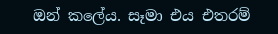ඔන් කලේය. සෑමා එය එතරම්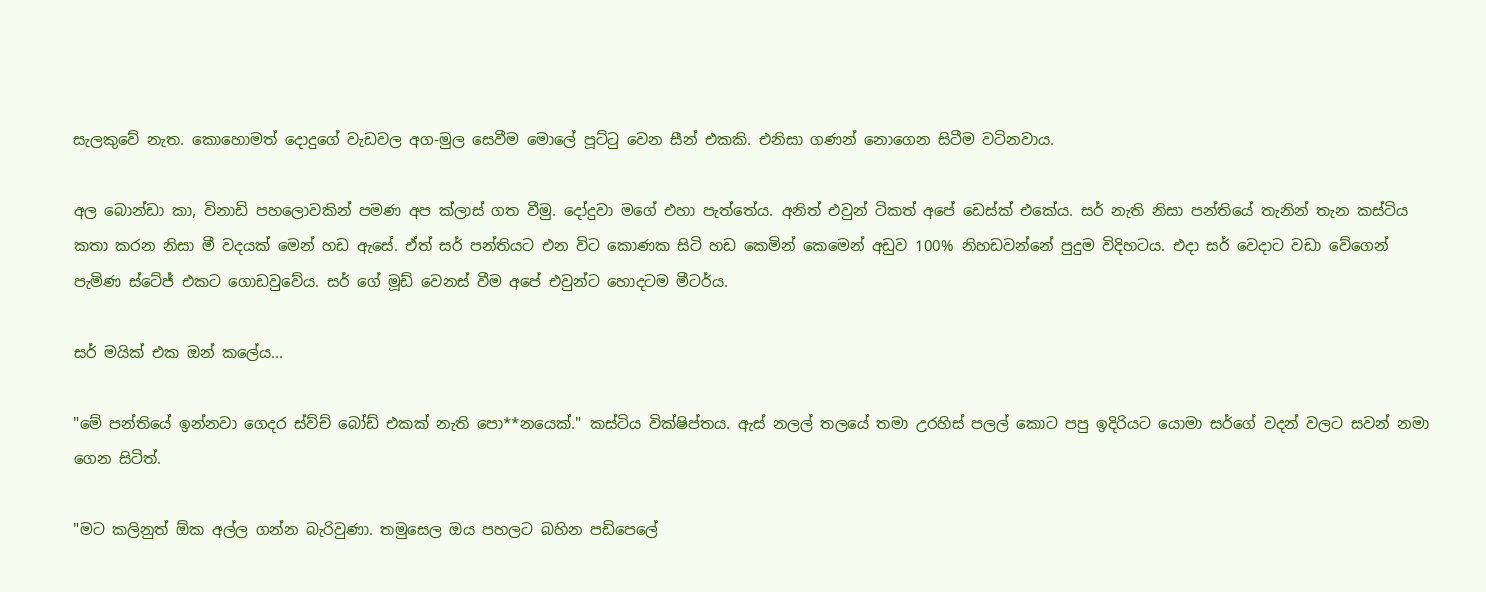සැලකුවේ නැත. කොහොමත් දොදුගේ වැඩවල අග-මුල සෙවීම මොලේ පූට්ටු වෙන සීන් එකකි. එනිසා ගණන් නොගෙන සිටීම වටිනවාය.

අල බොන්ඩා කා, විනාඩි පහලොවකින් පමණ අප ක්ලාස් ගත වීමු. දෝදුවා මගේ එ‍හා පැත්තේය. අනිත් එවුන් ටිකත් අපේ ඩෙස්ක් එකේය. සර් නැති නිසා පන්තියේ තැනින් තැන කස්ටිය කතා කරන නිසා මී වදයක් මෙන් හඩ ඇසේ. ඒත් සර් පන්තියට එන විට කොණක සිටි හඩ කෙමින් කෙමෙන් අඩුව 100% නිහඩවන්නේ පුදුම විදිහටය. එදා සර් වෙදාට වඩා වේගෙන් පැමිණ ස්ටේජ් එකට ගොඩවුවේය. සර් ගේ මූඩ් වෙනස් වීම අපේ එවුන්ට හොදටම මීටර්ය.

සර් මයික් එක ඔන් කලේය...

"මේ පන්තියේ ඉන්නවා ගෙදර ස්ව්ච් බෝඩ් එකක් නැති පො**නයෙක්." කස්ටිය වික්ෂිප්තය. ඇස් ‍නලල් තලයේ තමා උරහිස් පලල් කොට පපු ඉදිරියට යොමා සර්ගේ වදන් වලට සවන් නමා ගෙන සිටිත්.

"මට කලිනුත් ඕක අල්ල ගන්න බැරිවුණා. තමුසෙල ඔය පහලට බහින පඩිපෙලේ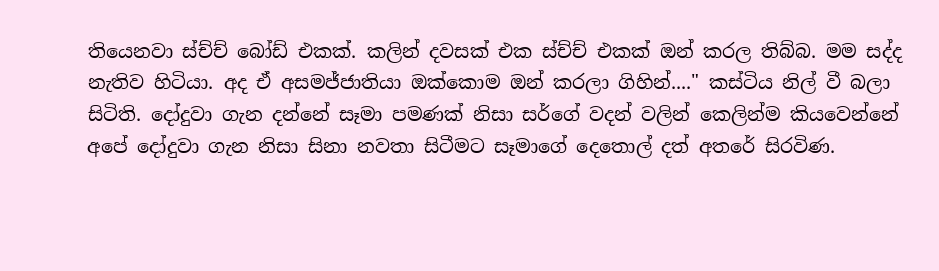තියෙනවා ස්ච්ච් බෝඩ් එකක්. කලින් දවසක් එක ස්ච්ච් එකක් ඔන් කරල තිබ්බ. මම සද්ද නැතිව හිටියා. අද ඒ අසමජ්ජාතියා ඔක්කොම ඔන් කරලා ගිහින්...." කස්ටිය නිල් වී බලා සිටිති. දෝදුවා ගැන දන්නේ සෑමා පමණක් නිසා සර්ගේ වදන් වලින් කෙලින්ම කියවෙන්නේ අපේ දෝදුවා ගැන නිසා සිනා නවතා සිටීමට සෑමාගේ දෙතොල් දත් අතරේ සිරවිණ.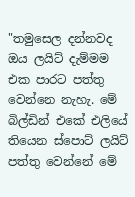"තමුසෙල දන්නවද ඔය ලයිට් දැම්මම එක පාරට පත්තු වෙන්නෙ නැහැ. මේ බිල්ඩින් එකේ එලියේ තියෙන ස්පොට් ලයිට් පත්තු වෙන්නේ මේ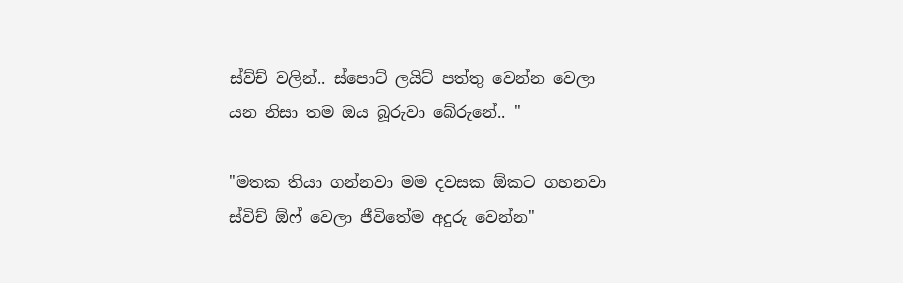ස්ව්ච් වලින්.. ස්පොට් ලයිට් පත්තු වෙන්න වෙලා යන නිසා තම ඔය බූරුවා බේරුනේ.. "

"මතක තියා ගන්නවා මම දවසක ඕකට ගහනවා ස්විච් ඕෆ් වෙලා ජීවිතේම අදුරු වෙන්න"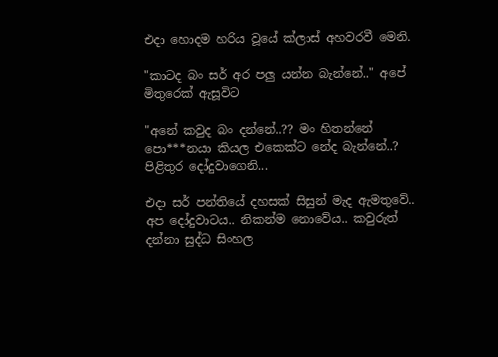එදා හොදම හරිය වූයේ ක්ලාස් අහවරවී මෙනි.

"කාටද බං සර් අර පලු යන්න බැන්නේ.." අපේ මිතුරෙක් ඇසූවිට

"අනේ කවුද බං දන්නේ..?? මං හිතන්නේ පො***නයා කියල එකෙක්ට නේද බැන්නේ..? පිළිතුර දෝදුවාගෙනි...

එදා සර් පන්තියේ දහසක් සිසුන් මැද ඇමතුවේ.. අප දෝදුවාටය.. නිකන්ම නොවේය.. කවුරුත් දන්නා සුද්ධ සිංහල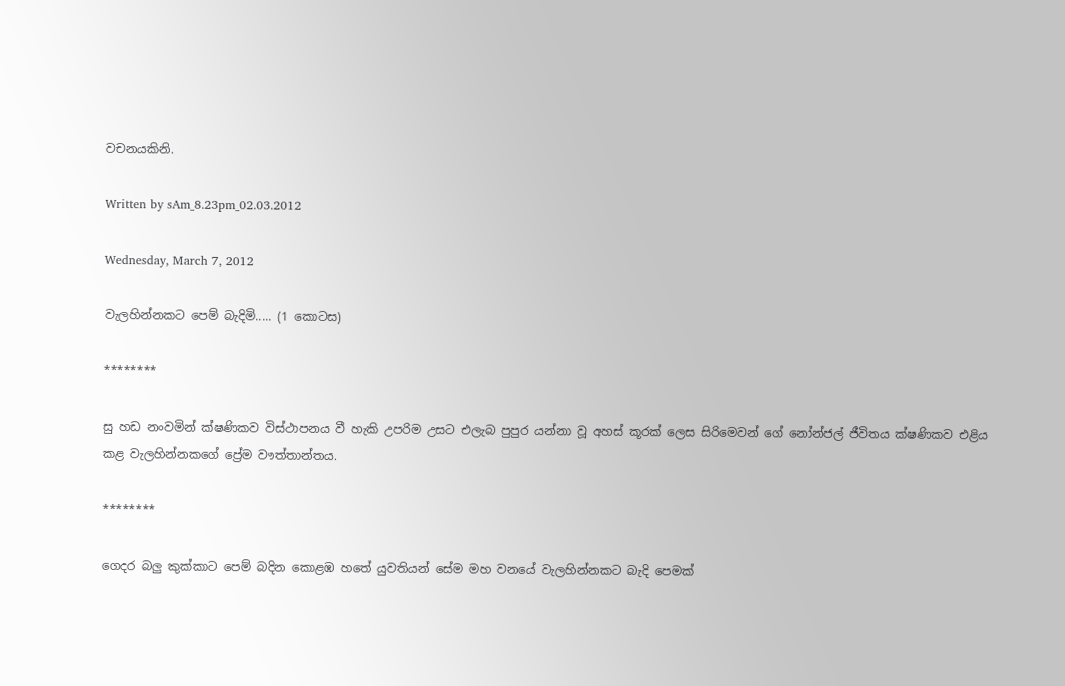වචනයකිනි.

Written by sAm_8.23pm_02.03.2012

Wednesday, March 7, 2012

වැලහින්නකට පෙම් බැදිමි..... (1 කොටස)

********

සු හඩ නංවමින් ක්ෂණිකව විස්ථාපනය වී හැකි උපරිම උසට එලැබ පුපුර යන්නා වූ අහස් කූරක් ලෙස සිරිමෙවන් ගේ නෝන්ජල් ජීවිතය ක්ෂණිකව එළිය කළ වැලහින්නකගේ ප්‍රේම වෟත්තාන්තය.

********

ගෙදර බලු කුක්කාට පෙම් බදින කොළඹ හතේ යුවතියන් සේම මහ වනයේ වැලහින්නකට බැදි පෙමක්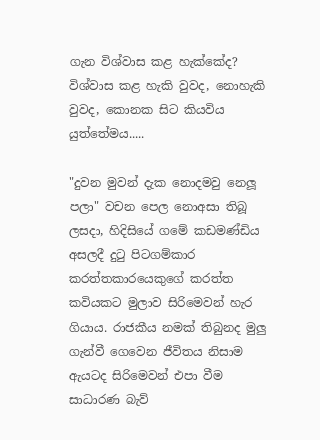ගැන විශ්වාස කළ හැක්කේද? විශ්වාස කළ හැකි වුවද, නොහැකි වුවද, කොනක සිට කියවිය යුත්තේමය.....

"දුවන මුවන් දැක නොදමවු නෙලූ පලා" වචන පෙල නොඅසා තිබූ ලසදා, හිදිසියේ ගමේ කඩමණ්ඩිය අසලදී දුටු පිටගම්කාර කරත්තකාරයෙකුගේ කරත්ත කවියකට මුලාව සිරිමෙවන් හැර ගියාය. රාජකීය නමක් තිබුනද මුලු ගැන්වී ගෙවෙන ජීවිතය නිසාම ඇයටද සිරිමෙවන් එපා වීම සාධාරණ බැව්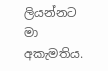ලියන්නට මා අකැමතිය.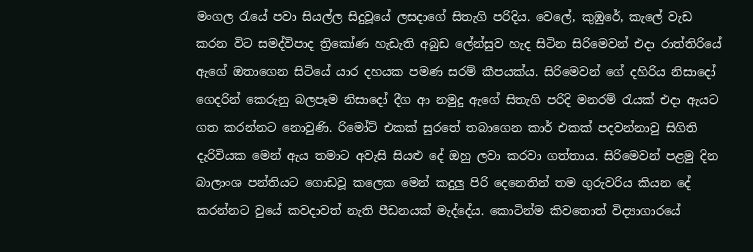මංගල රැයේ පවා සියල්ල සිදුවූයේ ලසදාගේ සිතැගි පරිදිය. වෙලේ, කුඹුරේ, කැලේ වැඩ කරන විට සමද්විපාද ත්‍රිකෝණ හැඩැති අබුඩ ලේන්සුව හැද සිටින සිරිමෙවන් එදා රාත්තිරියේ ඇගේ ඔතාගෙන සිටියේ යාර දහයක පමණ සරම් කීපයක්ය. සිරිමෙවන් ගේ දහිරිය නිසාදෝ ගෙදරින් කෙරුනු බලපෑම නිසාදෝ දීග ආ නමුදු ඇගේ සිතැගි පරිදි මනරම් රැයක් එදා ඇයට ගත කරන්නට නොවුණි. රිමෝට් එකක් සුරතේ තබාගෙන කාර් එකක් පදවන්නාවු සිගිති දැරිවියක මෙන් ඇය තමාට අවැසි සියළු දේ ඔහු ලවා කරවා ගත්තාය. සිරිමෙවන් පළමු දින බාලාංශ පන්තියට ගොඩවූ කලෙක මෙන් කදුලු පිරි දෙනෙතින් තම ගුරුවරිය කියන දේ කරන්නට වුයේ කවදාවත් නැති පීඩනයක් මැද්දේය. කොටින්ම කිවතොත් විද්‍යාගාරයේ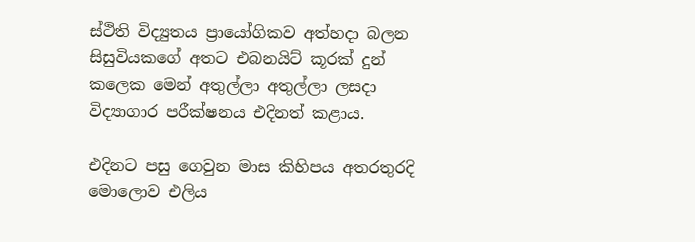ස්ථිති විද්‍යුතය ප්‍රායෝගිකව අත්හදා බලන සිසුවියකගේ අතට එබනයිට් කූරක් දුන් කලෙක මෙන් අතුල්ලා අතුල්ලා ලසදා විද්‍යාගාර පරීක්ෂනය එදිනත් කළාය.

එදිනට පසු ගෙවුන මාස කිහිපය අතරතුරදි මොලොව එලිය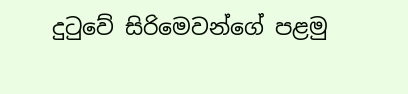දුටුවේ සිරිමෙවන්ගේ පළමු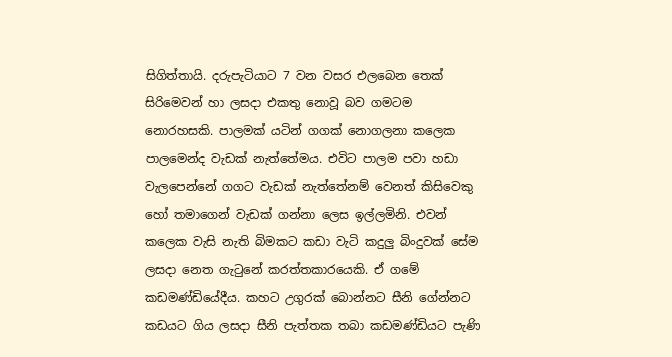සිගිත්තායි. දරුපැටියාට 7 වන වසර එලබෙන තෙක් සිරිමෙවන් හා ලසදා එකතු නොවූ බව ගමටම නොරහසකි. පාලමක් යටින් ගගක් නොගලනා කලෙක පාලමෙන්ද වැඩක් නැත්තේමය. එවිට පාලම පවා හඩා වැලපෙන්නේ ගගට වැඩක් නැත්තේනම් වෙනත් කිසිවෙකු හෝ තමාගෙන් වැඩක් ගන්නා ලෙස ඉල්ලමිනි. එවන් කලෙක වැසි නැති බිමකට කඩා වැටි කදුලු බිංදුවක් සේම ලසදා නෙත ගැටුනේ කරත්තකාරයෙකි. ඒ ගමේ කඩමණ්ඩියේදීය. කහට උගුරක් බොන්නට සීනි ගේන්නට කඩයට ගිය ලසදා සීනි පැත්තක තබා කඩමණ්ඩියට පැණි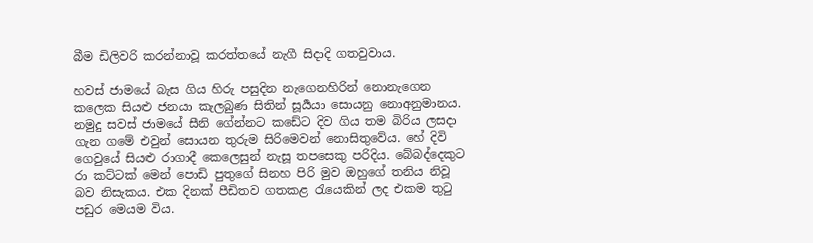බීම ඩිලිවරි කරන්නාවූ කරත්තයේ නැගී සිදාදි ගතවුවාය.

හවස් ජා‍මයේ බැස ගිය හිරු පසුදින නැගෙනහිරින් නොනැගෙන කලෙක සියළු ජනයා කැලබුණ සිතින් සූර්‍යයා සොයනු නොඅනුමානය. නමුදු සවස් ජාමයේ සී‍නි ගේන්නට කඩේට දිව ගිය තම බිරිය ලසදා ගැන ගමේ එවුන් සොයන තුරුම සිරිමෙවන් නොසිතුවේය. හේ දිවි ගෙවුයේ සියළු රාගාදී කෙලෙසුන් නැසූ තපසෙකු පරිදිය. බේබද්දෙකුට රා කට්ටක් මෙන් පොඩි පුතුගේ සිනහ පිරි මුව ඔහුගේ තනිය නිවූ බව නිසැකය. එක දිනක් පීඩිතව ගතකළ රැයෙකින් ලද එකම තුටු පඩුර මෙයම විය.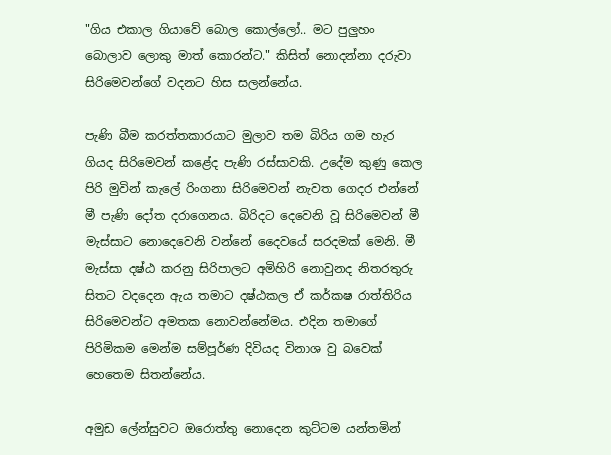"ගිය එකාල ගියාවේ බොල කොල්ලෝ.. මට පුලුහං බොලාව ලොකු මාත් කොරන්ට." කිසිත් නොදන්නා දරුවා සිරිමෙවන්ගේ වදනට හිස සලන්නේය.

පැණි බීම කරත්තකාරයාට මුලාව තම බිරිය ගම හැර ගියද සිරිමෙවන් කළේද පැණි රස්සාවකි. උදේම කුණු කෙල පිරි මුවින් කැලේ රිංගනා සිරිමෙවන් නැවත ගෙදර එන්නේ මී පැණි දෝත දරාගෙනය. බිරිදට දෙවෙනි වූ සිරිමෙවන් මී මැස්සාට නොදෙවෙනි වන්නේ දෛවයේ සරදමක් මෙනි. මී මැස්සා දෂ්ඨ කරනු සිරිපාලට අමිහිරි නොවුනද නිතරතුරු සිතට වදදෙන ඇය තමාට දෂ්ඨකල ඒ කර්කෂ රාත්තිරිය සිරිමෙවන්ට අමතක නොවන්නේමය. එදින තමාගේ පිරිමිකම මෙන්ම සම්පූර්ණ දිවියද විනාශ වු බවෙක් හෙතෙම සිතන්නේය.

අමුඩ ලේන්සුවට ඔරොත්තු නොදෙන කුට්ටම යන්තමින්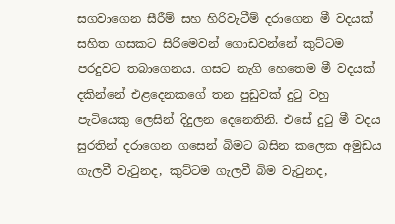සගවාගෙන සීරීම් සහ හිරිවැටීම් දරාගෙන මී වදයක් සහිත ගසකට සිරිමෙවන් ගොඩවන්නේ කුට්ටම පරදුවට තබාගෙනය. ගසට නැගි හෙතෙම මී වදයක් දකින්නේ එළදෙනකගේ තන පුඩුවක් දුටු වහු පැටියෙකු ලෙසින් දිදුලන දෙනෙතිනි. එසේ දුටු මී වදය සුරතින් දරාගෙන ගසෙන් බිමට බසින කලෙක අමුඩය ගැලවී වැටුනද, කුට්ටම ගැලවී බිම වැටුනද,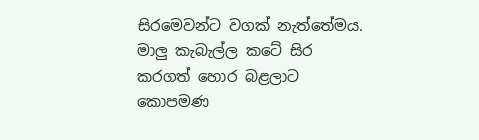සිරමෙවන්ට වගක් නැත්තේමය. මාලු කැබැල්ල කටේ සිර කරගත් හොර බළලාට කොපමණ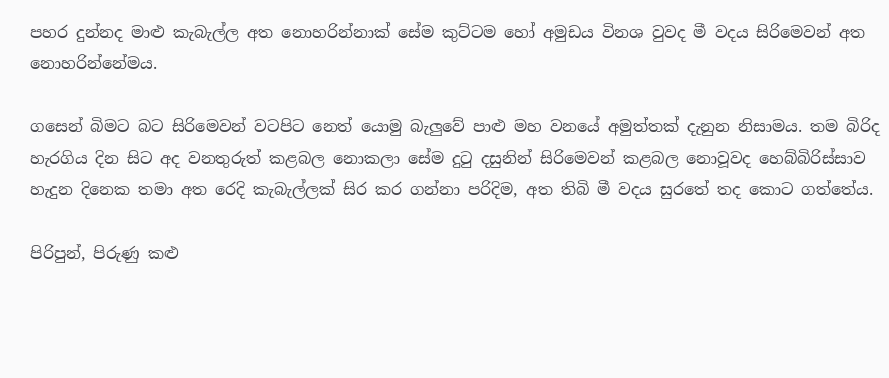පහර දුන්නද මාළු කැබැල්ල අත නොහරින්නාක් සේම කුට්ටම හෝ අමුඩය විනශ වුවද මී වදය සිරිමෙවන් අත නොහරින්නේමය.

ගසෙන් බිමට බට සිරිමෙවන් වටපිට නෙත් යොමු බැලුවේ පාළු මහ වනයේ අමුත්තක් දැනුන නිසාමය. තම බිරිද හැරගිය දින සිට අද වනතුරුත් කළබල නොකලා සේම දුටු දසුනින් සිරිමෙවන් කළබල නොවූවද හෙබ්බිරිස්සාව හැදුන දිනෙක තමා අත රෙදි කැබැල්ලක් සිර කර ගන්නා පරිදිම, අත තිබි මී වදය සුරතේ තද කොට ගත්තේය.

පිරිපුන්, පිරුණු කළු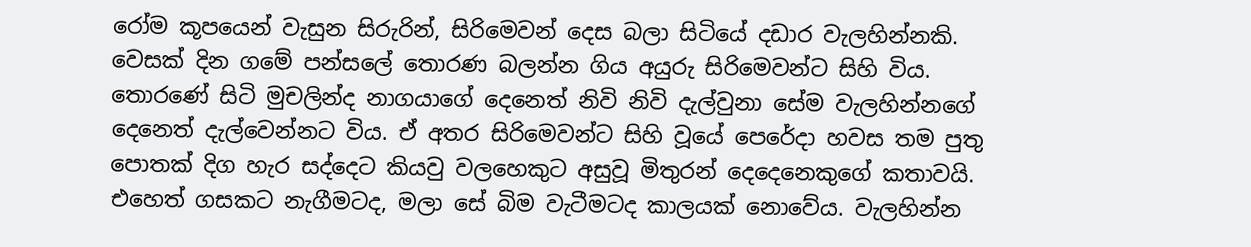රෝම කූපයෙන් වැසුන සිරුරින්, සිරිමෙවන් දෙස බලා සිටියේ දඩාර වැලහින්නකි. වෙසක් දින ගමේ පන්සලේ තොරණ බලන්න ගිය අයුරු සිරිමෙවන්ට සිහි විය. තොරණේ සිටි මුචලින්ද නාගයාගේ දෙනෙත් නිවි නිවි දැල්වුනා සේම වැලහින්නගේ දෙනෙත් දැල්වෙන්නට විය. ඒ අතර සිරිමෙවන්ට සිහි වූයේ පෙරේදා හවස තම පුතු පොතක් දිග හැර සද්දෙට කියවු වලහෙකුට අසුවූ මිතුරන් දෙදෙනෙකුගේ කතාවයි. එහෙත් ගසකට නැගීමටද, මලා සේ බිම වැටීමටද කාලයක් නොවේය. වැලහින්න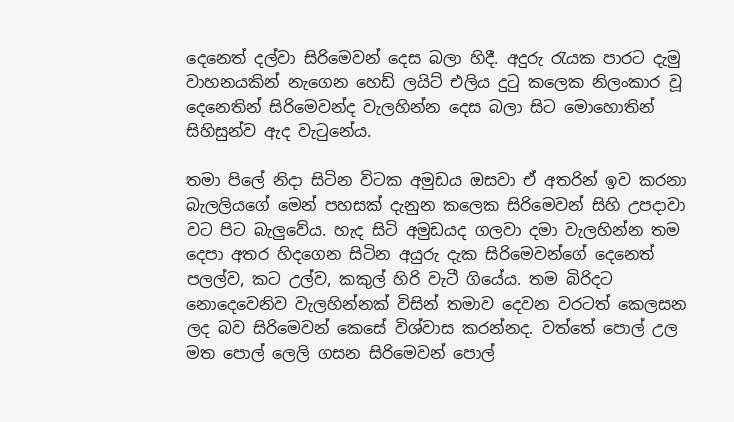දෙනෙත් දල්වා සිරිමෙවන් දෙස බලා හිදී. අදුරු රැයක පාරට දැමු වාහනයකින් නැගෙන හෙඩ් ලයිට් එලිය දුටු කලෙක නිලංකාර වූ දෙනෙතින් සිරිමෙවන්ද වැලහින්න දෙස බලා සිට මොහොතින් සිහිසුන්ව ඇද වැටුනේය.

තමා පිලේ නිදා සිටින විටක අමුඩය ඔසවා ඒ අතරින් ඉව කරනා බැලලියගේ මෙන් පහසක් දැනුන කලෙක සිරිමෙවන් සිහි උපදාවා වට පිට බැලුවේය. හැද සිටි අමුඩයද ගලවා දමා වැලහින්න තම දෙපා අතර හිදගෙන සිටින අයුරු දැක සිරිමෙවන්ගේ දෙනෙත් පලල්ව, කට උල්ව, කකුල් හිරි වැටී ගියේය. තම බිරිදට නොදෙවෙනිව වැලහින්නක් විසින් තමාව දෙවන වරටත් කෙලසන ලද බව සිරිමෙවන් කෙසේ විශ්වාස කරන්නද. වත්තේ පොල් උල මත පොල් ලෙලි ගසන සිරිමෙවන් පොල්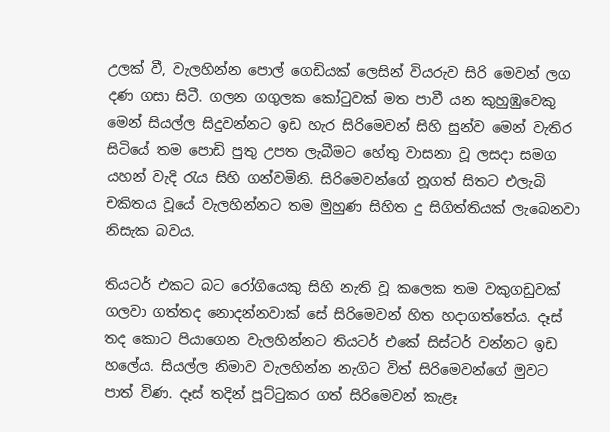උලක් වී, වැලහින්න පොල් ගෙඩියක් ලෙසින් වියරුව සිරි මෙවන් ලග දණ ගසා සිටී. ගලන ගගුලක කෝටුවක් මත පාවී යන කුහුඹුවෙකු මෙන් සියල්ල සිදුවන්නට ඉඩ හැර සිරිමෙවන් සිහි සුන්ව මෙන් වැතිර සිටියේ තම පොඩි පුතු උපත ලැබීමට හේතු වාසනා වූ ලසදා සමග යහන් වැදි රැය සිහි ගන්වමිනි. සිරිමෙවන්ගේ නූගත් සිතට එලැබි චකිතය වූයේ වැලහින්නට තම මුහුණ සිහිත දු සිගිත්තියක් ලැබෙනවා නිසැක බවය.

තියටර් එකට බට රෝගියෙකු සිහි නැති වූ කලෙක තම වකුගඩුවක් ගලවා ගත්තද නොදන්නවාක් සේ සිරිමෙවන් හිත හදාගත්තේය. දෑස් තද කොට පියාගෙන වැලහින්නට තියටර් එකේ සිස්ටර් වන්නට ඉඩ හලේය. සියල්ල නිමාව වැලහින්න නැගිට විත් සිරිමෙවන්ගේ මුවට පාත් විණ. දෑස් තදින් පූට්ටු‍කර ගත් සිරිමෙවන් කැළෑ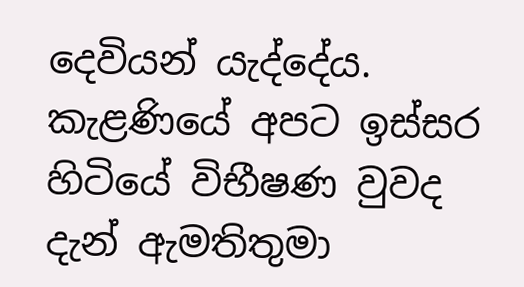දෙවියන් යැද්දේය. කැළණියේ අපට ඉස්සර හිටියේ විභීෂණ වුවද දැන් ඇමතිතුමා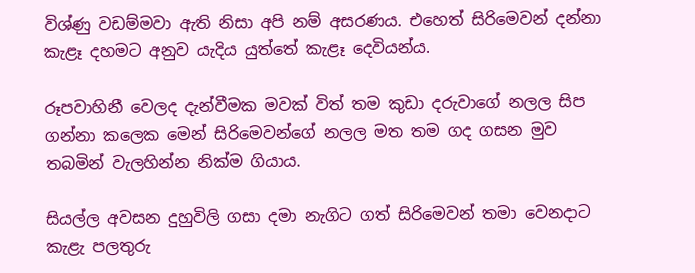විශ්ණු වඩම්මවා ඇති නිසා අපි නම් අසරණය. එහෙත් සිරිමෙවන් දන්නා කැළෑ දහමට අනුව යැදිය යුත්තේ කැළෑ දෙවියන්ය.

රූපවාහිනී වෙලද දැන්වීමක මවක් විත් තම කුඩා දරුවාගේ නලල සිප ගන්නා කලෙක මෙන් සිරිමෙවන්ගේ නලල මත තම ගද ගසන මුව තබමින් වැලහින්න නික්ම ගියාය.

සියල්ල අවසන දුහුවිලි ගසා දමා නැගිට ගත් සිරිමෙවන් තමා වෙනදාට කැළැ පලතුරු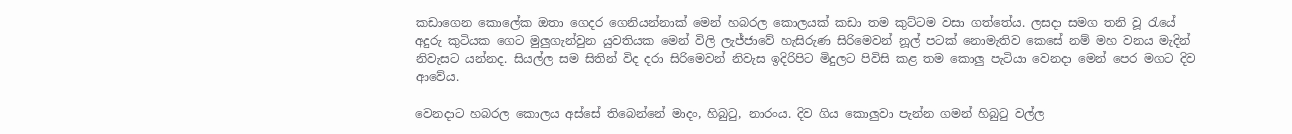කඩාගෙන කොලේක ඔතා ගෙදර ගෙනියන්නාක් මෙන් හබරල කොලයක් කඩා තම කුට්ටම වසා ගත්තේය. ලසදා සමග තනි වූ රැයේ අදුරු කුටියක ගෙට මුලුගැන්වුන යුවතියක මෙන් විලි ලැජ්ජාවේ හැසිරුණ සිරිමෙවන් නූල් පටක් නොමැතිව කෙසේ නම් මහ වනය මැදින් නිවැසට යන්නද. සියල්ල සම සිතින් විද දරා සිරිමෙවන් නිවැස ඉදිරිපිට මිදුලට පිවිසි කළ තම කොලු පැටියා වෙනදා මෙන් පෙර මගට දිව ආවේය.

වෙනදාට හබරල කොලය අස්සේ තිබෙන්නේ මාදං, හිබුටු, නාරංය. දිව ගිය කොලුවා පැන්න ගමන් හිබුටු වල්ල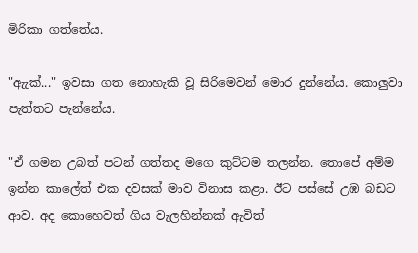මිරිකා ගත්තේය.

"ඇැක්..." ඉවසා ගත නොහැකි වූ සිරිමෙවන් මොර දුන්නේය. කොලුවා පැත්තට පැන්නේය.

"ඒ ගමන උබත් පටන් ගත්තද ‍මගෙ කුට්ටම තලන්න. තොපේ අම්ම ඉන්න කාලේත් එක දවසක් මාව විනාස කළා. ඊට පස්සේ උඹ බඩට ආව. අද කොහෙවත් ගිය වැලහින්නක් ඇවිත්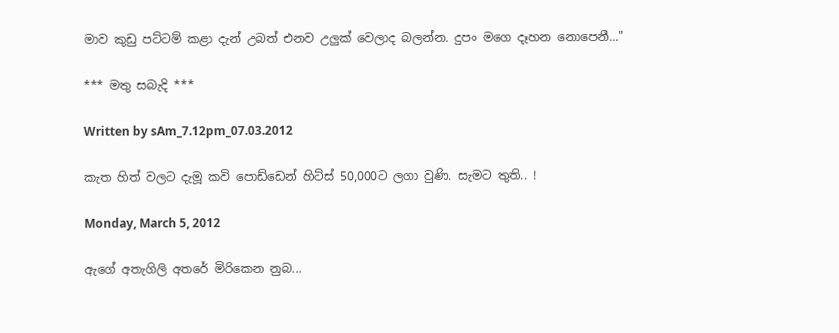මාව කුඩු පට්ටම් කළා දැන් උබත් එනව උලුක් වෙලාද බලන්න. දුපං මගෙ දෑහන නොපෙනී..."

*** මතු සබැදි ***

Written by sAm_7.12pm_07.03.2012

කැත හිත් වලට දැමූ කවි පොඩ්ඩෙන් හිට්ස් 50,000ට ලගා වුණි. සැමට තුති.. !

Monday, March 5, 2012

ඇගේ අතැගිලි අතරේ මිරිකෙන නුබ...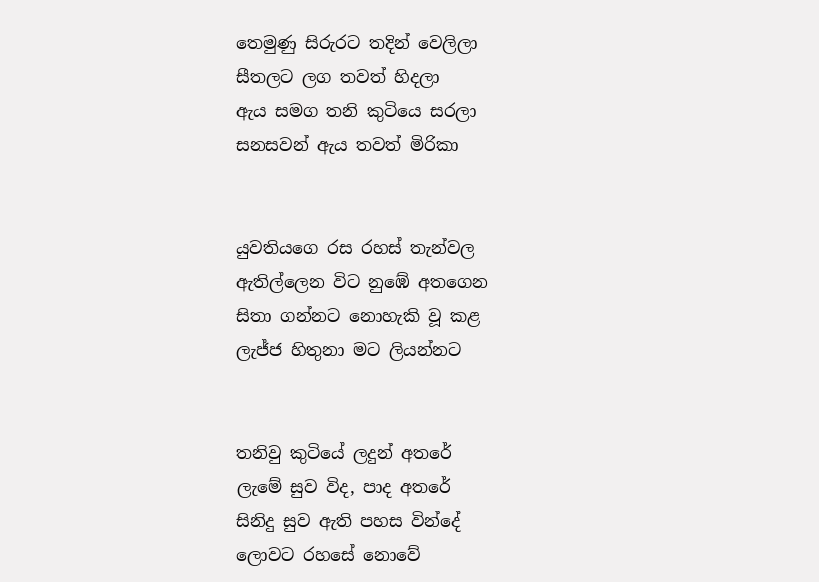තෙමුණු සිරුරට තදින් වෙලිලා
සීතලට ලග තවත් හිදලා
ඇය සමග තනි කුටියෙ සරලා
සනසවන් ඇය තවත් මිරිකා


යුවතියගෙ රස රහස් තැන්වල
ඇතිල්ලෙන විට නුඹේ අතගෙන
සිතා ගන්නට නොහැකි වූ කළ
ලැජ්ජ හිතුනා මට ලියන්නට


තනිවු කුටියේ ලදුන් අතරේ
ලැමේ සුව විද, පාද අතරේ
සිනිදු සුව ඇති පහස වින්දේ
ලොවට රහසේ නොවේ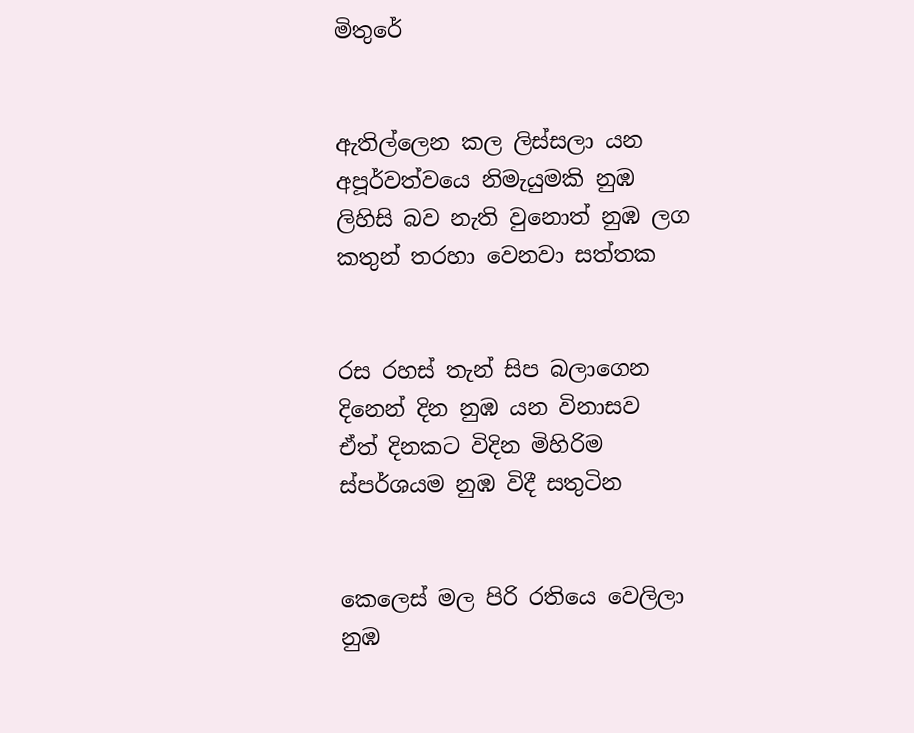මිතුරේ


ඇතිල්ලෙන කල ලිස්සලා යන
අපූර්වත්වයෙ නිමැයුමකි නුඹ
ලිහිසි බව නැති වුනොත් නුඹ ලග
කතුන් තරහා වෙනවා සත්තක


රස රහස් තැන් සිප බලාගෙන
දිනෙන් දින නුඹ යන විනාසව
ඒත් දිනකට විදින මිහිරිම
ස්පර්ශයම නුඹ විදී සතුටින


කෙලෙස් මල පිරි රතියෙ වෙලිලා
නුඹ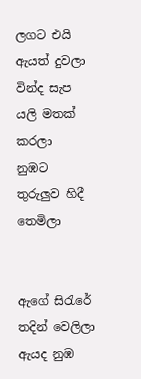ලගට එයි ඇයත් දුවලා
වින්ද සැප යලි මතක් කරලා
නුඹට තුරුලුව හිදී තෙමිලා


ඇගේ සිරැරේ තදින් වෙලිලා
ඇයද නුඹ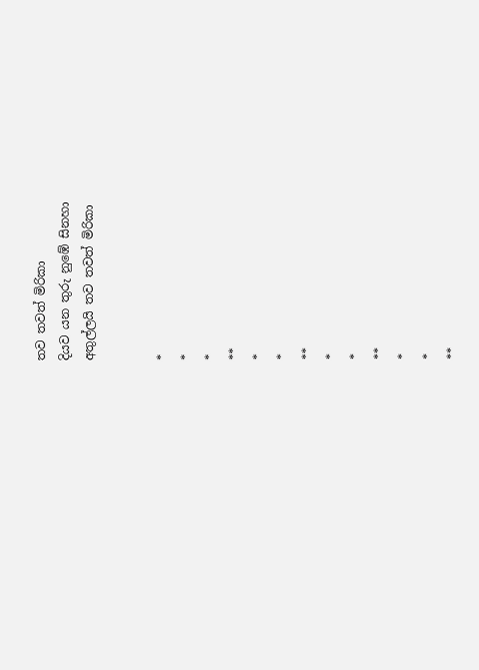තව තවත් මිරිකා
දියව යන තුරු නුඹේ සිනහා
අතුල්ලයි තව තවත් මිරිකා


*
*
*
**
*
*
**
*
*
**
*
*
**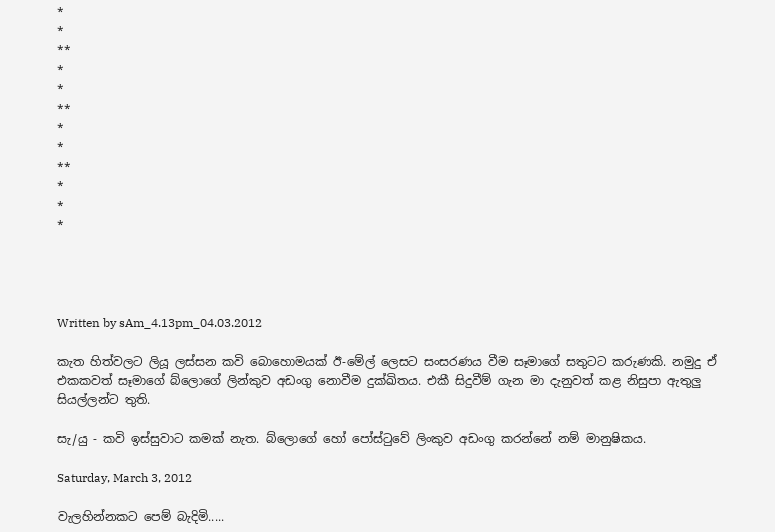*
*
**
*
*
**
*
*
**
*
*
*




Written by sAm_4.13pm_04.03.2012

කැත හිත්වලට ලියූ ලස්සන කවි බොහොමයක් ඊ-මේල් ලෙසට සංසරණය වීම සෑමාගේ සතුටට කරුණකි. නමුදු ඒ එකකවත් සෑමාගේ බ්ලොගේ ලින්කුව අඩංගු නොවීම දුක්ඛිතය. එකී සිදුවීම් ගැන මා දැනුවත් කළ නිසුපා ඇතුලු සියල්ලන්ට තුති.

සැ/යු - කවි ඉස්සුවාට කමක් නැත. බ්ලොගේ හෝ පෝස්ටුවේ ලිංකුව අඩංගු කරන්නේ නම් මානුෂිකය.

Saturday, March 3, 2012

වැලහින්නකට පෙම් බැදිමි.....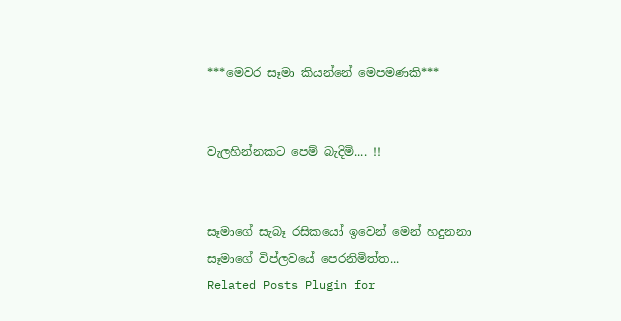***මෙවර සෑමා කියන්නේ මෙපමණකි***


වැලහින්නකට පෙම් බැදිමි.... !!


සෑමාගේ සැබෑ රසිකයෝ ඉවෙන් මෙන් හදුනනා
සෑමාගේ විප්ලවයේ පෙරනිමිත්ත...
Related Posts Plugin for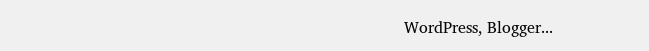WordPress, Blogger...